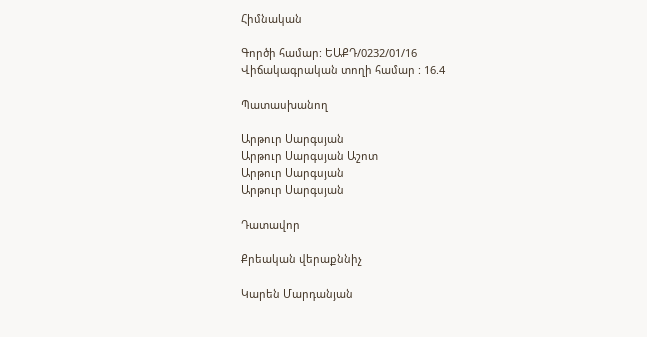Հիմնական

Գործի համար: ԵԱՔԴ/0232/01/16
Վիճակագրական տողի համար : 16.4

Պատասխանող

Արթուր Սարգսյան
Արթուր Սարգսյան Աշոտ
Արթուր Սարգսյան
Արթուր Սարգսյան

Դատավոր

Քրեական վերաքննիչ

Կարեն Մարդանյան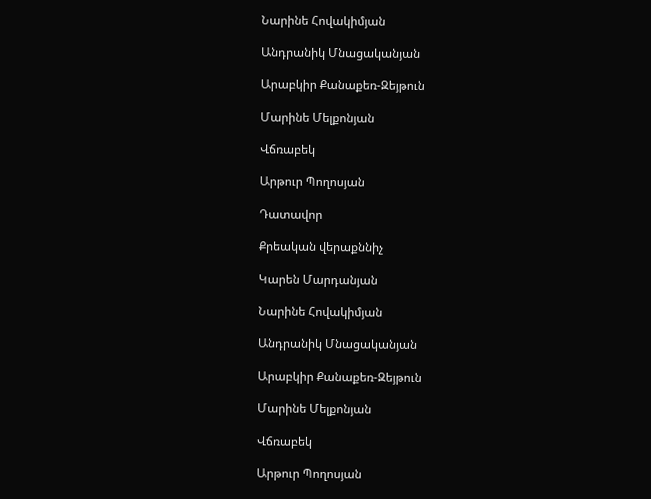Նարինե Հովակիմյան

Անդրանիկ Մնացականյան

Արաբկիր Քանաքեռ-Զեյթուն

Մարինե Մելքոնյան

Վճռաբեկ

Արթուր Պողոսյան

Դատավոր

Քրեական վերաքննիչ

Կարեն Մարդանյան

Նարինե Հովակիմյան

Անդրանիկ Մնացականյան

Արաբկիր Քանաքեռ-Զեյթուն

Մարինե Մելքոնյան

Վճռաբեկ

Արթուր Պողոսյան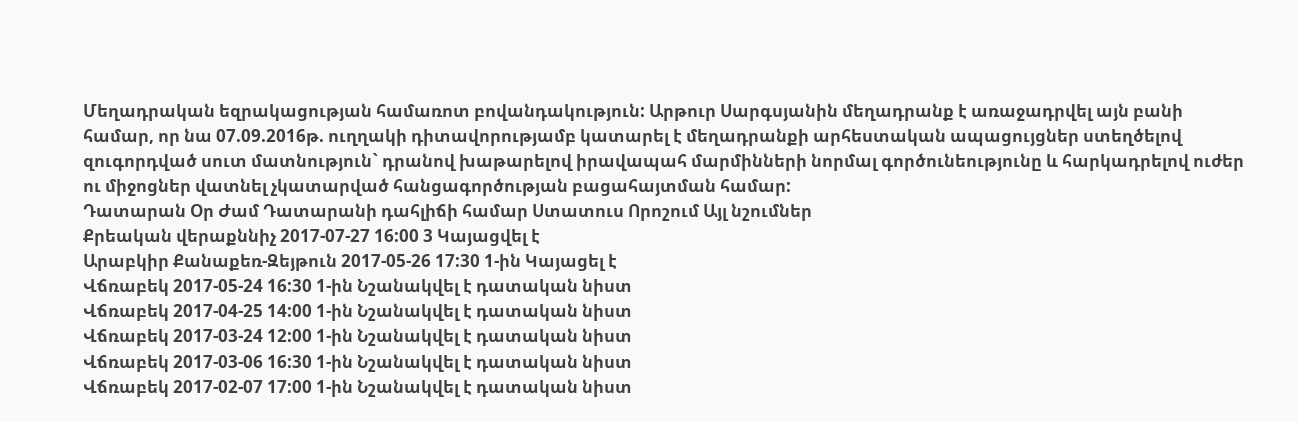Մեղադրական եզրակացության համառոտ բովանդակություն: Արթուր Սարգսյանին մեղադրանք է առաջադրվել այն բանի համար, որ նա 07.09.2016թ. ուղղակի դիտավորությամբ կատարել է մեղադրանքի արհեստական ապացույցներ ստեղծելով զուգորդված սուտ մատնություն` դրանով խաթարելով իրավապահ մարմինների նորմալ գործունեությունը և հարկադրելով ուժեր ու միջոցներ վատնել չկատարված հանցագործության բացահայտման համար:
Դատարան Օր Ժամ Դատարանի դահլիճի համար Ստատուս Որոշում Այլ նշումներ
Քրեական վերաքննիչ 2017-07-27 16:00 3 Կայացվել է
Արաբկիր Քանաքեռ-Զեյթուն 2017-05-26 17:30 1-ին Կայացել է
Վճռաբեկ 2017-05-24 16:30 1-ին Նշանակվել է դատական նիստ
Վճռաբեկ 2017-04-25 14:00 1-ին Նշանակվել է դատական նիստ
Վճռաբեկ 2017-03-24 12:00 1-ին Նշանակվել է դատական նիստ
Վճռաբեկ 2017-03-06 16:30 1-ին Նշանակվել է դատական նիստ
Վճռաբեկ 2017-02-07 17:00 1-ին Նշանակվել է դատական նիստ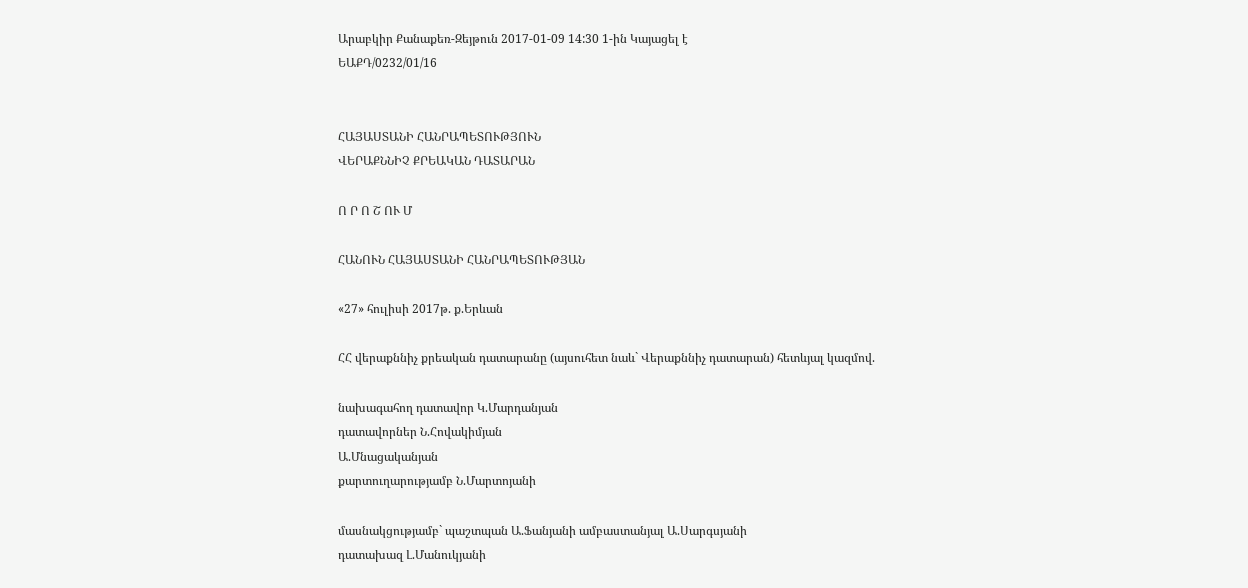Արաբկիր Քանաքեռ-Զեյթուն 2017-01-09 14:30 1-ին Կայացել է
ԵԱՔԴ/0232/01/16


ՀԱՅԱՍՏԱՆԻ ՀԱՆՐԱՊԵՏՈՒԹՅՈՒՆ
ՎԵՐԱՔՆՆԻՉ ՔՐԵԱԿԱՆ ԴԱՏԱՐԱՆ

Ո Ր Ո Շ ՈՒ Մ

ՀԱՆՈՒՆ ՀԱՅԱՍՏԱՆԻ ՀԱՆՐԱՊԵՏՈՒԹՅԱՆ

«27» հուլիսի 2017թ. ք.Երևան

ՀՀ վերաքննիչ քրեական դատարանը (այսուհետ նաև` Վերաքննիչ դատարան) հետևյալ կազմով.

նախագահող դատավոր Կ.Մարդանյան
դատավորներ Ն.Հովակիմյան
Ա.Մնացականյան
քարտուղարությամբ Ն.Մարտոյանի

մասնակցությամբ` պաշտպան Ա.Ֆանյանի ամբաստանյալ Ա.Սարգսյանի
դատախազ Լ.Մանուկյանի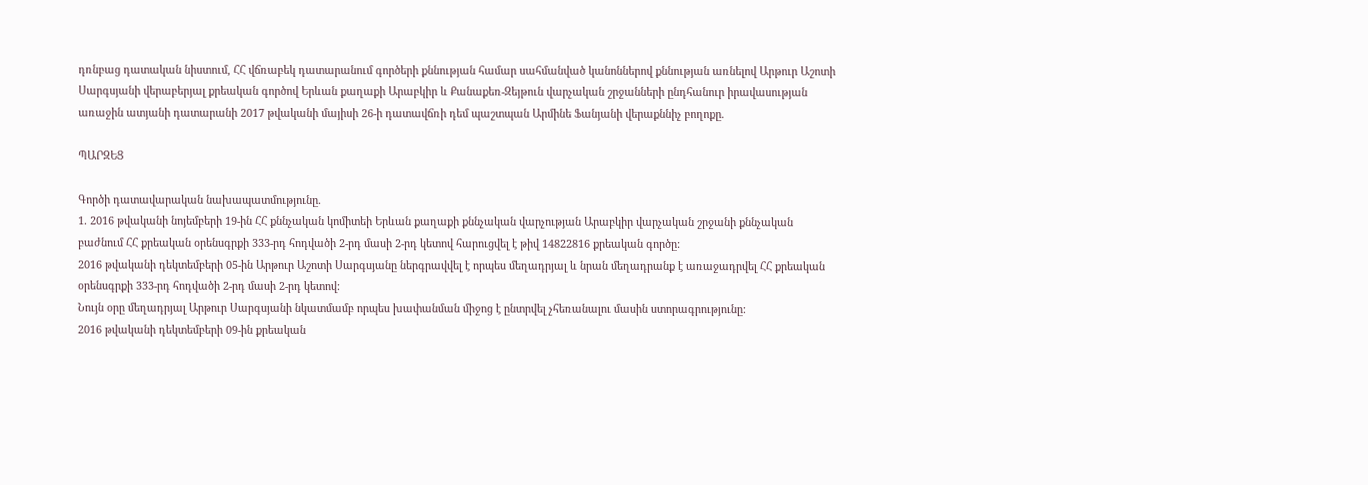դռնբաց դատական նիստում, ՀՀ վճռաբեկ դատարանում գործերի քննության համար սահմանված կանոններով քննության առնելով Արթուր Աշոտի Սարգսյանի վերաբերյալ քրեական գործով Երևան քաղաքի Արաբկիր և Քանաքեռ-Զեյթուն վարչական շրջանների ընդհանուր իրավասության առաջին ատյանի դատարանի 2017 թվականի մայիսի 26-ի դատավճռի դեմ պաշտպան Արմինե Ֆանյանի վերաքննիչ բողոքը.

ՊԱՐԶԵՑ

Գործի դատավարական նախապատմությունը.
1. 2016 թվականի նոյեմբերի 19-ին ՀՀ քննչական կոմիտեի Երևան քաղաքի քննչական վարչության Արաբկիր վարչական շրջանի քննչական բաժնում ՀՀ քրեական օրենսգրքի 333-րդ հոդվածի 2-րդ մասի 2-րդ կետով հարուցվել է թիվ 14822816 քրեական գործը:
2016 թվականի դեկտեմբերի 05-ին Արթուր Աշոտի Սարգսյանը ներգրավվել է որպես մեղադրյալ և նրան մեղադրանք է առաջադրվել ՀՀ քրեական օրենսգրքի 333-րդ հոդվածի 2-րդ մասի 2-րդ կետով:
Նույն օրը մեղադրյալ Արթուր Սարգսյանի նկատմամբ որպես խափանման միջոց է ընտրվել չհեռանալու մասին ստորագրությունը:
2016 թվականի դեկտեմբերի 09-ին քրեական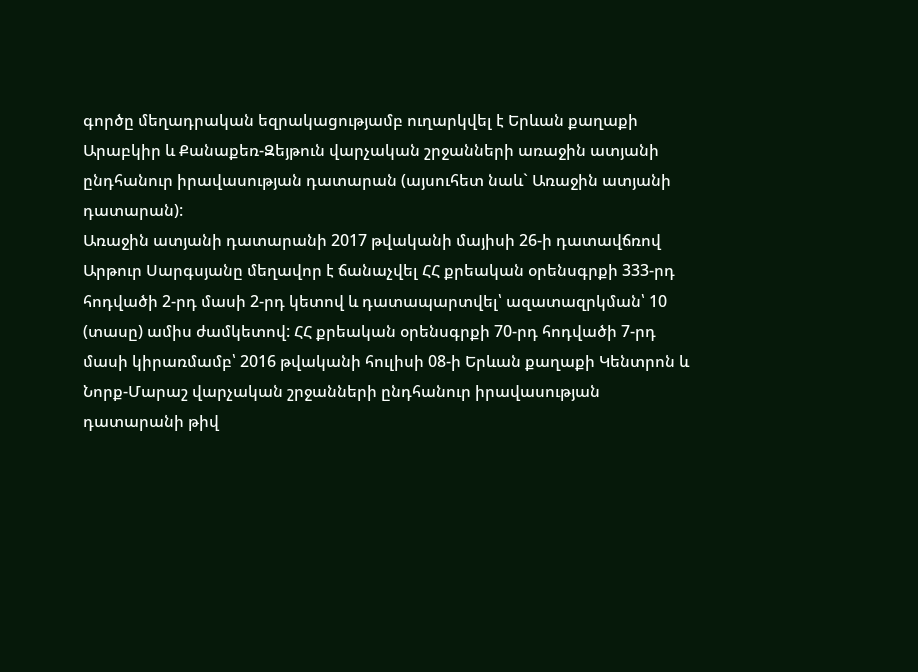գործը մեղադրական եզրակացությամբ ուղարկվել է Երևան քաղաքի Արաբկիր և Քանաքեռ-Զեյթուն վարչական շրջանների առաջին ատյանի ընդհանուր իրավասության դատարան (այսուհետ նաև` Առաջին ատյանի դատարան):
Առաջին ատյանի դատարանի 2017 թվականի մայիսի 26-ի դատավճռով Արթուր Սարգսյանը մեղավոր է ճանաչվել ՀՀ քրեական օրենսգրքի 333-րդ հոդվածի 2-րդ մասի 2-րդ կետով և դատապարտվել՝ ազատազրկման՝ 10 (տասը) ամիս ժամկետով: ՀՀ քրեական օրենսգրքի 70-րդ հոդվածի 7-րդ մասի կիրառմամբ՝ 2016 թվականի հուլիսի 08-ի Երևան քաղաքի Կենտրոն և Նորք-Մարաշ վարչական շրջանների ընդհանուր իրավասության դատարանի թիվ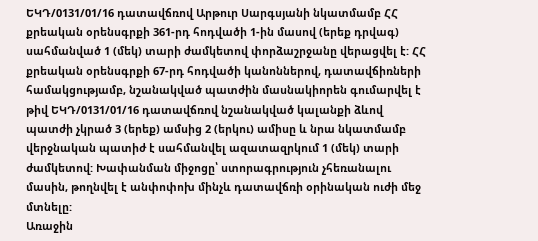ԵԿԴ/0131/01/16 դատավճռով Արթուր Սարգսյանի նկատմամբ ՀՀ քրեական օրենսգրքի 361-րդ հոդվածի 1-ին մասով (երեք դրվագ) սահմանված 1 (մեկ) տարի ժամկետով փորձաշրջանը վերացվել է: ՀՀ քրեական օրենսգրքի 67-րդ հոդվածի կանոններով, դատավճիռների համակցությամբ, նշանակված պատժին մասնակիորեն գումարվել է թիվ ԵԿԴ/0131/01/16 դատավճռով նշանակված կալանքի ձևով պատժի չկրած 3 (երեք) ամսից 2 (երկու) ամիսը և նրա նկատմամբ վերջնական պատիժ է սահմանվել ազատազրկում 1 (մեկ) տարի ժամկետով: Խափանման միջոցը՝ ստորագրություն չհեռանալու մասին, թողնվել է անփոփոխ մինչև դատավճռի օրինական ուժի մեջ մտնելը:
Առաջին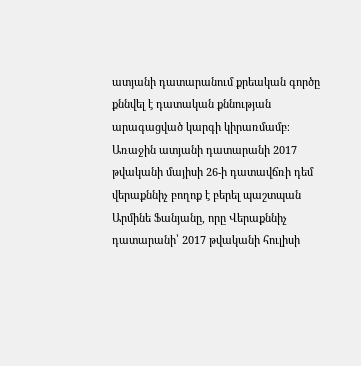ատյանի դատարանում քրեական գործը քննվել է դատական քննության արագացված կարգի կիրառմամբ։
Առաջին ատյանի դատարանի 2017 թվականի մայիսի 26-ի դատավճռի դեմ վերաքննիչ բողոք է բերել պաշտպան Արմինե Ֆանյանը, որը Վերաքննիչ դատարանի՝ 2017 թվականի հուլիսի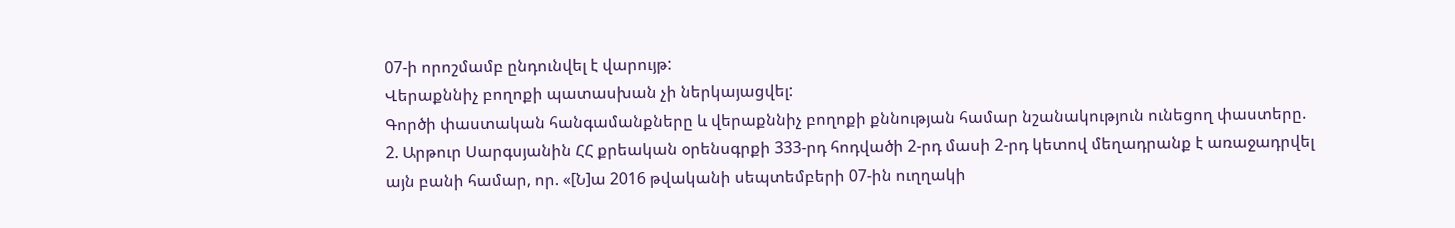07-ի որոշմամբ ընդունվել է վարույթ:
Վերաքննիչ բողոքի պատասխան չի ներկայացվել:
Գործի փաստական հանգամանքները և վերաքննիչ բողոքի քննության համար նշանակություն ունեցող փաստերը.
2. Արթուր Սարգսյանին ՀՀ քրեական օրենսգրքի 333-րդ հոդվածի 2-րդ մասի 2-րդ կետով մեղադրանք է առաջադրվել այն բանի համար, որ. «[Ն]ա 2016 թվականի սեպտեմբերի 07-ին ուղղակի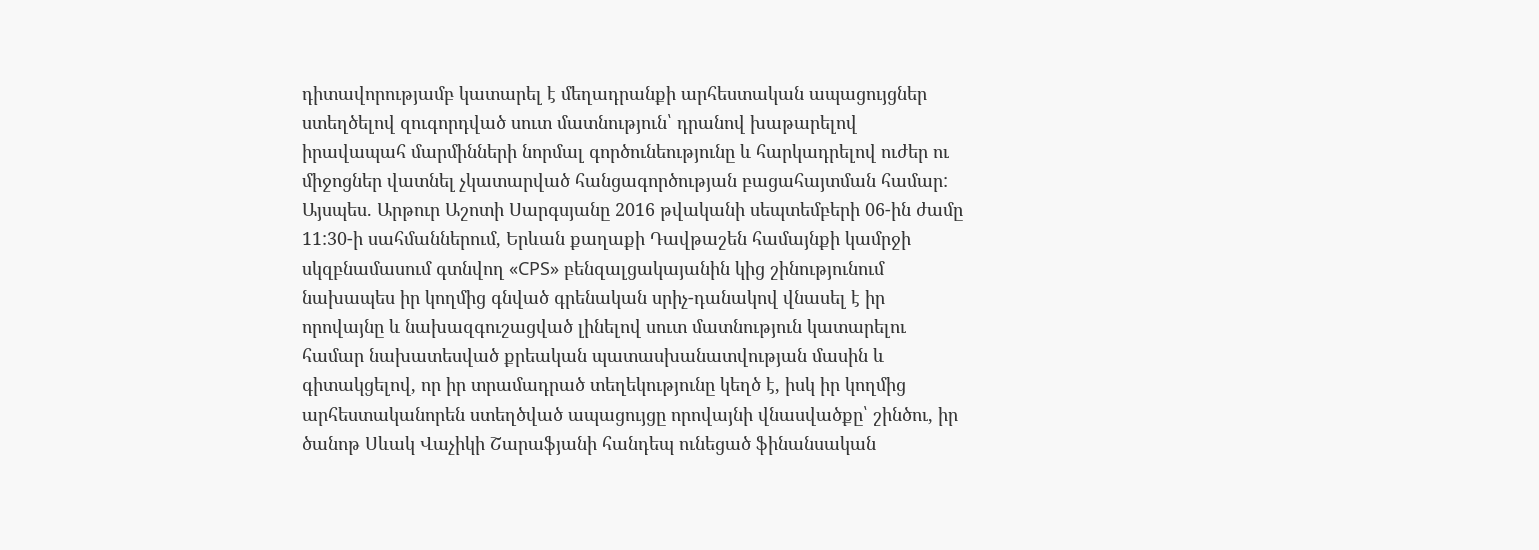դիտավորությամբ կատարել է մեղադրանքի արհեստական ապացույցներ ստեղծելով զուգորդված սուտ մատնություն՝ դրանով խաթարելով իրավապահ մարմինների նորմալ գործունեությունը և հարկադրելով ուժեր ու միջոցներ վատնել չկատարված հանցագործության բացահայտման համար:
Այսպես. Արթուր Աշոտի Սարգսյանը 2016 թվականի սեպտեմբերի 06-ին ժամը 11:30-ի սահմաններում, Երևան քաղաքի Դավթաշեն համայնքի կամրջի սկզբնամասում գտնվող «CPS» բենզալցակայանին կից շինությունում նախապես իր կողմից գնված գրենական սրիչ-դանակով վնասել է իր որովայնը և նախազգուշացված լինելով սուտ մատնություն կատարելու համար նախատեսված քրեական պատասխանատվության մասին և գիտակցելով, որ իր տրամադրած տեղեկությունը կեղծ է, իսկ իր կողմից արհեստականորեն ստեղծված ապացույցը որովայնի վնասվածքը՝ շինծու, իր ծանոթ Սևակ Վաչիկի Շարաֆյանի հանդեպ ունեցած ֆինանսական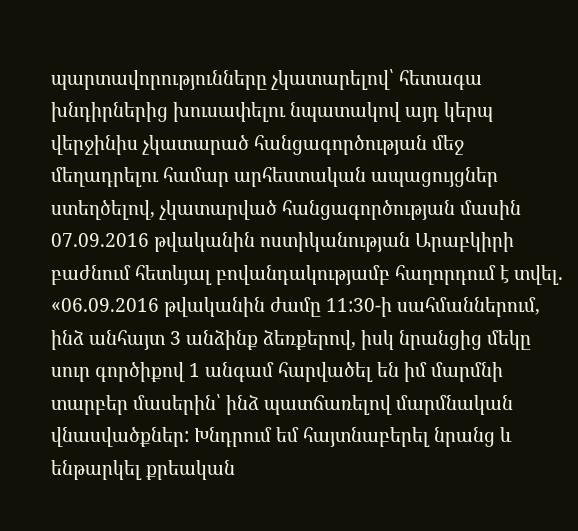պարտավորությունները չկատարելով՝ հետագա խնդիրներից խուսափելու նպատակով այդ կերպ վերջինիս չկատարած հանցագործության մեջ մեղադրելու համար արհեստական ապացույցներ ստեղծելով, չկատարված հանցագործության մասին 07.09.2016 թվականին ոստիկանության Արաբկիրի բաժնում հետևյալ բովանդակությամբ հաղորդում է տվել. «06.09.2016 թվականին ժամը 11:30-ի սահմաններում, ինձ անհայտ 3 անձինք ձեռքերով, իսկ նրանցից մեկը սուր գործիքով 1 անգամ հարվածել են իմ մարմնի տարբեր մասերին՝ ինձ պատճառելով մարմնական վնասվածքներ: Խնդրում եմ հայտնաբերել նրանց և ենթարկել քրեական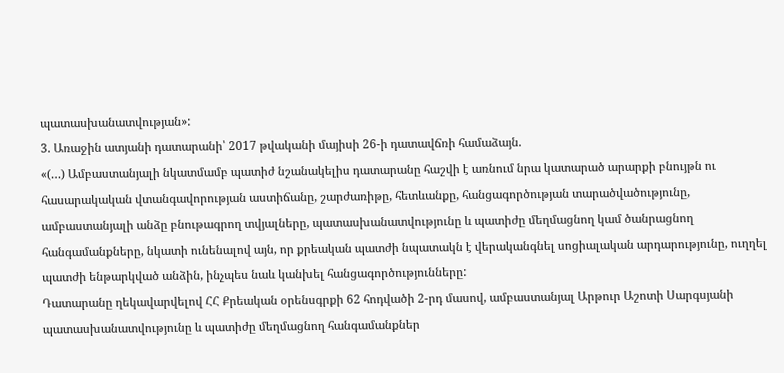պատասխանատվության»:
3. Առաջին ատյանի դատարանի՝ 2017 թվականի մայիսի 26-ի դատավճռի համաձայն.
«(…) Ամբաստանյալի նկատմամբ պատիժ նշանակելիս դատարանը հաշվի է առնում նրա կատարած արարքի բնույթն ու հասարակական վտանգավորության աստիճանը, շարժառիթը, հետևանքը, հանցագործության տարածվածությունը, ամբաստանյալի անձը բնութագրող տվյալները, պատասխանատվությունը և պատիժը մեղմացնող կամ ծանրացնող հանգամանքները, նկատի ունենալով այն, որ քրեական պատժի նպատակն է վերականգնել սոցիալական արդարությունը, ուղղել պատժի ենթարկված անձին, ինչպես նաև կանխել հանցագործությունները:
Դատարանը ղեկավարվելով ՀՀ Քրեական օրենսգրքի 62 հոդվածի 2-րդ մասով, ամբաստանյալ Արթուր Աշոտի Սարգսյանի պատասխանատվությունը և պատիժը մեղմացնող հանգամանքներ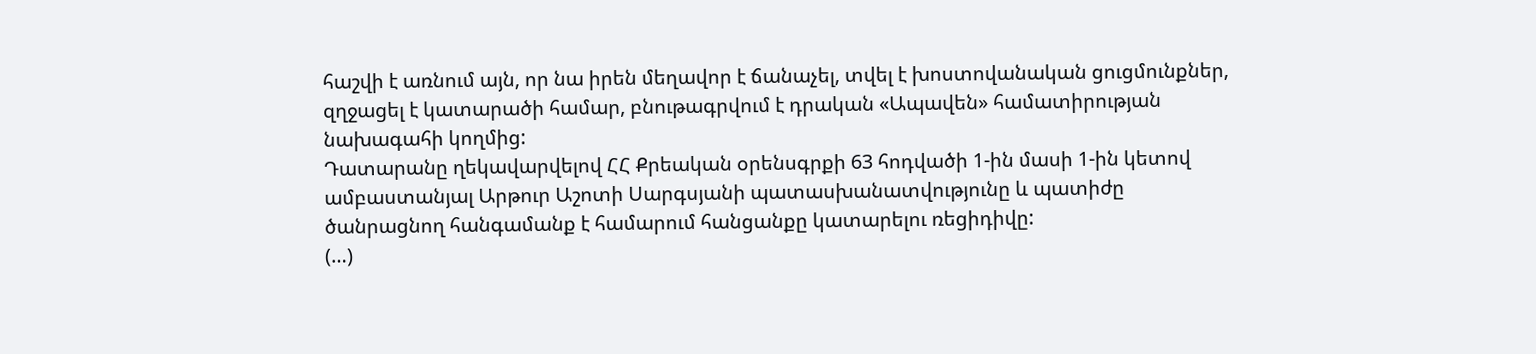հաշվի է առնում այն, որ նա իրեն մեղավոր է ճանաչել, տվել է խոստովանական ցուցմունքներ, զղջացել է կատարածի համար, բնութագրվում է դրական «Ապավեն» համատիրության նախագահի կողմից:
Դատարանը ղեկավարվելով ՀՀ Քրեական օրենսգրքի 63 հոդվածի 1-ին մասի 1-ին կետով ամբաստանյալ Արթուր Աշոտի Սարգսյանի պատասխանատվությունը և պատիժը ծանրացնող հանգամանք է համարում հանցանքը կատարելու ռեցիդիվը:
(…)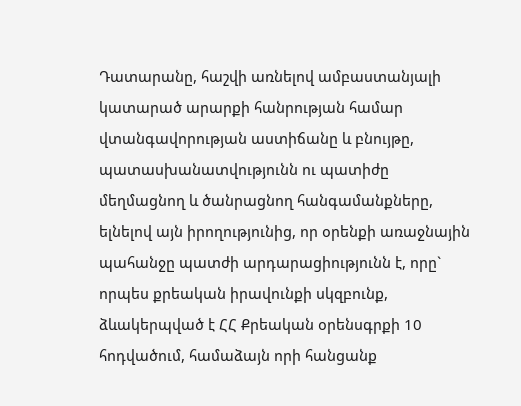Դատարանը, հաշվի առնելով ամբաստանյալի կատարած արարքի հանրության համար վտանգավորության աստիճանը և բնույթը, պատասխանատվությունն ու պատիժը մեղմացնող և ծանրացնող հանգամանքները, ելնելով այն իրողությունից, որ օրենքի առաջնային պահանջը պատժի արդարացիությունն է, որը` որպես քրեական իրավունքի սկզբունք, ձևակերպված է ՀՀ Քրեական օրենսգրքի 10 հոդվածում, համաձայն որի հանցանք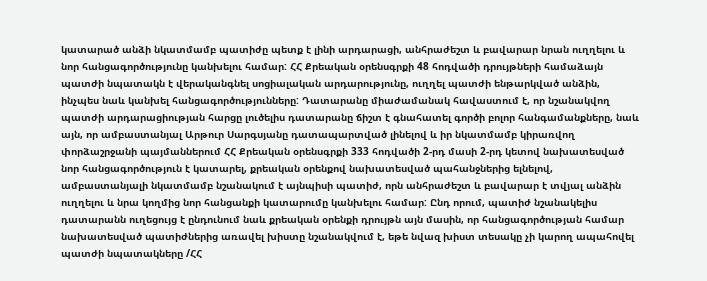կատարած անձի նկատմամբ պատիժը պետք է լինի արդարացի, անհրաժեշտ և բավարար նրան ուղղելու և նոր հանցագործությունը կանխելու համար: ՀՀ Քրեական օրենսգրքի 48 հոդվածի դրույթների համաձայն պատժի նպատակն է վերականգնել սոցիալական արդարությունը, ուղղել պատժի ենթարկված անձին, ինչպես նաև կանխել հանցագործությունները: Դատարանը միաժամանակ հավաստում է, որ նշանակվող պատժի արդարացիության հարցը լուծելիս դատարանը ճիշտ է գնահատել գործի բոլոր հանգամանքները, նաև այն, որ ամբաստանյալ Արթուր Սարգսյանը դատապարտված լինելով և իր նկատմամբ կիրառվող փորձաշրջանի պայմաններում ՀՀ Քրեական օրենսգրքի 333 հոդվածի 2-րդ մասի 2-րդ կետով նախատեսված նոր հանցագործություն է կատարել, քրեական օրենքով նախատեսված պահանջներից ելնելով, ամբաստանյալի նկատմամբ նշանակում է այնպիսի պատիժ, որն անհրաժեշտ և բավարար է տվյալ անձին ուղղելու և նրա կողմից նոր հանցանքի կատարումը կանխելու համար: Ընդ որում, պատիժ նշանակելիս դատարանն ուղեցույց է ընդունում նաև քրեական օրենքի դրույթն այն մասին, որ հանցագործության համար նախատեսված պատիժներից առավել խիստը նշանակվում է, եթե նվազ խիստ տեսակը չի կարող ապահովել պատժի նպատակները /ՀՀ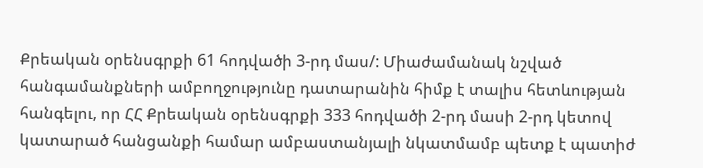Քրեական օրենսգրքի 61 հոդվածի 3-րդ մաս/: Միաժամանակ նշված հանգամանքների ամբողջությունը դատարանին հիմք է տալիս հետևության հանգելու, որ ՀՀ Քրեական օրենսգրքի 333 հոդվածի 2-րդ մասի 2-րդ կետով կատարած հանցանքի համար ամբաստանյալի նկատմամբ պետք է պատիժ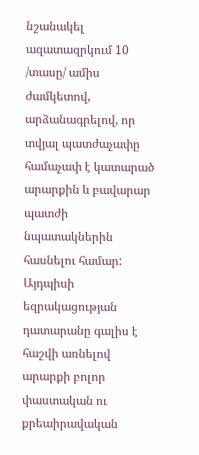նշանակել ազատազրկում 10 /տասը/ ամիս ժամկետով, արձանագրելով, որ տվյալ պատժաչափը համաչափ է կատարած արարքին և բավարար պատժի նպատակներին հասնելու համար: Այդպիսի եզրակացության դատարանը գալիս է հաշվի առնելով արարքի բոլոր փաստական ու քրեաիրավական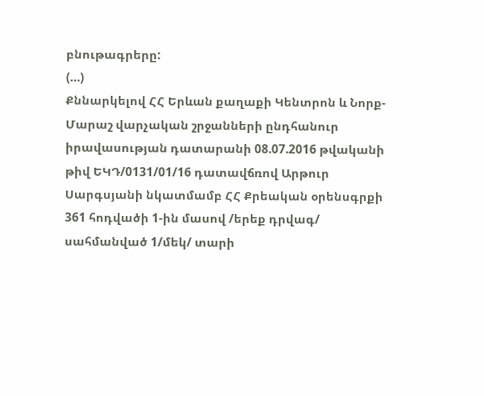բնութագրերը:
(…)
Քննարկելով ՀՀ Երևան քաղաքի Կենտրոն և Նորք-Մարաշ վարչական շրջանների ընդհանուր իրավասության դատարանի 08.07.2016 թվականի թիվ ԵԿԴ/0131/01/16 դատավճռով Արթուր Սարգսյանի նկատմամբ ՀՀ Քրեական օրենսգրքի 361 հոդվածի 1-ին մասով /երեք դրվագ/ սահմանված 1/մեկ/ տարի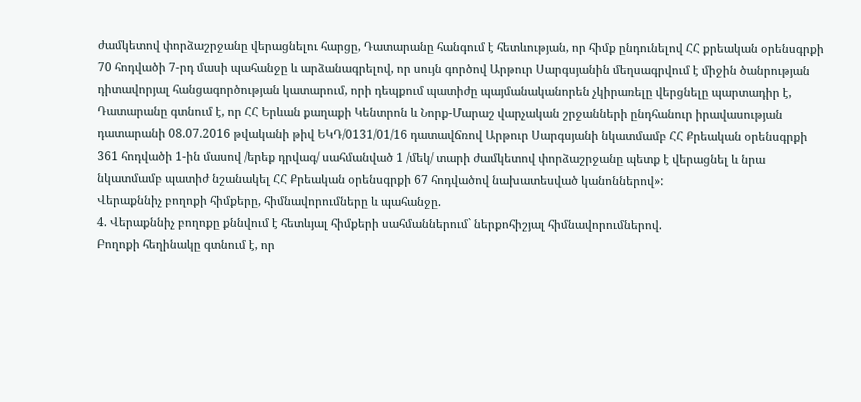ժամկետով փորձաշրջանը վերացնելու հարցը, Դատարանը հանգում է հետևության, որ հիմք ընդունելով ՀՀ քրեական օրենսգրքի 70 հոդվածի 7-րդ մասի պահանջը և արձանագրելով, որ սույն գործով Արթուր Սարգսյանին մեղսագրվում է միջին ծանրության դիտավորյալ հանցագործության կատարում, որի դեպքում պատիժը պայմանականորեն չկիրառելը վերցնելը պարտադիր է, Դատարանը գտնում է, որ ՀՀ Երևան քաղաքի Կենտրոն և Նորք-Մարաշ վարչական շրջանների ընդհանուր իրավասության դատարանի 08.07.2016 թվականի թիվ ԵԿԴ/0131/01/16 դատավճռով Արթուր Սարգսյանի նկատմամբ ՀՀ Քրեական օրենսգրքի 361 հոդվածի 1-ին մասով /երեք դրվագ/ սահմանված 1 /մեկ/ տարի ժամկետով փորձաշրջանը պետք է վերացնել և նրա նկատմամբ պատիժ նշանակել ՀՀ Քրեական օրենսգրքի 67 հոդվածով նախատեսված կանոններով»:
Վերաքննիչ բողոքի հիմքերը, հիմնավորումները և պահանջը.
4. Վերաքննիչ բողոքը քննվում է հետևյալ հիմքերի սահմաններում` ներքոհիշյալ հիմնավորումներով.
Բողոքի հեղինակը գտնում է, որ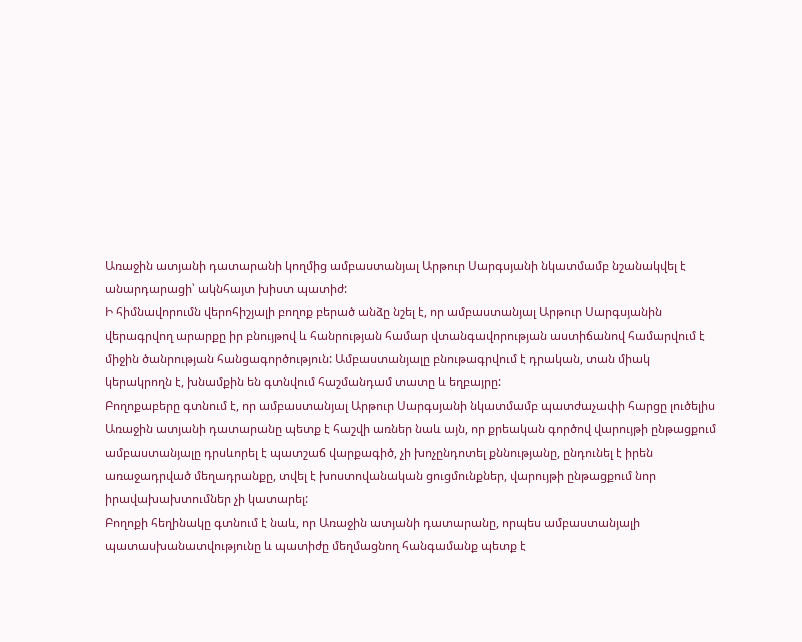Առաջին ատյանի դատարանի կողմից ամբաստանյալ Արթուր Սարգսյանի նկատմամբ նշանակվել է անարդարացի՝ ակնհայտ խիստ պատիժ:
Ի հիմնավորումն վերոհիշյալի բողոք բերած անձը նշել է, որ ամբաստանյալ Արթուր Սարգսյանին վերագրվող արարքը իր բնույթով և հանրության համար վտանգավորության աստիճանով համարվում է միջին ծանրության հանցագործություն: Ամբաստանյալը բնութագրվում է դրական, տան միակ կերակրողն է, խնամքին են գտնվում հաշմանդամ տատը և եղբայրը:
Բողոքաբերը գտնում է, որ ամբաստանյալ Արթուր Սարգսյանի նկատմամբ պատժաչափի հարցը լուծելիս Առաջին ատյանի դատարանը պետք է հաշվի առներ նաև այն, որ քրեական գործով վարույթի ընթացքում ամբաստանյալը դրսևորել է պատշաճ վարքագիծ, չի խոչընդոտել քննությանը, ընդունել է իրեն առաջադրված մեղադրանքը, տվել է խոստովանական ցուցմունքներ, վարույթի ընթացքում նոր իրավախախտումներ չի կատարել:
Բողոքի հեղինակը գտնում է նաև, որ Առաջին ատյանի դատարանը, որպես ամբաստանյալի պատասխանատվությունը և պատիժը մեղմացնող հանգամանք պետք է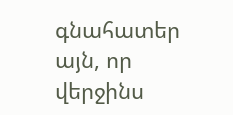գնահատեր այն, որ վերջինս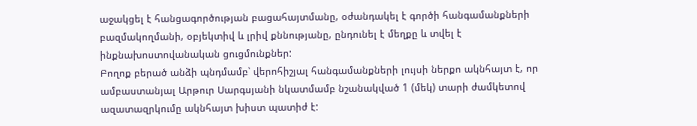աջակցել է հանցագործության բացահայտմանը, օժանդակել է գործի հանգամանքների բազմակողմանի, օբյեկտիվ և լրիվ քննությանը, ընդունել է մեղքը և տվել է ինքնախոստովանական ցուցմունքներ:
Բողոք բերած անձի պնդմամբ՝ վերոհիշյալ հանգամանքների լույսի ներքո ակնհայտ է, որ ամբաստանյալ Արթուր Սարգսյանի նկատմամբ նշանակված 1 (մեկ) տարի ժամկետով ազատազրկումը ակնհայտ խիստ պատիժ է: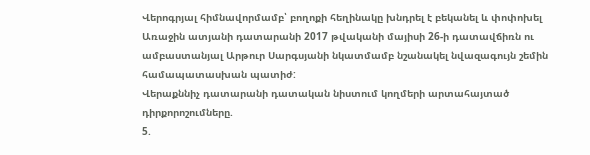Վերոգրյալ հիմնավորմամբ՝ բողոքի հեղինակը խնդրել է բեկանել և փոփոխել Առաջին ատյանի դատարանի 2017 թվականի մայիսի 26-ի դատավճիռն ու ամբաստանյալ Արթուր Սարգսյանի նկատմամբ նշանակել նվազագույն շեմին համապատասխան պատիժ:
Վերաքննիչ դատարանի դատական նիստում կողմերի արտահայտած դիրքորոշումները.
5.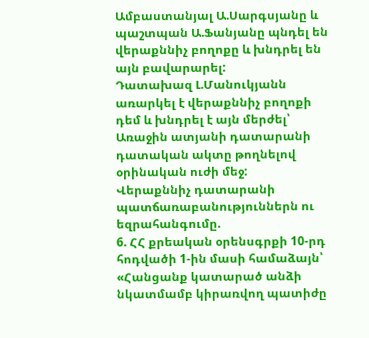Ամբաստանյալ Ա.Սարգսյանը և պաշտպան Ա.Ֆանյանը պնդել են վերաքննիչ բողոքը և խնդրել են այն բավարարել:
Դատախազ Լ.Մանուկյանն առարկել է վերաքննիչ բողոքի դեմ և խնդրել է այն մերժել՝ Առաջին ատյանի դատարանի դատական ակտը թողնելով օրինական ուժի մեջ:
Վերաքննիչ դատարանի պատճառաբանություններն ու եզրահանգումը.
6. ՀՀ քրեական օրենսգրքի 10-րդ հոդվածի 1-ին մասի համաձայն՝
«Հանցանք կատարած անձի նկատմամբ կիրառվող պատիժը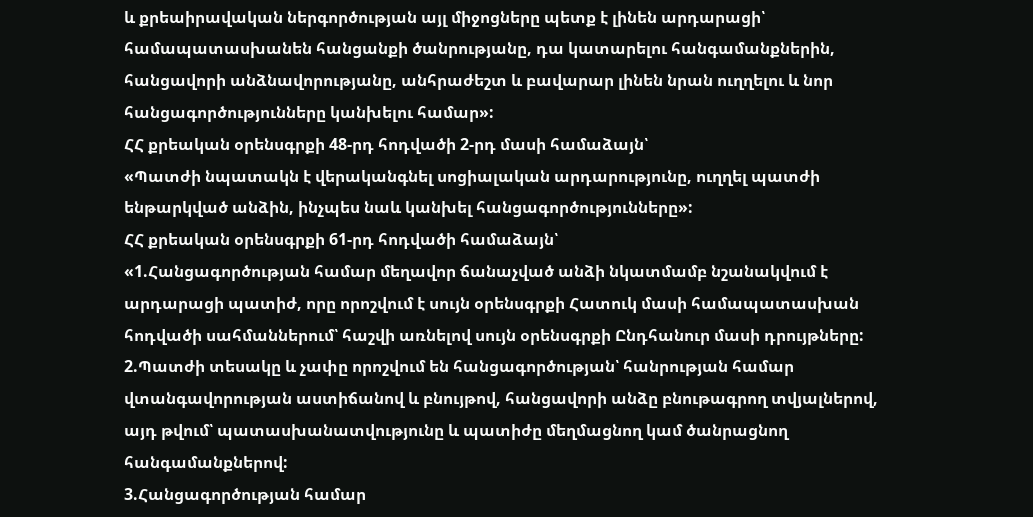և քրեաիրավական ներգործության այլ միջոցները պետք է լինեն արդարացի՝ համապատասխանեն հանցանքի ծանրությանը, դա կատարելու հանգամանքներին, հանցավորի անձնավորությանը, անհրաժեշտ և բավարար լինեն նրան ուղղելու և նոր հանցագործությունները կանխելու համար»:
ՀՀ քրեական օրենսգրքի 48-րդ հոդվածի 2-րդ մասի համաձայն՝
«Պատժի նպատակն է վերականգնել սոցիալական արդարությունը, ուղղել պատժի ենթարկված անձին, ինչպես նաև կանխել հանցագործությունները»:
ՀՀ քրեական օրենսգրքի 61-րդ հոդվածի համաձայն՝
«1.Հանցագործության համար մեղավոր ճանաչված անձի նկատմամբ նշանակվում է արդարացի պատիժ, որը որոշվում է սույն օրենսգրքի Հատուկ մասի համապատասխան հոդվածի սահմաններում՝ հաշվի առնելով սույն օրենսգրքի Ընդհանուր մասի դրույթները:
2.Պատժի տեսակը և չափը որոշվում են հանցագործության՝ հանրության համար վտանգավորության աստիճանով և բնույթով, հանցավորի անձը բնութագրող տվյալներով, այդ թվում՝ պատասխանատվությունը և պատիժը մեղմացնող կամ ծանրացնող հանգամանքներով:
3.Հանցագործության համար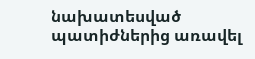նախատեսված պատիժներից առավել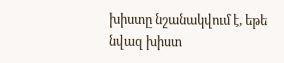խիստը նշանակվում է, եթե նվազ խիստ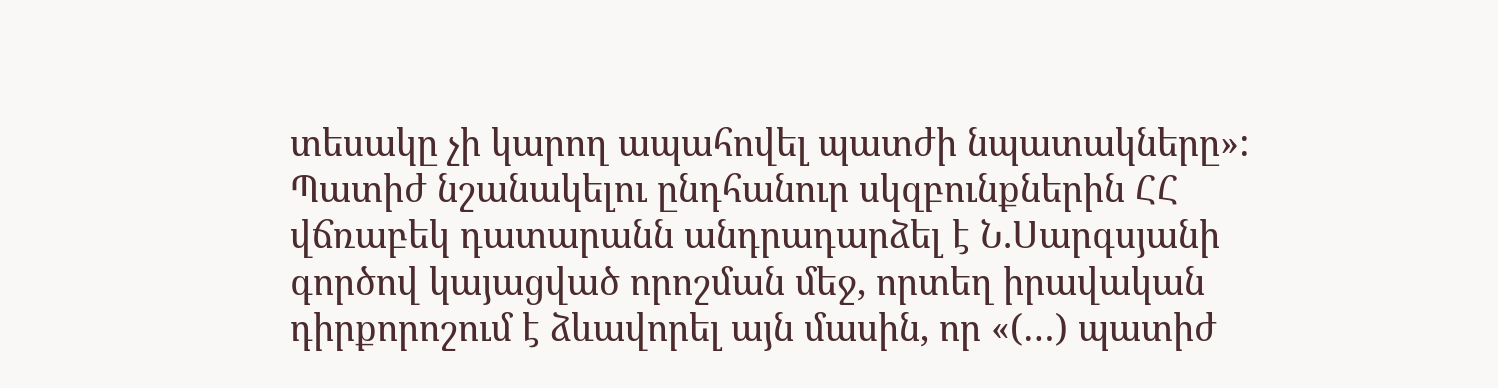տեսակը չի կարող ապահովել պատժի նպատակները»:
Պատիժ նշանակելու ընդհանուր սկզբունքներին ՀՀ վճռաբեկ դատարանն անդրադարձել է Ն.Սարգսյանի գործով կայացված որոշման մեջ, որտեղ իրավական դիրքորոշում է ձևավորել այն մասին, որ «(…) պատիժ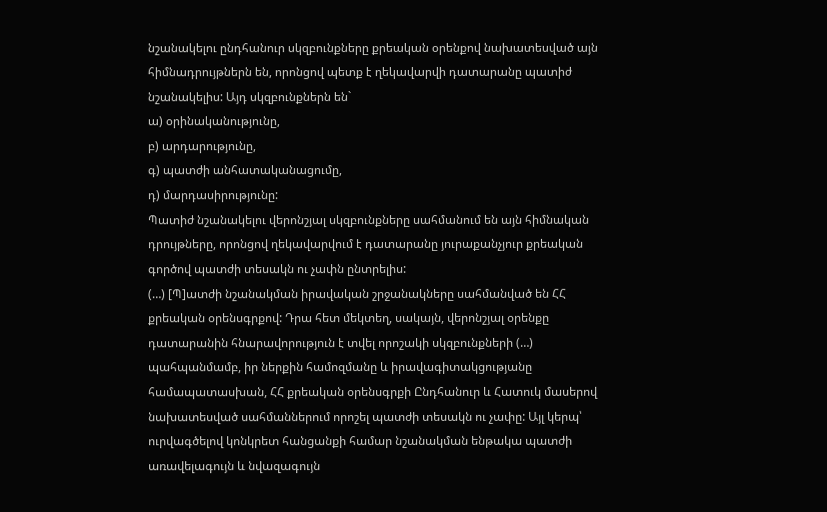նշանակելու ընդհանուր սկզբունքները քրեական օրենքով նախատեսված այն հիմնադրույթներն են, որոնցով պետք է ղեկավարվի դատարանը պատիժ նշանակելիս: Այդ սկզբունքներն են`
ա) օրինականությունը,
բ) արդարությունը,
գ) պատժի անհատականացումը,
դ) մարդասիրությունը:
Պատիժ նշանակելու վերոնշյալ սկզբունքները սահմանում են այն հիմնական դրույթները, որոնցով ղեկավարվում է դատարանը յուրաքանչյուր քրեական գործով պատժի տեսակն ու չափն ընտրելիս:
(…) [Պ]ատժի նշանակման իրավական շրջանակները սահմանված են ՀՀ քրեական օրենսգրքով: Դրա հետ մեկտեղ, սակայն, վերոնշյալ օրենքը դատարանին հնարավորություն է տվել որոշակի սկզբունքների (…) պահպանմամբ, իր ներքին համոզմանը և իրավագիտակցությանը համապատասխան, ՀՀ քրեական օրենսգրքի Ընդհանուր և Հատուկ մասերով նախատեսված սահմաններում որոշել պատժի տեսակն ու չափը: Այլ կերպ՝ ուրվագծելով կոնկրետ հանցանքի համար նշանակման ենթակա պատժի առավելագույն և նվազագույն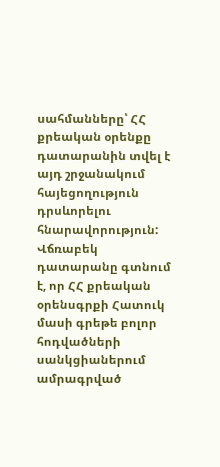սահմանները՝ ՀՀ քրեական օրենքը դատարանին տվել է այդ շրջանակում հայեցողություն դրսևորելու հնարավորություն:
Վճռաբեկ դատարանը գտնում է, որ ՀՀ քրեական օրենսգրքի Հատուկ մասի գրեթե բոլոր հոդվածների սանկցիաներում ամրագրված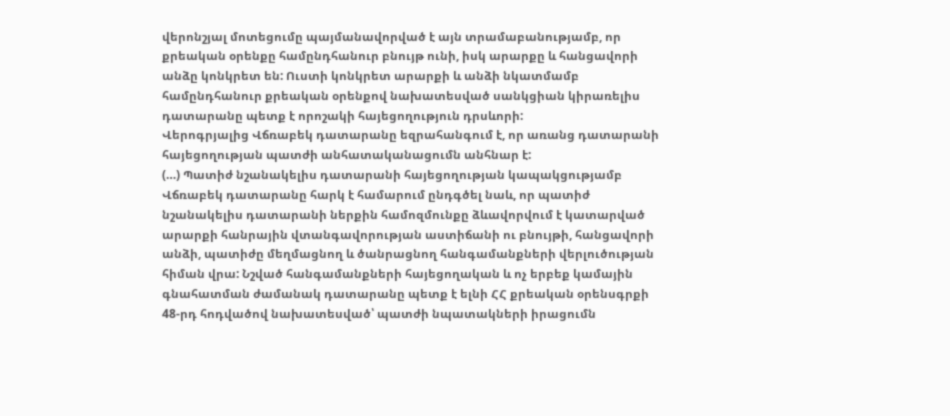վերոնշյալ մոտեցումը պայմանավորված է այն տրամաբանությամբ, որ քրեական օրենքը համընդհանուր բնույթ ունի, իսկ արարքը և հանցավորի անձը կոնկրետ են: Ուստի կոնկրետ արարքի և անձի նկատմամբ համընդհանուր քրեական օրենքով նախատեսված սանկցիան կիրառելիս դատարանը պետք է որոշակի հայեցողություն դրսևորի:
Վերոգրյալից Վճռաբեկ դատարանը եզրահանգում է, որ առանց դատարանի հայեցողության պատժի անհատականացումն անհնար է:
(…) Պատիժ նշանակելիս դատարանի հայեցողության կապակցությամբ Վճռաբեկ դատարանը հարկ է համարում ընդգծել նաև, որ պատիժ նշանակելիս դատարանի ներքին համոզմունքը ձևավորվում է կատարված արարքի հանրային վտանգավորության աստիճանի ու բնույթի, հանցավորի անձի, պատիժը մեղմացնող և ծանրացնող հանգամանքների վերլուծության հիման վրա: Նշված հանգամանքների հայեցողական և ոչ երբեք կամային գնահատման ժամանակ դատարանը պետք է ելնի ՀՀ քրեական օրենսգրքի 48-րդ հոդվածով նախատեսված՝ պատժի նպատակների իրացումն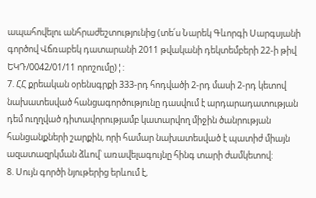ապահովելու անհրաժեշտությունից (տե՛ս Նարեկ Գևորգի Սարգսյանի գործով Վճռաբեկ դատարանի 2011 թվականի դեկտեմբերի 22-ի թիվ ԵԿԴ/0042/01/11 որոշումը)¦:
7. ՀՀ քրեական օրենսգրքի 333-րդ հոդվածի 2-րդ մասի 2-րդ կետով նախատեսված հանցագործությունը դասվում է արդարադատության դեմ ուղղված դիտավորությամբ կատարվող միջին ծանրության հանցանքների շարքին, որի համար նախատեսված է պատիժ միայն ազատազրկման ձևով՝ առավելագույնը հինգ տարի ժամկետով:
8. Սույն գործի նյութերից երևում է,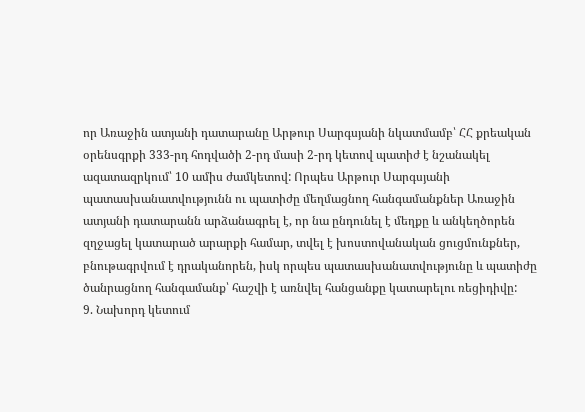որ Առաջին ատյանի դատարանը Արթուր Սարգսյանի նկատմամբ՝ ՀՀ քրեական օրենսգրքի 333-րդ հոդվածի 2-րդ մասի 2-րդ կետով պատիժ է նշանակել ազատազրկում՝ 10 ամիս ժամկետով: Որպես Արթուր Սարգսյանի պատասխանատվությունն ու պատիժը մեղմացնող հանգամանքներ Առաջին ատյանի դատարանն արձանագրել է, որ նա ընդունել է մեղքը և անկեղծորեն զղջացել կատարած արարքի համար, տվել է խոստովանական ցուցմունքներ, բնութագրվում է դրականորեն, իսկ որպես պատասխանատվությունը և պատիժը ծանրացնող հանգամանք՝ հաշվի է առնվել հանցանքը կատարելու ռեցիդիվը:
9. Նախորդ կետում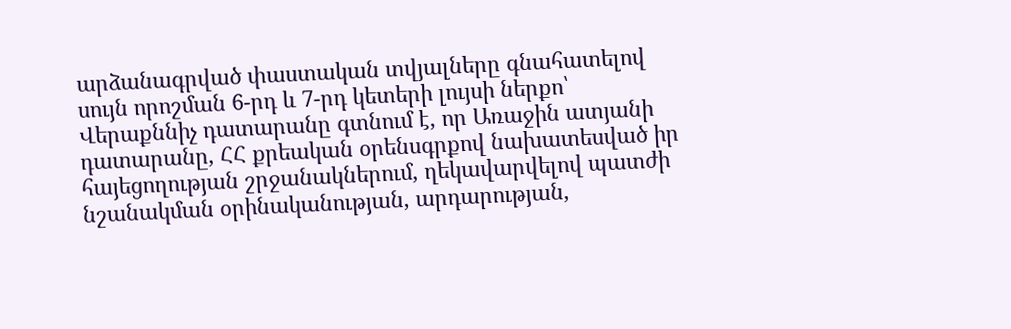արձանագրված փաստական տվյալները գնահատելով սույն որոշման 6-րդ և 7-րդ կետերի լույսի ներքո՝ Վերաքննիչ դատարանը գտնում է, որ Առաջին ատյանի դատարանը, ՀՀ քրեական օրենսգրքով նախատեսված իր հայեցողության շրջանակներում, ղեկավարվելով պատժի նշանակման օրինականության, արդարության,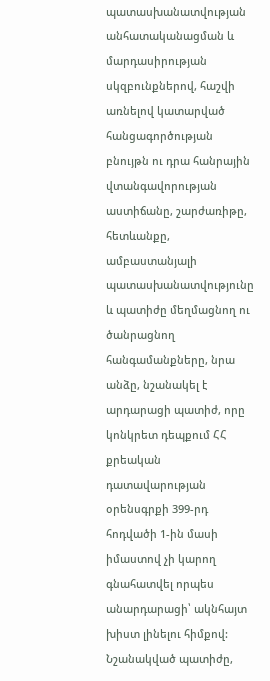պատասխանատվության անհատականացման և մարդասիրության սկզբունքներով, հաշվի առնելով կատարված հանցագործության բնույթն ու դրա հանրային վտանգավորության աստիճանը, շարժառիթը, հետևանքը, ամբաստանյալի պատասխանատվությունը և պատիժը մեղմացնող ու ծանրացնող հանգամանքները, նրա անձը, նշանակել է արդարացի պատիժ, որը կոնկրետ դեպքում ՀՀ քրեական դատավարության օրենսգրքի 399-րդ հոդվածի 1-ին մասի իմաստով չի կարող գնահատվել որպես անարդարացի՝ ակնհայտ խիստ լինելու հիմքով: Նշանակված պատիժը,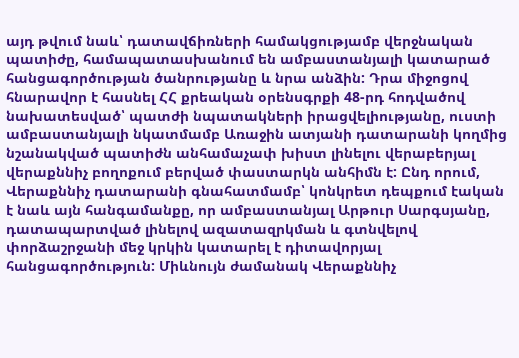այդ թվում նաև՝ դատավճիռների համակցությամբ վերջնական պատիժը, համապատասխանում են ամբաստանյալի կատարած հանցագործության ծանրությանը և նրա անձին: Դրա միջոցով հնարավոր է հասնել ՀՀ քրեական օրենսգրքի 48-րդ հոդվածով նախատեսված՝ պատժի նպատակների իրացվելիությանը, ուստի ամբաստանյալի նկատմամբ Առաջին ատյանի դատարանի կողմից նշանակված պատիժն անհամաչափ խիստ լինելու վերաբերյալ վերաքննիչ բողոքում բերված փաստարկն անհիմն է: Ընդ որում, Վերաքննիչ դատարանի գնահատմամբ՝ կոնկրետ դեպքում էական է նաև այն հանգամանքը, որ ամբաստանյալ Արթուր Սարգսյանը, դատապարտված լինելով ազատազրկման և գտնվելով փորձաշրջանի մեջ կրկին կատարել է դիտավորյալ հանցագործություն: Միևնույն ժամանակ Վերաքննիչ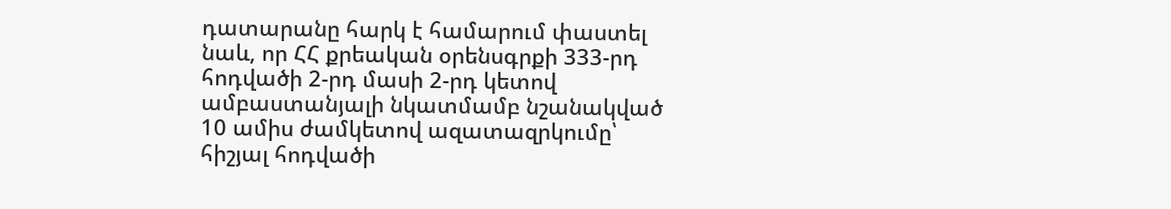դատարանը հարկ է համարում փաստել նաև, որ ՀՀ քրեական օրենսգրքի 333-րդ հոդվածի 2-րդ մասի 2-րդ կետով ամբաստանյալի նկատմամբ նշանակված 10 ամիս ժամկետով ազատազրկումը՝ հիշյալ հոդվածի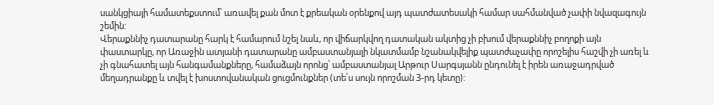սանկցիայի համատեքստում՝ առավել քան մոտ է քրեական օրենքով այդ պատժատեսակի համար սահմանված չափի նվազագույն շեմին:
Վերաքննիչ դատարանը հարկ է համարում նշել նաև, որ վիճարկվող դատական ակտից չի բխում վերաքննիչ բողոքի այն փաստարկը, որ Առաջին ատյանի դատարանը ամբաստանյալի նկատմամբ նշանակվելիք պատժաչափը որոշելիս հաշվի չի առել և չի գնահատել այն հանգամանքները, համաձայն որոնց՝ ամբաստանյալ Արթուր Սարգսյանն ընդունել է իրեն առաջադրված մեղադրանքը և տվել է խոստովանական ցուցմունքներ (տե՛ս սույն որոշման 3-րդ կետը):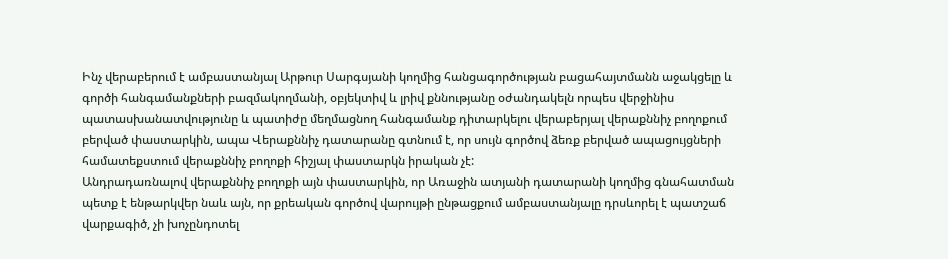Ինչ վերաբերում է ամբաստանյալ Արթուր Սարգսյանի կողմից հանցագործության բացահայտմանն աջակցելը և գործի հանգամանքների բազմակողմանի, օբյեկտիվ և լրիվ քննությանը օժանդակելն որպես վերջինիս պատասխանատվությունը և պատիժը մեղմացնող հանգամանք դիտարկելու վերաբերյալ վերաքննիչ բողոքում բերված փաստարկին, ապա Վերաքննիչ դատարանը գտնում է, որ սույն գործով ձեռք բերված ապացույցների համատեքստում վերաքննիչ բողոքի հիշյալ փաստարկն իրական չէ:
Անդրադառնալով վերաքննիչ բողոքի այն փաստարկին, որ Առաջին ատյանի դատարանի կողմից գնահատման պետք է ենթարկվեր նաև այն, որ քրեական գործով վարույթի ընթացքում ամբաստանյալը դրսևորել է պատշաճ վարքագիծ, չի խոչընդոտել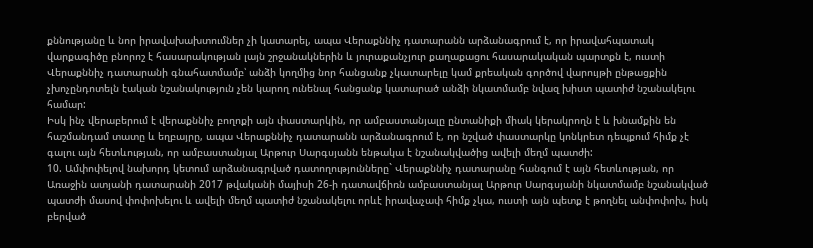քննությանը և նոր իրավախախտումներ չի կատարել, ապա Վերաքննիչ դատարանն արձանագրում է, որ իրավահպատակ վարքագիծը բնորոշ է հասարակության լայն շրջանակներին և յուրաքանչյուր քաղաքացու հասարակական պարտքն է, ուստի Վերաքննիչ դատարանի գնահատմամբ՝ անձի կողմից նոր հանցանք չկատարելը կամ քրեական գործով վարույթի ընթացքին չխոչընդոտելն էական նշանակություն չեն կարող ունենալ հանցանք կատարած անձի նկատմամբ նվազ խիստ պատիժ նշանակելու համար:
Իսկ ինչ վերաբերում է վերաքննիչ բողոքի այն փաստարկին, որ ամբաստանյալը ընտանիքի միակ կերակրողն է և խնամքին են հաշմանդամ տատը և եղբայրը, ապա Վերաքննիչ դատարանն արձանագրում է, որ նշված փաստարկը կոնկրետ դեպքում հիմք չէ գալու այն հետևության, որ ամբաստանյալ Արթուր Սարգսյանն ենթակա է նշանակվածից ավելի մեղմ պատժի:
10. Ամփոփելով նախորդ կետում արձանագրված դատողությունները` Վերաքննիչ դատարանը հանգում է այն հետևության, որ Առաջին ատյանի դատարանի 2017 թվականի մայիսի 26-ի դատավճիռն ամբաստանյալ Արթուր Սարգսյանի նկատմամբ նշանակված պատժի մասով փոփոխելու և ավելի մեղմ պատիժ նշանակելու որևէ իրավաչափ հիմք չկա, ուստի այն պետք է թողնել անփոփոխ, իսկ բերված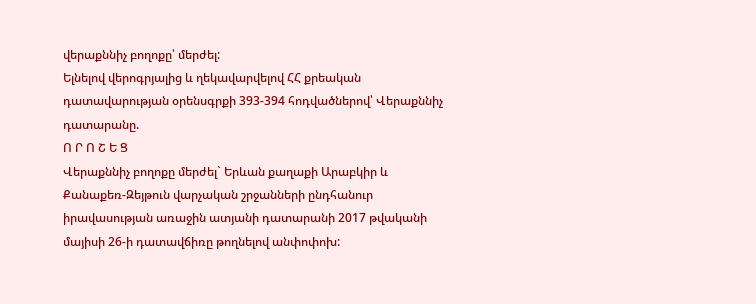վերաքննիչ բողոքը՝ մերժել:
Ելնելով վերոգրյալից և ղեկավարվելով ՀՀ քրեական դատավարության օրենսգրքի 393-394 հոդվածներով՝ Վերաքննիչ դատարանը.
Ո Ր Ո Շ Ե Ց
Վերաքննիչ բողոքը մերժել` Երևան քաղաքի Արաբկիր և Քանաքեռ-Զեյթուն վարչական շրջանների ընդհանուր իրավասության առաջին ատյանի դատարանի 2017 թվականի մայիսի 26-ի դատավճիռը թողնելով անփոփոխ: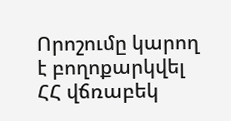Որոշումը կարող է բողոքարկվել ՀՀ վճռաբեկ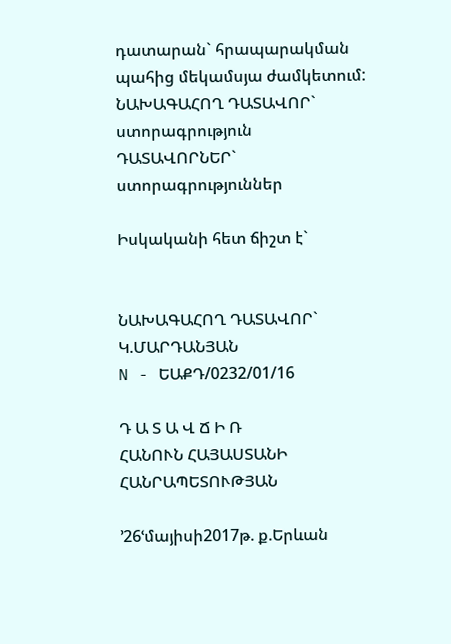դատարան` հրապարակման պահից մեկամսյա ժամկետում:
ՆԱԽԱԳԱՀՈՂ ԴԱՏԱՎՈՐ` ստորագրություն
ԴԱՏԱՎՈՐՆԵՐ` ստորագրություններ

Իսկականի հետ ճիշտ է`


ՆԱԽԱԳԱՀՈՂ ԴԱՏԱՎՈՐ` Կ.ՄԱՐԴԱՆՅԱՆ
N - ԵԱՔԴ/0232/01/16

Դ Ա Տ Ա Վ Ճ Ի Ռ
ՀԱՆՈՒՆ ՀԱՅԱՍՏԱՆԻ ՀԱՆՐԱՊԵՏՈՒԹՅԱՆ

՚26ՙմայիսի2017թ. ք.Երևան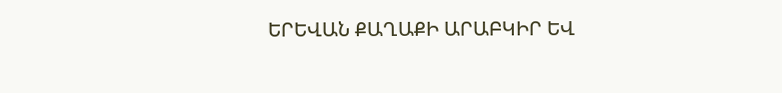ԵՐԵՎԱՆ ՔԱՂԱՔԻ ԱՐԱԲԿԻՐ ԵՎ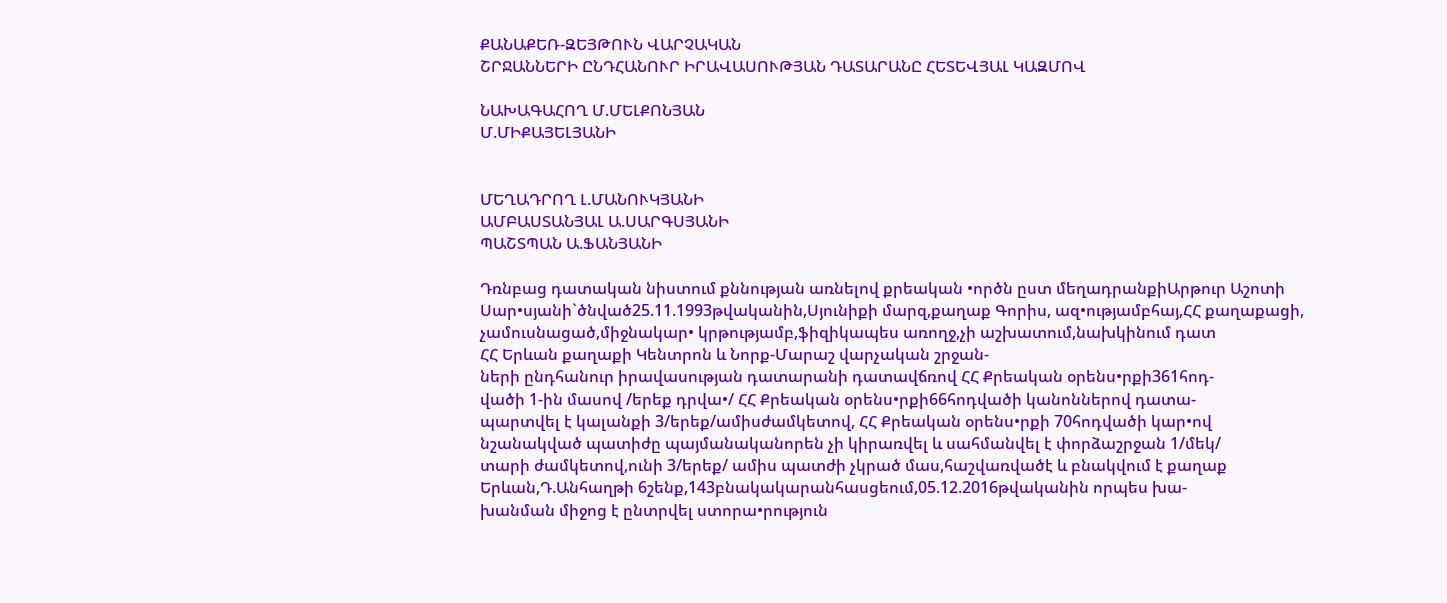ՔԱՆԱՔԵՌ-ԶԵՅԹՈՒՆ ՎԱՐՉԱԿԱՆ
ՇՐՋԱՆՆԵՐԻ ԸՆԴՀԱՆՈՒՐ ԻՐԱՎԱՍՈՒԹՅԱՆ ԴԱՏԱՐԱՆԸ ՀԵՏԵՎՅԱԼ ԿԱԶՄՈՎ

ՆԱԽԱԳԱՀՈՂ Մ.ՄԵԼՔՈՆՅԱՆ
Մ.ՄԻՔԱՅԵԼՅԱՆԻ


ՄԵՂԱԴՐՈՂ Լ.ՄԱՆՈՒԿՅԱՆԻ
ԱՄԲԱՍՏԱՆՅԱԼ Ա.ՍԱՐԳՍՅԱՆԻ
ՊԱՇՏՊԱՆ Ա.ՖԱՆՅԱՆԻ

Դռնբաց դատական նիստում քննության առնելով քրեական •ործն ըստ մեղադրանքիԱրթուր Աշոտի Սար•սյանի`ծնված25.11.1993թվականին,Սյունիքի մարզ,քաղաք Գորիս, ազ•ությամբհայ,ՀՀ քաղաքացի,
չամուսնացած,միջնակար• կրթությամբ,ֆիզիկապես առողջ,չի աշխատում,նախկինում դատ
ՀՀ Երևան քաղաքի Կենտրոն և Նորք-Մարաշ վարչական շրջան-
ների ընդհանուր իրավասության դատարանի դատավճռով ՀՀ Քրեական օրենս•րքի361հոդ-
վածի 1-ին մասով /երեք դրվա•/ ՀՀ Քրեական օրենս•րքի66հոդվածի կանոններով դատա-
պարտվել է կալանքի 3/երեք/ամիսժամկետով, ՀՀ Քրեական օրենս•րքի 70հոդվածի կար•ով
նշանակված պատիժը պայմանականորեն չի կիրառվել և սահմանվել է փորձաշրջան 1/մեկ/
տարի ժամկետով,ունի 3/երեք/ ամիս պատժի չկրած մաս,հաշվառվածէ և բնակվում է քաղաք
Երևան,Դ.Անհաղթի 6շենք,143բնակակարանհասցեում,05.12.2016թվականին որպես խա-
խանման միջոց է ընտրվել ստորա•րություն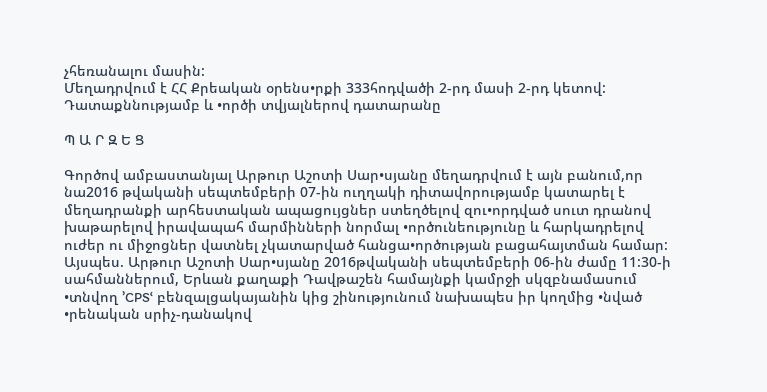չհեռանալու մասին:
Մեղադրվում է ՀՀ Քրեական օրենս•րքի 333հոդվածի 2-րդ մասի 2-րդ կետով:
Դատաքննությամբ և •ործի տվյալներով դատարանը

Պ Ա Ր Զ Ե Ց

Գործով ամբաստանյալ Արթուր Աշոտի Սար•սյանը մեղադրվում է այն բանում,որ նա2016 թվականի սեպտեմբերի 07-ին ուղղակի դիտավորությամբ կատարել է մեղադրանքի արհեստական ապացույցներ ստեղծելով զու•որդված սուտ դրանով խաթարելով իրավապահ մարմինների նորմալ •ործունեությունը և հարկադրելով ուժեր ու միջոցներ վատնել չկատարված հանցա•ործության բացահայտման համար: Այսպես. Արթուր Աշոտի Սար•սյանը 2016թվականի սեպտեմբերի 06-ին ժամը 11:30-ի սահմաններում, Երևան քաղաքի Դավթաշեն համայնքի կամրջի սկզբնամասում •տնվող ՚CPSՙ բենզալցակայանին կից շինությունում նախապես իր կողմից •նված •րենական սրիչ-դանակով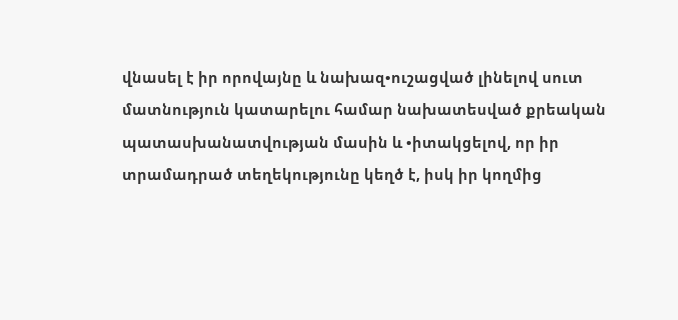վնասել է իր որովայնը և նախազ•ուշացված լինելով սուտ մատնություն կատարելու համար նախատեսված քրեական պատասխանատվության մասին և •իտակցելով, որ իր տրամադրած տեղեկությունը կեղծ է, իսկ իր կողմից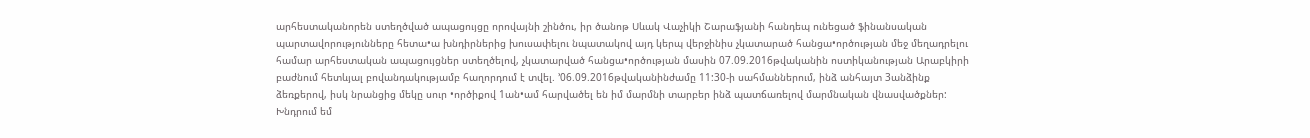արհեստականորեն ստեղծված ապացույցը որովայնի շինծու, իր ծանոթ Սևակ Վաչիկի Շարաֆյանի հանդեպ ունեցած ֆինանսական պարտավորությունները հետա•ա խնդիրներից խուսափելու նպատակով այդ կերպ վերջինիս չկատարած հանցա•ործության մեջ մեղադրելու համար արհեստական ապացույցներ ստեղծելով, չկատարված հանցա•ործության մասին 07.09.2016թվականին ոստիկանության Արաբկիրի բաժնում հետևյալ բովանդակությամբ հաղորդում է տվել. ՚06.09.2016թվականինժամը 11:30-ի սահմաններում, ինձ անհայտ 3անձինք ձեռքերով, իսկ նրանցից մեկը սուր •ործիքով 1ան•ամ հարվածել են իմ մարմնի տարբեր ինձ պատճառելով մարմնական վնասվածքներ: Խնդրում եմ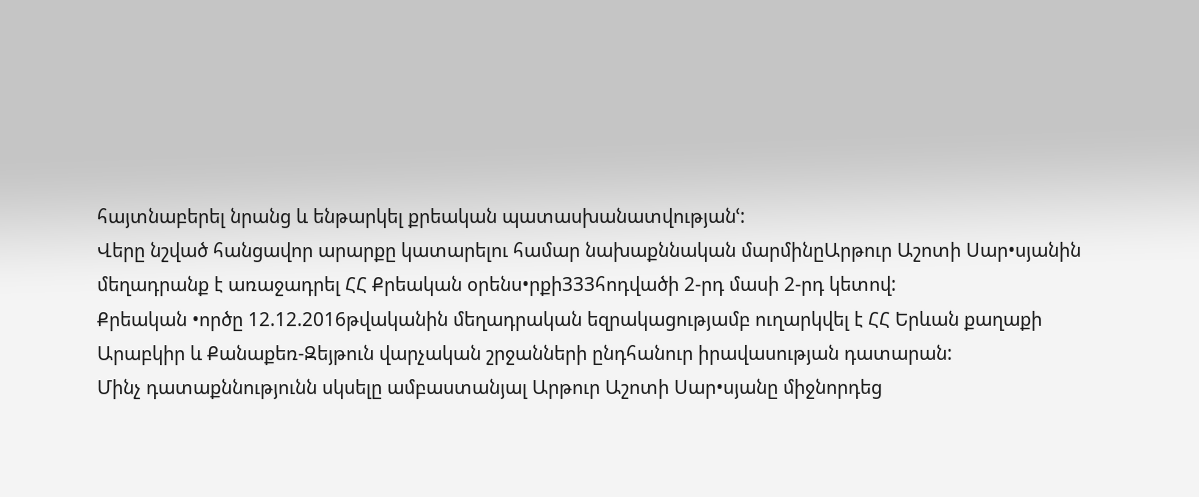հայտնաբերել նրանց և ենթարկել քրեական պատասխանատվությանՙ:
Վերը նշված հանցավոր արարքը կատարելու համար նախաքննական մարմինըԱրթուր Աշոտի Սար•սյանին մեղադրանք է առաջադրել ՀՀ Քրեական օրենս•րքի333հոդվածի 2-րդ մասի 2-րդ կետով:
Քրեական •ործը 12.12.2016թվականին մեղադրական եզրակացությամբ ուղարկվել է ՀՀ Երևան քաղաքի Արաբկիր և Քանաքեռ-Զեյթուն վարչական շրջանների ընդհանուր իրավասության դատարան:
Մինչ դատաքննությունն սկսելը ամբաստանյալ Արթուր Աշոտի Սար•սյանը միջնորդեց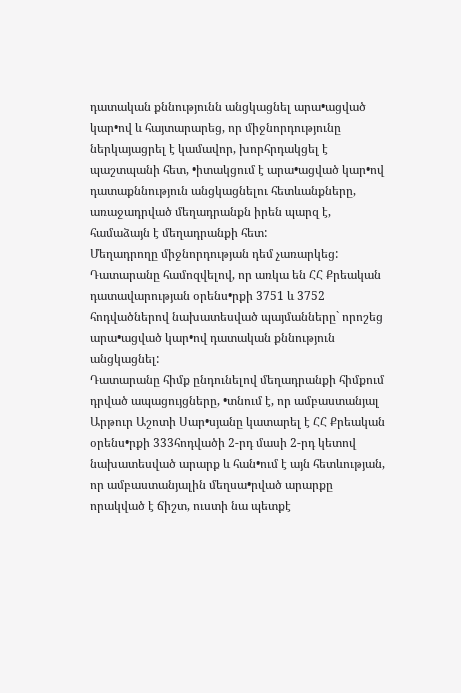դատական քննությունն անցկացնել արա•ացված կար•ով և հայտարարեց, որ միջնորդությունը ներկայացրել է կամավոր, խորհրդակցել է պաշտպանի հետ, •իտակցում է արա•ացված կար•ով դատաքննություն անցկացնելու հետևանքները, առաջադրված մեղադրանքն իրեն պարզ է, համաձայն է մեղադրանքի հետ:
Մեղադրողը միջնորդության դեմ չառարկեց:
Դատարանը համոզվելով, որ առկա են ՀՀ Քրեական դատավարության օրենս•րքի 3751 և 3752 հոդվածներով նախատեսված պայմանները` որոշեց արա•ացված կար•ով դատական քննություն անցկացնել:
Դատարանը հիմք ընդունելով մեղադրանքի հիմքում դրված ապացույցները, •տնում է, որ ամբաստանյալ Արթուր Աշոտի Սար•սյանը կատարել է ՀՀ Քրեական օրենս•րքի 333հոդվածի 2-րդ մասի 2-րդ կետով նախատեսված արարք և հան•ում է այն հետևության, որ ամբաստանյալին մեղսա•րված արարքը որակված է ճիշտ, ուստի նա պետքէ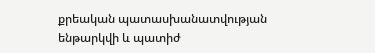քրեական պատասխանատվության ենթարկվի և պատիժ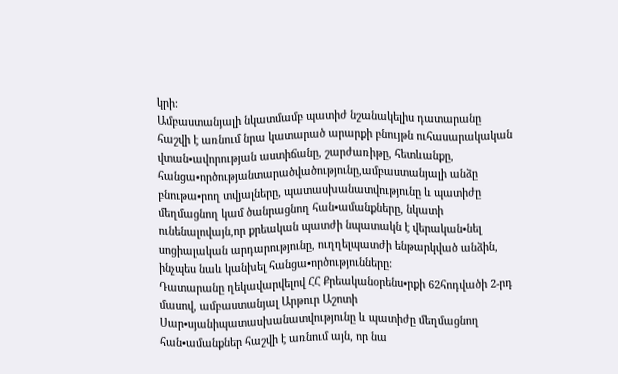կրի:
Ամբաստանյալի նկատմամբ պատիժ նշանակելիս դատարանը հաշվի է առնում նրա կատարած արարքի բնույթն ուհասարակական վտան•ավորության աստիճանը, շարժառիթը, հետևանքը, հանցա•ործությանտարածվածությունը,ամբաստանյալի անձը բնութա•րող տվյալները, պատասխանատվությունը և պատիժը մեղմացնող կամ ծանրացնող հան•ամանքները, նկատի ունենալովայն,որ քրեական պատժի նպատակն է վերական•նել սոցիալական արդարությունը, ուղղելպատժի ենթարկված անձին, ինչպես նաև կանխել հանցա•ործությունները:
Դատարանը ղեկավարվելով ՀՀ Քրեականօրենս•րքի 62հոդվածի 2-րդ մասով, ամբաստանյալ Արթուր Աշոտի Սար•սյանիպատասխանատվությունը և պատիժը մեղմացնող հան•ամանքներ հաշվի է առնում այն, որ նա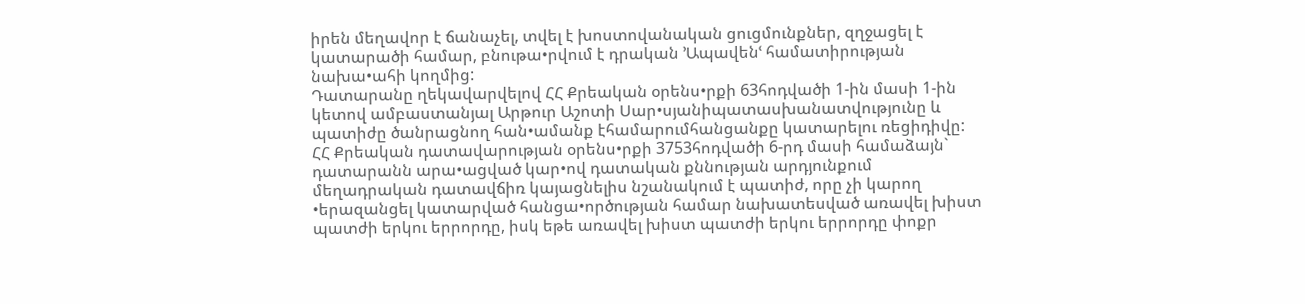իրեն մեղավոր է ճանաչել, տվել է խոստովանական ցուցմունքներ, զղջացել է կատարածի համար, բնութա•րվում է դրական ՚Ապավենՙ համատիրության նախա•ահի կողմից:
Դատարանը ղեկավարվելով ՀՀ Քրեական օրենս•րքի 63հոդվածի 1-ին մասի 1-ին կետով ամբաստանյալ Արթուր Աշոտի Սար•սյանիպատասխանատվությունը և պատիժը ծանրացնող հան•ամանք էհամարումհանցանքը կատարելու ռեցիդիվը:
ՀՀ Քրեական դատավարության օրենս•րքի 3753հոդվածի 6-րդ մասի համաձայն` դատարանն արա•ացված կար•ով դատական քննության արդյունքում մեղադրական դատավճիռ կայացնելիս նշանակում է պատիժ, որը չի կարող •երազանցել կատարված հանցա•ործության համար նախատեսված առավել խիստ պատժի երկու երրորդը, իսկ եթե առավել խիստ պատժի երկու երրորդը փոքր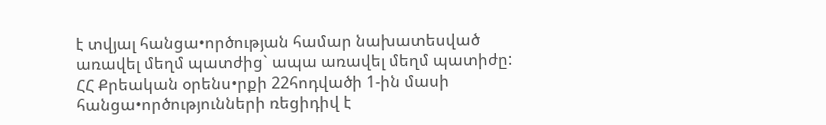է տվյալ հանցա•ործության համար նախատեսված առավել մեղմ պատժից` ապա առավել մեղմ պատիժը:
ՀՀ Քրեական օրենս•րքի 22հոդվածի 1-ին մասի հանցա•ործությունների ռեցիդիվ է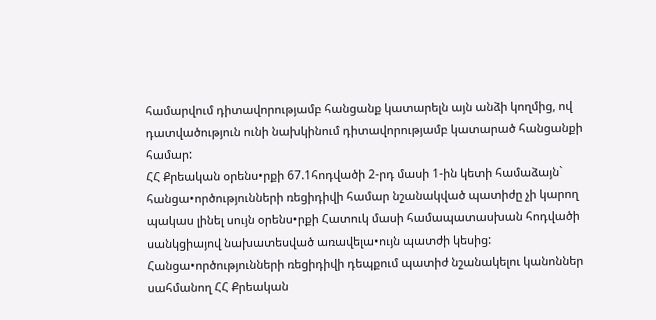համարվում դիտավորությամբ հանցանք կատարելն այն անձի կողմից, ով դատվածություն ունի նախկինում դիտավորությամբ կատարած հանցանքի համար:
ՀՀ Քրեական օրենս•րքի 67.1հոդվածի 2-րդ մասի 1-ին կետի համաձայն` հանցա•ործությունների ռեցիդիվի համար նշանակված պատիժը չի կարող պակաս լինել սույն օրենս•րքի Հատուկ մասի համապատասխան հոդվածի սանկցիայով նախատեսված առավելա•ույն պատժի կեսից:
Հանցա•ործությունների ռեցիդիվի դեպքում պատիժ նշանակելու կանոններ սահմանող ՀՀ Քրեական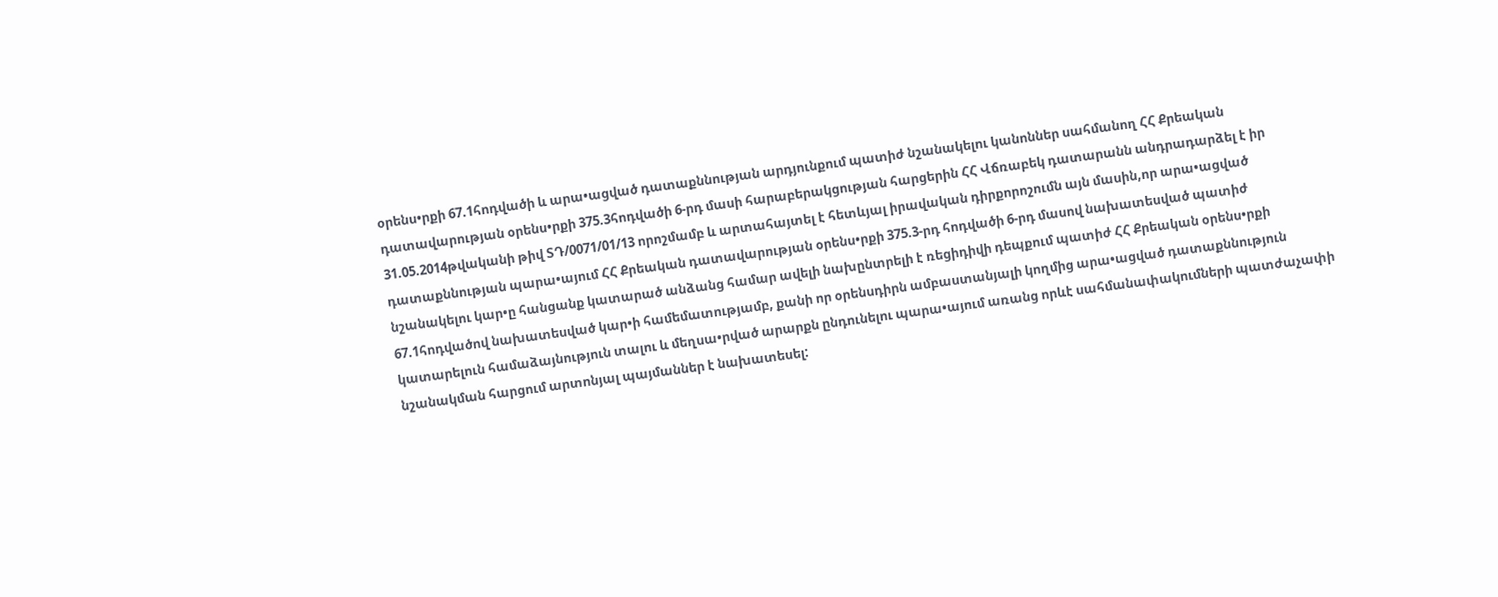օրենս•րքի 67.1հոդվածի և արա•ացված դատաքննության արդյունքում պատիժ նշանակելու կանոններ սահմանող ՀՀ Քրեական դատավարության օրենս•րքի 375.3հոդվածի 6-րդ մասի հարաբերակցության հարցերին ՀՀ Վճռաբեկ դատարանն անդրադարձել է իր 31.05.2014թվականի թիվ ՏԴ/0071/01/13 որոշմամբ և արտահայտել է հետևյալ իրավական դիրքորոշումն այն մասին,որ արա•ացված դատաքննության պարա•այում ՀՀ Քրեական դատավարության օրենս•րքի 375.3-րդ հոդվածի 6-րդ մասով նախատեսված պատիժ նշանակելու կար•ը հանցանք կատարած անձանց համար ավելի նախընտրելի է ռեցիդիվի դեպքում պատիժ ՀՀ Քրեական օրենս•րքի 67.1հոդվածով նախատեսված կար•ի համեմատությամբ, քանի որ օրենսդիրն ամբաստանյալի կողմից արա•ացված դատաքննություն կատարելուն համաձայնություն տալու և մեղսա•րված արարքն ընդունելու պարա•այում առանց որևէ սահմանափակումների պատժաչափի նշանակման հարցում արտոնյալ պայմաններ է նախատեսել: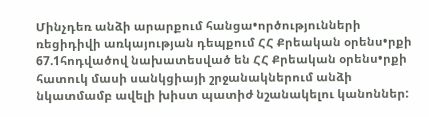Մինչդեռ անձի արարքում հանցա•ործությունների ռեցիդիվի առկայության դեպքում ՀՀ Քրեական օրենս•րքի 67.1հոդվածով նախատեսված են ՀՀ Քրեական օրենս•րքի հատուկ մասի սանկցիայի շրջանակներում անձի նկատմամբ ավելի խիստ պատիժ նշանակելու կանոններ: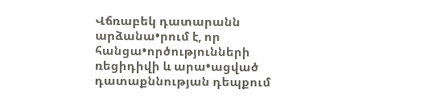Վճռաբեկ դատարանն արձանա•րում է, որ հանցա•ործությունների ռեցիդիվի և արա•ացված դատաքննության դեպքում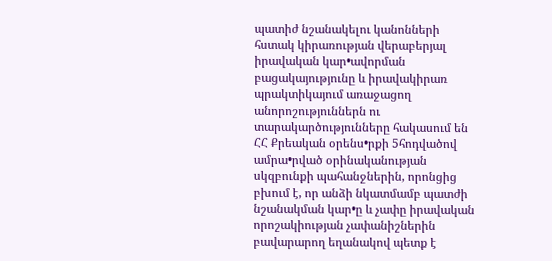պատիժ նշանակելու կանոնների հստակ կիրառության վերաբերյալ իրավական կար•ավորման բացակայությունը և իրավակիրառ պրակտիկայում առաջացող անորոշություններն ու տարակարծությունները հակասում են ՀՀ Քրեական օրենս•րքի 5հոդվածով ամրա•րված օրինականության սկզբունքի պահանջներին, որոնցից բխում է, որ անձի նկատմամբ պատժի նշանակման կար•ը և չափը իրավական որոշակիության չափանիշներին բավարարող եղանակով պետք է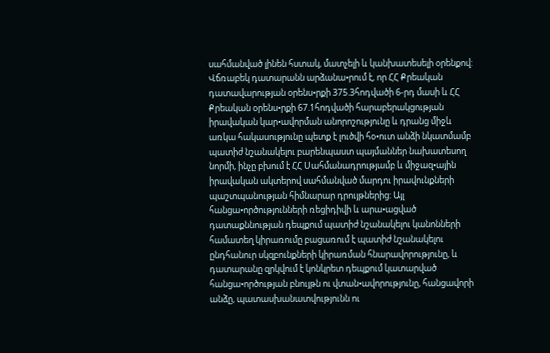սահմանված լինեն հստակ, մատչելի և կանխատեսելի օրենքով: Վճռաբեկ դատարանն արձանա•րում է, որ ՀՀ Քրեական դատավարության օրենս•րքի 375.3հոդվածի 6-րդ մասի և ՀՀ Քրեական օրենս•րքի 67.1հոդվածի հարաբերակցության իրավական կար•ավորման անորոշությունը և դրանց միջև առկա հակասությունը պետք է լուծվի հօ•ուտ անձի նկատմամբ պատիժ նշանակելու բարենպաստ պայմաններ նախատեսող նորմի, ինչը բխում է ՀՀ Սահմանադրությամբ և միջազ•ային իրավական ակտերով սահմանված մարդու իրավունքների պաշտպանության հիմնարար դրույթներից: Այլ հանցա•ործությունների ռեցիդիվի և արա•ացված դատաքննության դեպքում պատիժ նշանակելու կանոնների համատեղ կիրառումը բացառում է պատիժ նշանակելու ընդհանուր սկզբունքների կիրառման հնարավորությունը, և դատարանը զրկվում է կոնկրետ դեպքում կատարված հանցա•ործության բնույթն ու վտան•ավորությունը, հանցավորի անձը, պատասխանատվությունն ու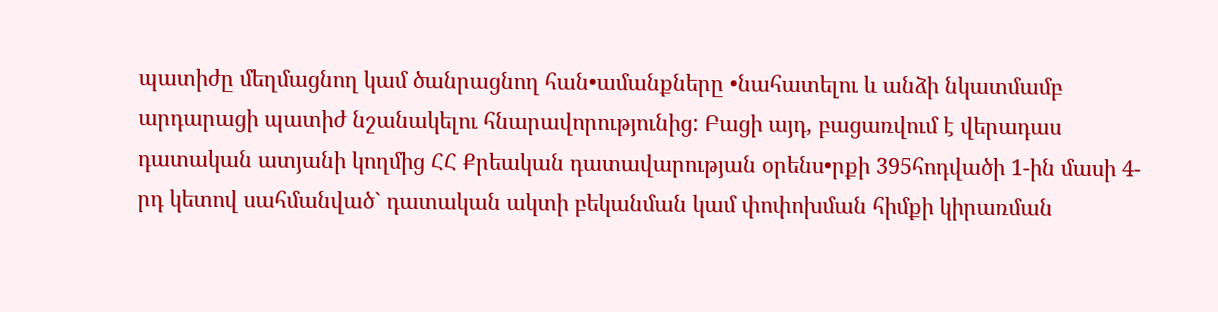պատիժը մեղմացնող կամ ծանրացնող հան•ամանքները •նահատելու և անձի նկատմամբ արդարացի պատիժ նշանակելու հնարավորությունից: Բացի այդ, բացառվում է վերադաս դատական ատյանի կողմից ՀՀ Քրեական դատավարության օրենս•րքի 395հոդվածի 1-ին մասի 4-րդ կետով սահմանված` դատական ակտի բեկանման կամ փոփոխման հիմքի կիրառման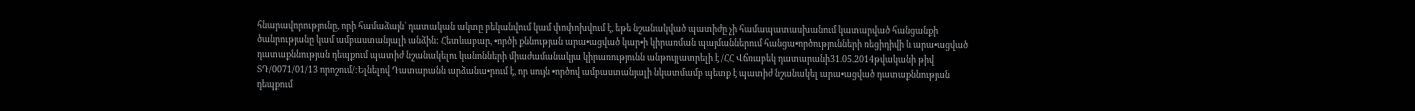հնարավորությունը, որի համաձայն` դատական ակտը բեկանվում կամ փոփոխվում է, եթե նշանակված պատիժը չի համապատասխանում կատարված հանցանքի ծանրությանը կամ ամբաստանյալի անձին: Հետևաբար, •ործի քննության արա•ացված կար•ի կիրառման պայմաններում հանցա•ործությունների ռեցիդիվի և արա•ացված դատաքննության դեպքում պատիժ նշանակելու կանոնների միաժամանակյա կիրառությունն անթույլատրելի է /ՀՀ Վճռաբեկ դատարանի31.05.2014թվականի թիվ ՏԴ/0071/01/13 որոշում/:Ելնելով Դատարանն արձանա•րում է, որ սույն •ործով ամբաստանյալի նկատմամբ պետք է պատիժ նշանակել արա•ացված դատաքննության դեպքում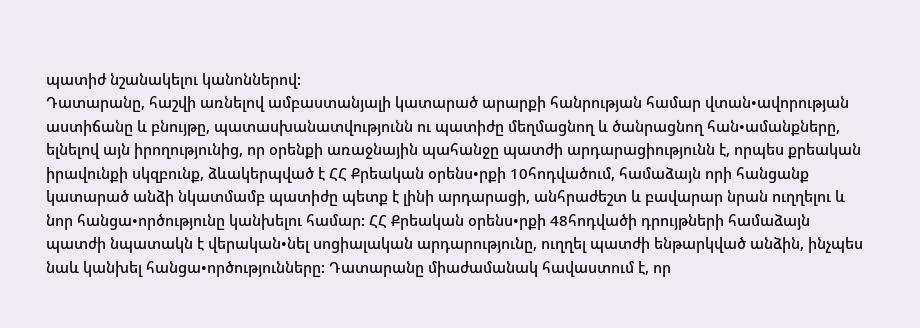պատիժ նշանակելու կանոններով:
Դատարանը, հաշվի առնելով ամբաստանյալի կատարած արարքի հանրության համար վտան•ավորության աստիճանը և բնույթը, պատասխանատվությունն ու պատիժը մեղմացնող և ծանրացնող հան•ամանքները, ելնելով այն իրողությունից, որ օրենքի առաջնային պահանջը պատժի արդարացիությունն է, որպես քրեական իրավունքի սկզբունք, ձևակերպված է ՀՀ Քրեական օրենս•րքի 10հոդվածում, համաձայն որի հանցանք կատարած անձի նկատմամբ պատիժը պետք է լինի արդարացի, անհրաժեշտ և բավարար նրան ուղղելու և նոր հանցա•ործությունը կանխելու համար: ՀՀ Քրեական օրենս•րքի 48հոդվածի դրույթների համաձայն պատժի նպատակն է վերական•նել սոցիալական արդարությունը, ուղղել պատժի ենթարկված անձին, ինչպես նաև կանխել հանցա•ործությունները: Դատարանը միաժամանակ հավաստում է, որ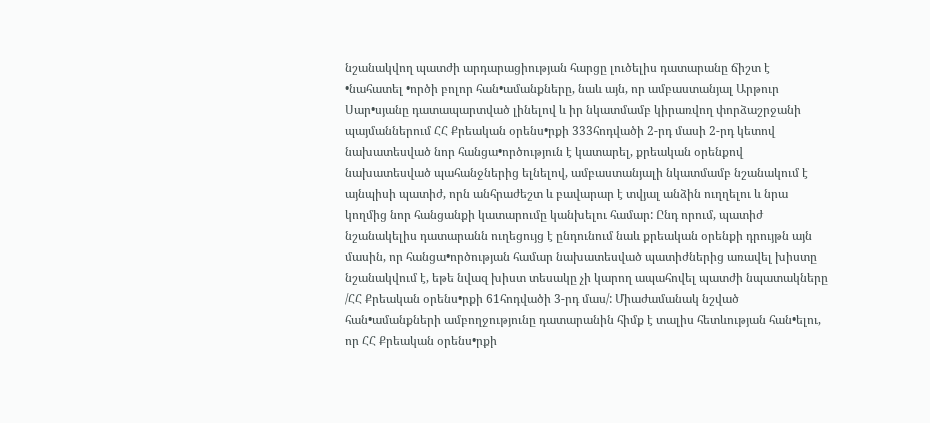նշանակվող պատժի արդարացիության հարցը լուծելիս դատարանը ճիշտ է •նահատել •ործի բոլոր հան•ամանքները, նաև այն, որ ամբաստանյալ Արթուր Սար•սյանը դատապարտված լինելով և իր նկատմամբ կիրառվող փորձաշրջանի պայմաններում ՀՀ Քրեական օրենս•րքի 333հոդվածի 2-րդ մասի 2-րդ կետով նախատեսված նոր հանցա•ործություն է կատարել, քրեական օրենքով նախատեսված պահանջներից ելնելով, ամբաստանյալի նկատմամբ նշանակում է այնպիսի պատիժ, որն անհրաժեշտ և բավարար է տվյալ անձին ուղղելու և նրա կողմից նոր հանցանքի կատարումը կանխելու համար: Ընդ որում, պատիժ նշանակելիս դատարանն ուղեցույց է ընդունում նաև քրեական օրենքի դրույթն այն մասին, որ հանցա•ործության համար նախատեսված պատիժներից առավել խիստը նշանակվում է, եթե նվազ խիստ տեսակը չի կարող ապահովել պատժի նպատակները /ՀՀ Քրեական օրենս•րքի 61հոդվածի 3-րդ մաս/: Միաժամանակ նշված հան•ամանքների ամբողջությունը դատարանին հիմք է տալիս հետևության հան•ելու, որ ՀՀ Քրեական օրենս•րքի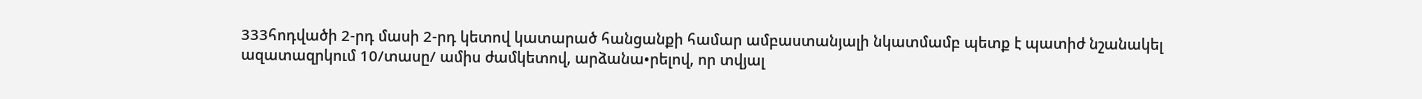333հոդվածի 2-րդ մասի 2-րդ կետով կատարած հանցանքի համար ամբաստանյալի նկատմամբ պետք է պատիժ նշանակել ազատազրկում 10/տասը/ ամիս ժամկետով, արձանա•րելով, որ տվյալ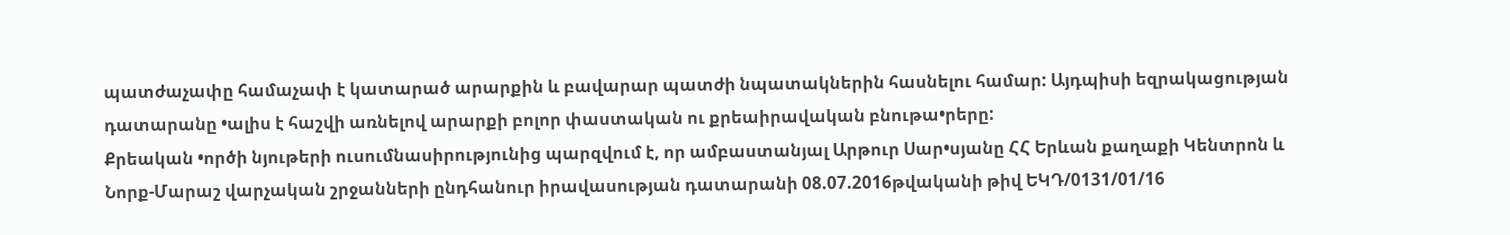պատժաչափը համաչափ է կատարած արարքին և բավարար պատժի նպատակներին հասնելու համար: Այդպիսի եզրակացության դատարանը •ալիս է հաշվի առնելով արարքի բոլոր փաստական ու քրեաիրավական բնութա•րերը:
Քրեական •ործի նյութերի ուսումնասիրությունից պարզվում է, որ ամբաստանյալ Արթուր Սար•սյանը ՀՀ Երևան քաղաքի Կենտրոն և Նորք-Մարաշ վարչական շրջանների ընդհանուր իրավասության դատարանի 08.07.2016թվականի թիվ ԵԿԴ/0131/01/16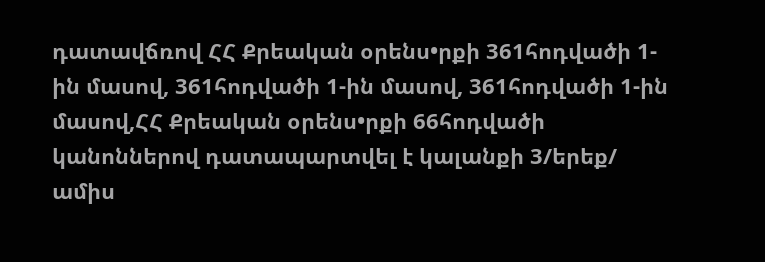դատավճռով ՀՀ Քրեական օրենս•րքի 361հոդվածի 1-ին մասով, 361հոդվածի 1-ին մասով, 361հոդվածի 1-ին մասով,ՀՀ Քրեական օրենս•րքի 66հոդվածի կանոններով դատապարտվել է կալանքի 3/երեք/ ամիս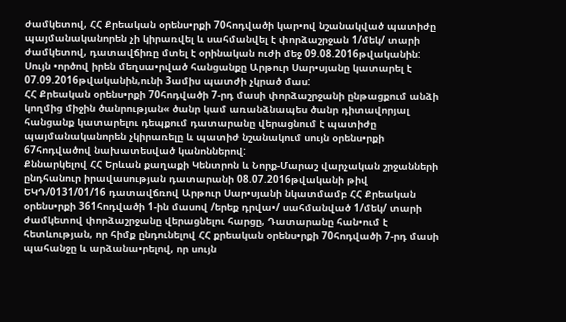ժամկետով, ՀՀ Քրեական օրենս•րքի 70հոդվածի կար•ով նշանակված պատիժը պայմանականորեն չի կիրառվել և սահմանվել է փորձաշրջան 1/մեկ/ տարի ժամկետով, դատավճիռը մտել է օրինական ուժի մեջ 09.08.2016թվականին: Սույն •ործով իրեն մեղսա•րված հանցանքը Արթուր Սար•սյանը կատարել է 07.09.2016թվականին,ունի 3ամիս պատժի չկրած մաս:
ՀՀ Քրեական օրենս•րքի 70հոդվածի 7-րդ մասի փորձաշրջանի ընթացքում անձի կողմից միջին ծանրության« ծանր կամ առանձնապես ծանր դիտավորյալ հանցանք կատարելու դեպքում դատարանը վերացնում է պատիժը պայմանականորեն չկիրառելը և պատիժ նշանակում սույն օրենս•րքի 67հոդվածով նախատեսված կանոններով:
Քննարկելով ՀՀ Երևան քաղաքի Կենտրոն և Նորք-Մարաշ վարչական շրջանների ընդհանուր իրավասության դատարանի 08.07.2016թվականի թիվ ԵԿԴ/0131/01/16 դատավճռով Արթուր Սար•սյանի նկատմամբ ՀՀ Քրեական օրենս•րքի 361հոդվածի 1-ին մասով /երեք դրվա•/ սահմանված 1/մեկ/ տարի ժամկետով փորձաշրջանը վերացնելու հարցը, Դատարանը հան•ում է հետևության, որ հիմք ընդունելով ՀՀ քրեական օրենս•րքի 70հոդվածի 7-րդ մասի պահանջը և արձանա•րելով, որ սույն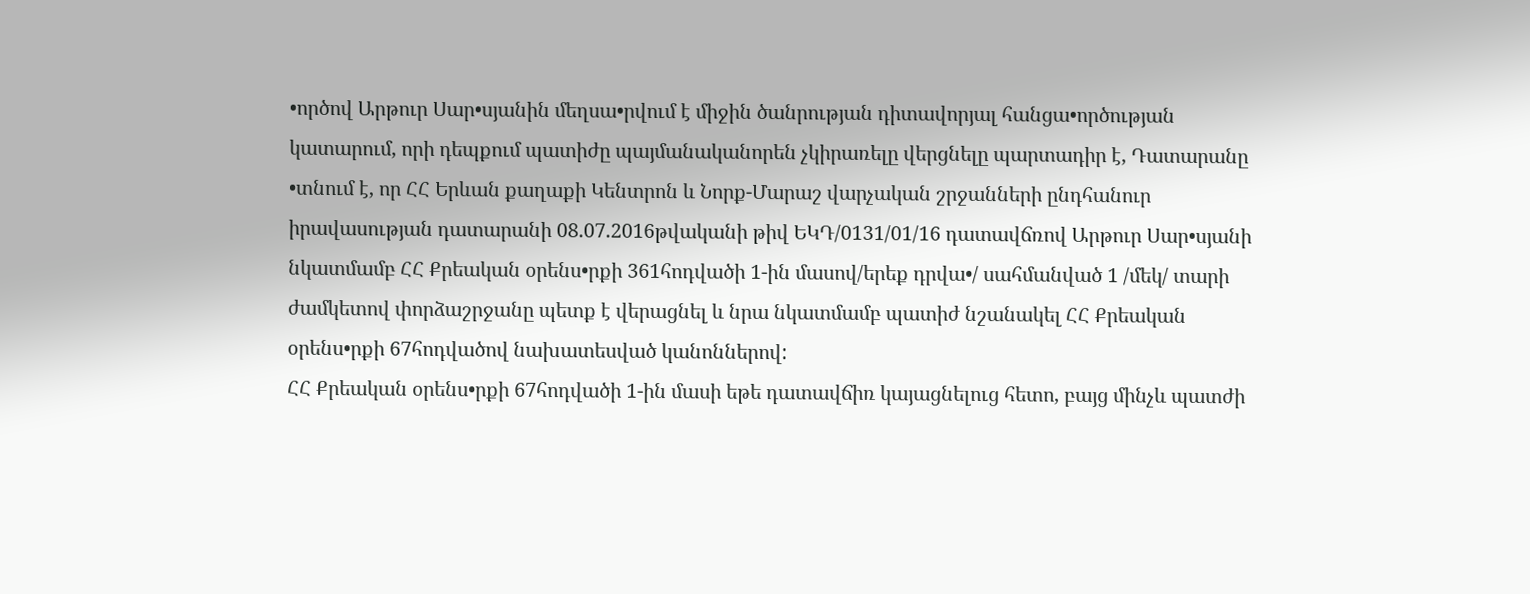•ործով Արթուր Սար•սյանին մեղսա•րվում է միջին ծանրության դիտավորյալ հանցա•ործության կատարում, որի դեպքում պատիժը պայմանականորեն չկիրառելը վերցնելը պարտադիր է, Դատարանը •տնում է, որ ՀՀ Երևան քաղաքի Կենտրոն և Նորք-Մարաշ վարչական շրջանների ընդհանուր իրավասության դատարանի 08.07.2016թվականի թիվ ԵԿԴ/0131/01/16 դատավճռով Արթուր Սար•սյանի նկատմամբ ՀՀ Քրեական օրենս•րքի 361հոդվածի 1-ին մասով/երեք դրվա•/ սահմանված 1 /մեկ/ տարի ժամկետով փորձաշրջանը պետք է վերացնել և նրա նկատմամբ պատիժ նշանակել ՀՀ Քրեական օրենս•րքի 67հոդվածով նախատեսված կանոններով:
ՀՀ Քրեական օրենս•րքի 67հոդվածի 1-ին մասի եթե դատավճիռ կայացնելուց հետո, բայց մինչև պատժի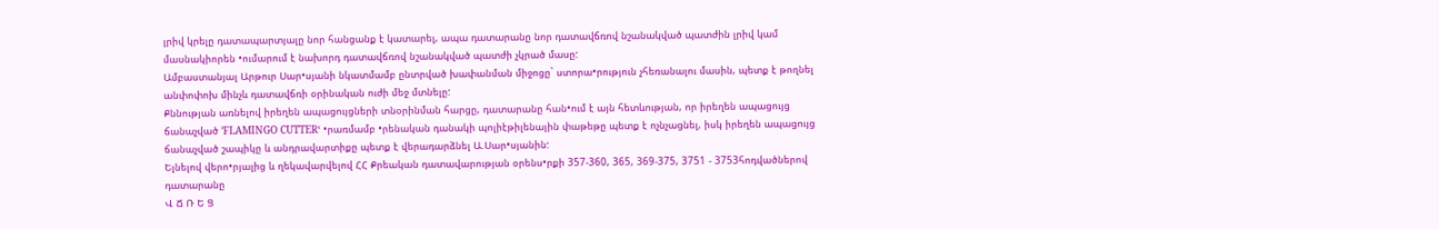լրիվ կրելը դատապարտյալը նոր հանցանք է կատարել, ապա դատարանը նոր դատավճռով նշանակված պատժին լրիվ կամ մասնակիորեն •ումարում է նախորդ դատավճռով նշանակված պատժի չկրած մասը:
Ամբաստանյալ Արթուր Սար•սյանի նկատմամբ ընտրված խափանման միջոցը` ստորա•րություն չհեռանալու մասին, պետք է թողնել անփոփոխ մինչև դատավճռի օրինական ուժի մեջ մտնելը:
Քննության առնելով իրեղեն ապացույցների տնօրինման հարցը, դատարանը հան•ում է այն հետևության, որ իրեղեն ապացույց ճանաչված ՚FLAMINGO CUTTERՙ •րառմամբ •րենական դանակի պոլիէթիլենային փաթեթը պետք է ոչնչացնել, իսկ իրեղեն ապացույց ճանաչված շապիկը և անդրավարտիքը պետք է վերադարձնել Ա.Սար•սյանին:
Ելնելով վերո•րյալից և ղեկավարվելով ՀՀ Քրեական դատավարության օրենս•րքի 357-360, 365, 369-375, 3751 - 3753հոդվածներով դատարանը
Վ Ճ Ռ Ե Ց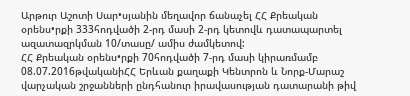Արթուր Աշոտի Սար•սյանին մեղավոր ճանաչել ՀՀ Քրեական օրենս•րքի 333հոդվածի 2-րդ մասի 2-րդ կետովև դատապարտել ազատազրկման 10/տասը/ ամիս ժամկետով:
ՀՀ Քրեական օրենս•րքի 70հոդվածի 7-րդ մասի կիրառմամբ 08.07.2016թվականիՀՀ Երևան քաղաքի Կենտրոն և Նորք-Մարաշ վարչական շրջանների ընդհանուր իրավասության դատարանի թիվ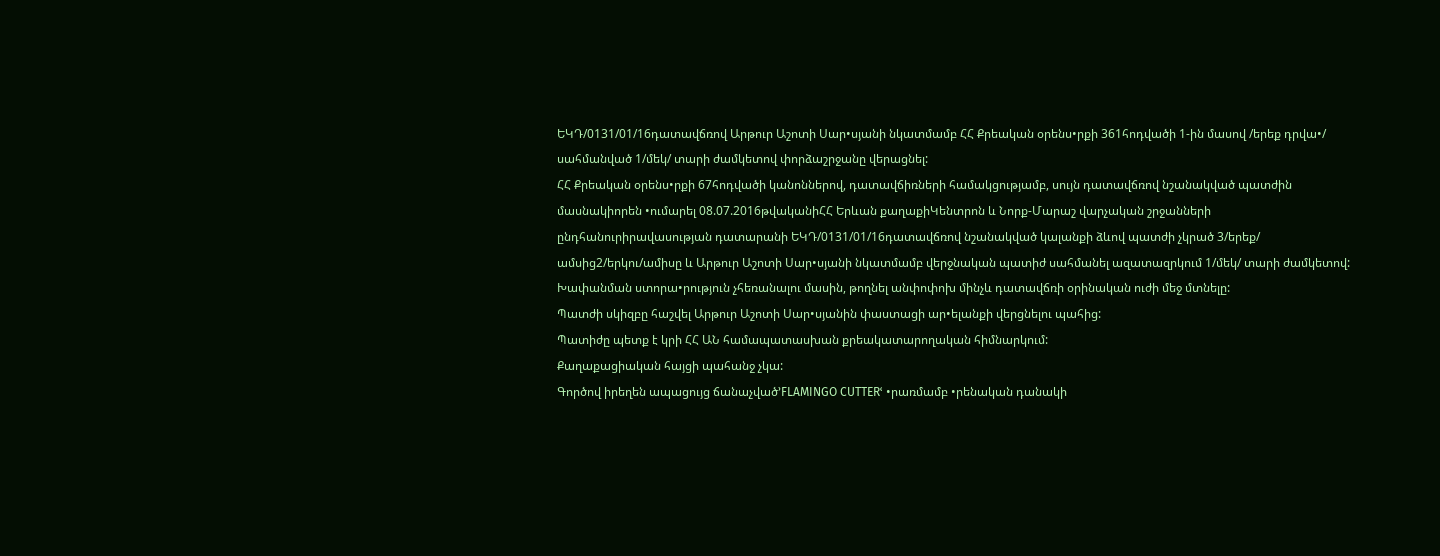ԵԿԴ/0131/01/16դատավճռով Արթուր Աշոտի Սար•սյանի նկատմամբ ՀՀ Քրեական օրենս•րքի 361հոդվածի 1-ին մասով /երեք դրվա•/ սահմանված 1/մեկ/ տարի ժամկետով փորձաշրջանը վերացնել:
ՀՀ Քրեական օրենս•րքի 67հոդվածի կանոններով, դատավճիռների համակցությամբ, սույն դատավճռով նշանակված պատժին մասնակիորեն •ումարել 08.07.2016թվականիՀՀ Երևան քաղաքիԿենտրոն և Նորք-Մարաշ վարչական շրջանների ընդհանուրիրավասության դատարանի ԵԿԴ/0131/01/16դատավճռով նշանակված կալանքի ձևով պատժի չկրած 3/երեք/ ամսից2/երկու/ամիսը և Արթուր Աշոտի Սար•սյանի նկատմամբ վերջնական պատիժ սահմանել ազատազրկում 1/մեկ/ տարի ժամկետով:
Խափանման ստորա•րություն չհեռանալու մասին, թողնել անփոփոխ մինչև դատավճռի օրինական ուժի մեջ մտնելը:
Պատժի սկիզբը հաշվել Արթուր Աշոտի Սար•սյանին փաստացի ար•ելանքի վերցնելու պահից:
Պատիժը պետք է կրի ՀՀ ԱՆ համապատասխան քրեակատարողական հիմնարկում:
Քաղաքացիական հայցի պահանջ չկա:
Գործով իրեղեն ապացույց ճանաչված՚FLAMINGO CUTTERՙ •րառմամբ •րենական դանակի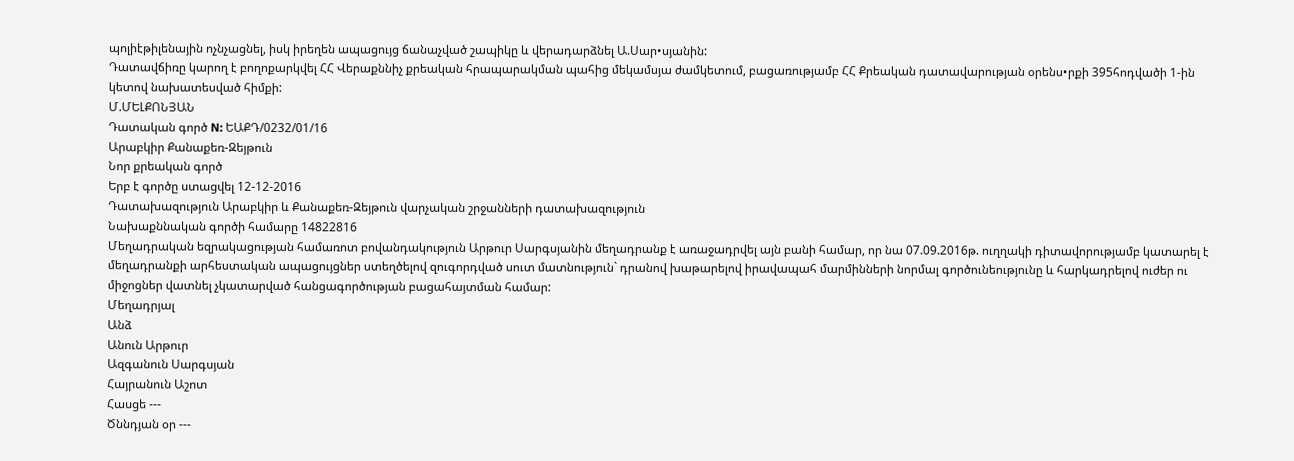պոլիէթիլենային ոչնչացնել, իսկ իրեղեն ապացույց ճանաչված շապիկը և վերադարձնել Ա.Սար•սյանին:
Դատավճիռը կարող է բողոքարկվել ՀՀ Վերաքննիչ քրեական հրապարակման պահից մեկամսյա ժամկետում, բացառությամբ ՀՀ Քրեական դատավարության օրենս•րքի 395հոդվածի 1-ին կետով նախատեսված հիմքի:
Մ.ՄԵԼՔՈՆՅԱՆ
Դատական գործ N: ԵԱՔԴ/0232/01/16
Արաբկիր Քանաքեռ-Զեյթուն
Նոր քրեական գործ
Երբ է գործը ստացվել 12-12-2016
Դատախազություն Արաբկիր և Քանաքեռ-Զեյթուն վարչական շրջանների դատախազություն
Նախաքննական գործի համարը 14822816
Մեղադրական եզրակացության համառոտ բովանդակություն Արթուր Սարգսյանին մեղադրանք է առաջադրվել այն բանի համար, որ նա 07.09.2016թ. ուղղակի դիտավորությամբ կատարել է մեղադրանքի արհեստական ապացույցներ ստեղծելով զուգորդված սուտ մատնություն` դրանով խաթարելով իրավապահ մարմինների նորմալ գործունեությունը և հարկադրելով ուժեր ու միջոցներ վատնել չկատարված հանցագործության բացահայտման համար:
Մեղադրյալ
Անձ
Անուն Արթուր
Ազգանուն Սարգսյան
Հայրանուն Աշոտ
Հասցե ---
Ծննդյան օր ---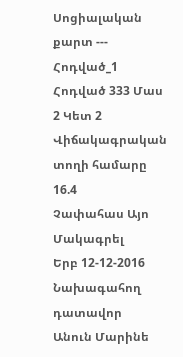Սոցիալական քարտ ---
Հոդված_1
Հոդված 333 Մաս 2 Կետ 2
Վիճակագրական տողի համարը 16.4
Չափահաս Այո
Մակագրել
Երբ 12-12-2016
Նախագահող դատավոր
Անուն Մարինե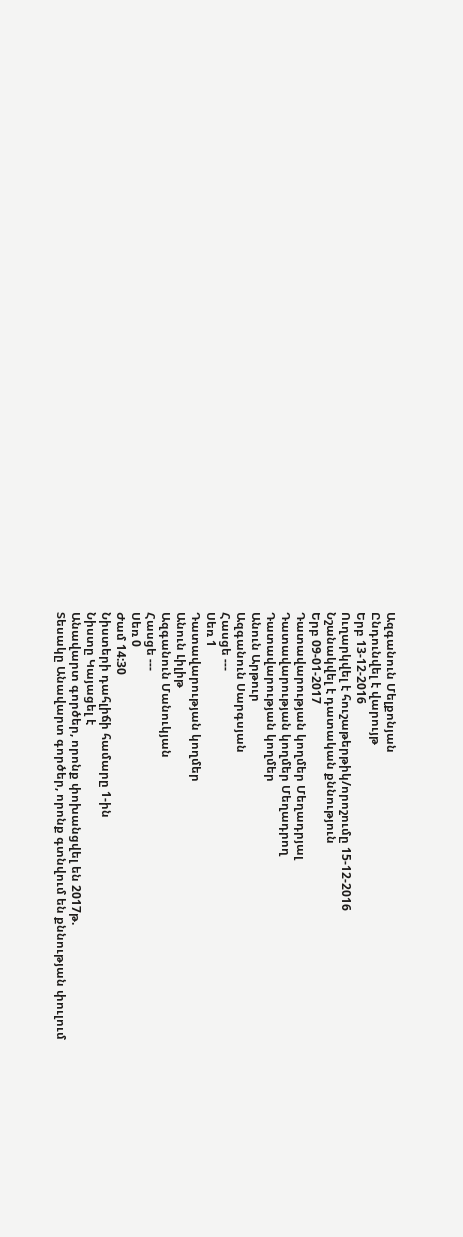Ազգանուն Մելքոնյան
Ընդունվել է վարույթ
Երբ 13-12-2016
Ուղարկվել է հուշաթերթիկ/որոշումը 15-12-2016
Նշանակվել է դատական քննություն
Երբ 09-01-2017
Դատավարության կողմեր Մեղադրյալ
Դատավարության կողմեր Մեղադրող
Դատավարության կողմեր
Անուն Արթուր
Ազգանուն Սարգսյան
Հասցե ---
Սեռ 1
Դատավարության կողմեր
Անուն Լիլիթ
Ազգանուն Մանուկյան
Հասցե ---
Սեռ 0
Ժամ 14:30
Նիստերի դահլիճի համարը 1-ին
Նիստը Կայացել է
Անավարտ գործեր, որոնք փոխանցվել են 2017թ.
Տեսակը Անավարտ գործեր, որոնք գտնվում են քննության փուլում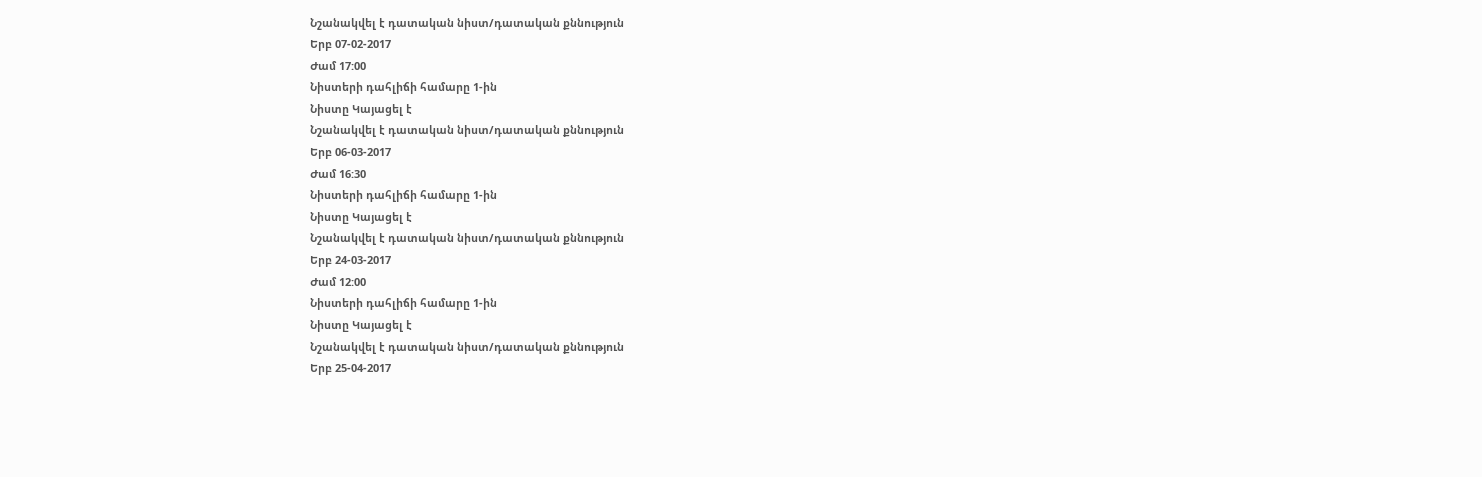Նշանակվել է դատական նիստ/դատական քննություն
Երբ 07-02-2017
Ժամ 17:00
Նիստերի դահլիճի համարը 1-ին
Նիստը Կայացել է
Նշանակվել է դատական նիստ/դատական քննություն
Երբ 06-03-2017
Ժամ 16:30
Նիստերի դահլիճի համարը 1-ին
Նիստը Կայացել է
Նշանակվել է դատական նիստ/դատական քննություն
Երբ 24-03-2017
Ժամ 12:00
Նիստերի դահլիճի համարը 1-ին
Նիստը Կայացել է
Նշանակվել է դատական նիստ/դատական քննություն
Երբ 25-04-2017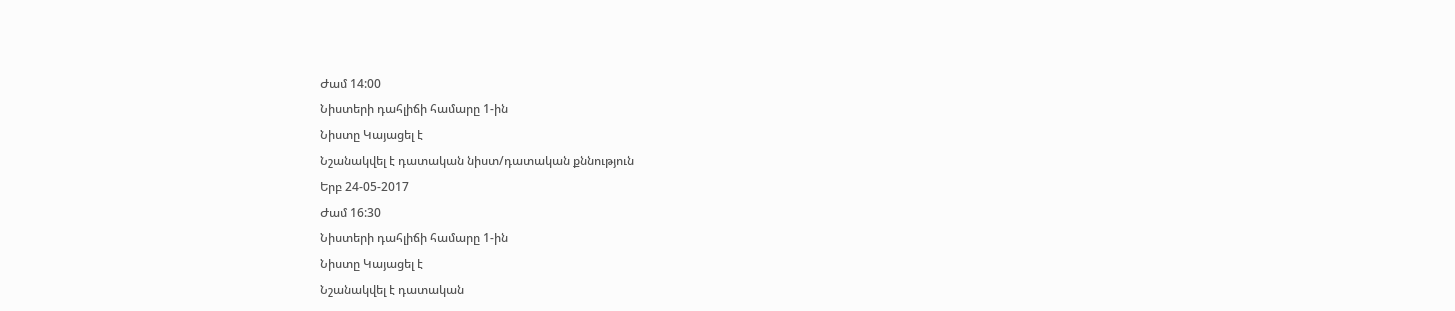Ժամ 14:00
Նիստերի դահլիճի համարը 1-ին
Նիստը Կայացել է
Նշանակվել է դատական նիստ/դատական քննություն
Երբ 24-05-2017
Ժամ 16:30
Նիստերի դահլիճի համարը 1-ին
Նիստը Կայացել է
Նշանակվել է դատական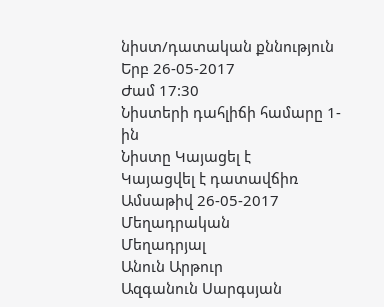նիստ/դատական քննություն
Երբ 26-05-2017
Ժամ 17:30
Նիստերի դահլիճի համարը 1-ին
Նիստը Կայացել է
Կայացվել է դատավճիռ
Ամսաթիվ 26-05-2017
Մեղադրական
Մեղադրյալ
Անուն Արթուր
Ազգանուն Սարգսյան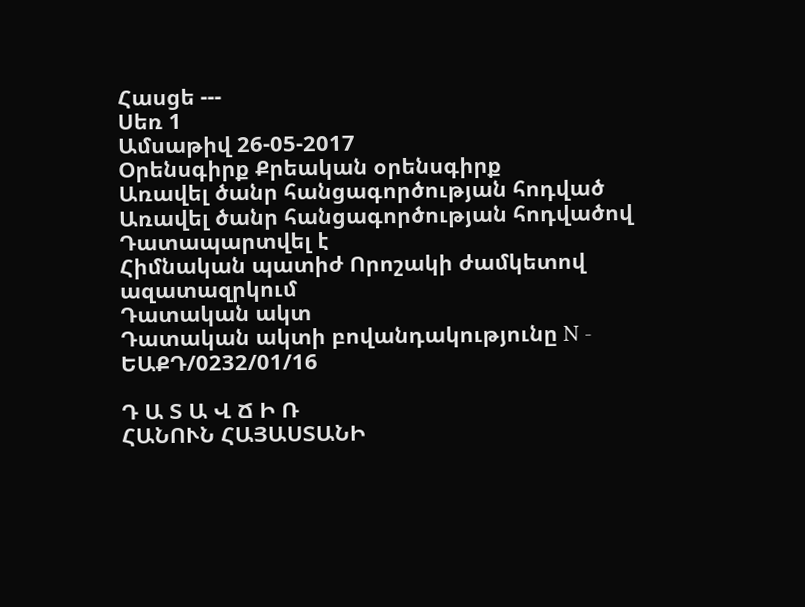Հասցե ---
Սեռ 1
Ամսաթիվ 26-05-2017
Օրենսգիրք Քրեական օրենսգիրք
Առավել ծանր հանցագործության հոդված
Առավել ծանր հանցագործության հոդվածով Դատապարտվել է
Հիմնական պատիժ Որոշակի ժամկետով ազատազրկում
Դատական ակտ
Դատական ակտի բովանդակությունը N - ԵԱՔԴ/0232/01/16

Դ Ա Տ Ա Վ Ճ Ի Ռ
ՀԱՆՈՒՆ ՀԱՅԱՍՏԱՆԻ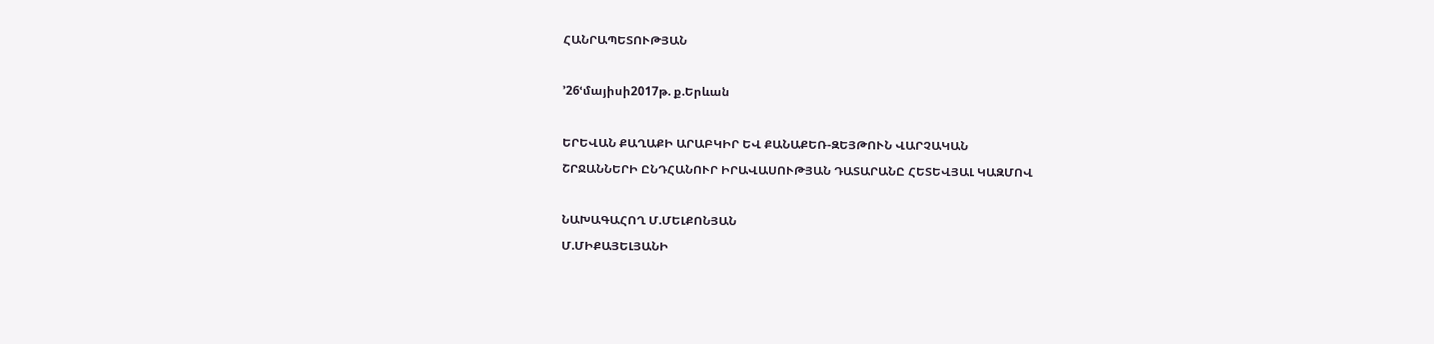ՀԱՆՐԱՊԵՏՈՒԹՅԱՆ

՚26ՙմայիսի2017թ. ք.Երևան

ԵՐԵՎԱՆ ՔԱՂԱՔԻ ԱՐԱԲԿԻՐ ԵՎ ՔԱՆԱՔԵՌ-ԶԵՅԹՈՒՆ ՎԱՐՉԱԿԱՆ
ՇՐՋԱՆՆԵՐԻ ԸՆԴՀԱՆՈՒՐ ԻՐԱՎԱՍՈՒԹՅԱՆ ԴԱՏԱՐԱՆԸ ՀԵՏԵՎՅԱԼ ԿԱԶՄՈՎ

ՆԱԽԱԳԱՀՈՂ Մ.ՄԵԼՔՈՆՅԱՆ
Մ.ՄԻՔԱՅԵԼՅԱՆԻ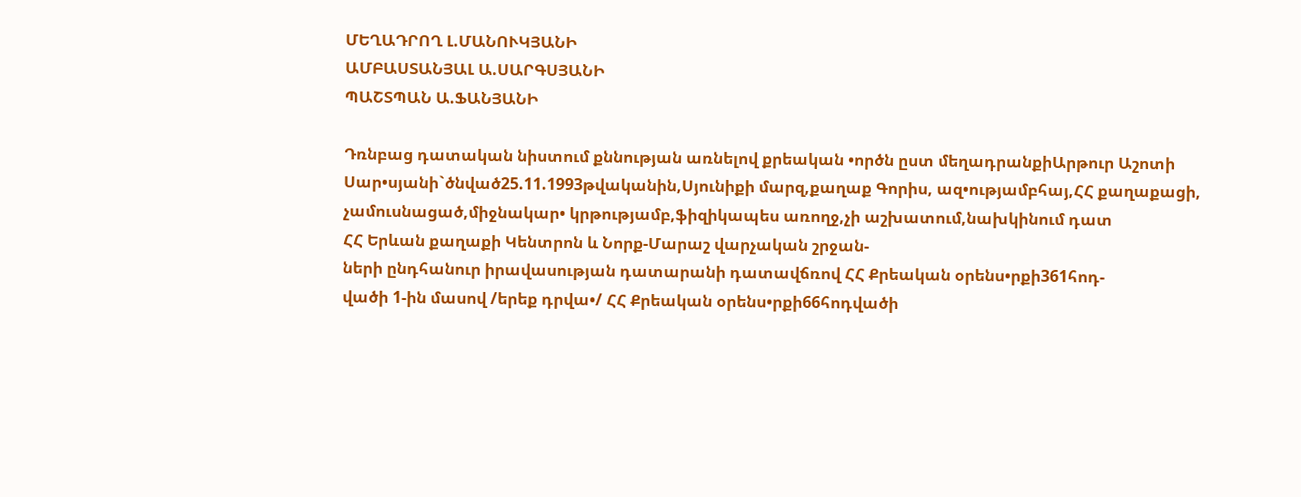ՄԵՂԱԴՐՈՂ Լ.ՄԱՆՈՒԿՅԱՆԻ
ԱՄԲԱՍՏԱՆՅԱԼ Ա.ՍԱՐԳՍՅԱՆԻ
ՊԱՇՏՊԱՆ Ա.ՖԱՆՅԱՆԻ

Դռնբաց դատական նիստում քննության առնելով քրեական •ործն ըստ մեղադրանքիԱրթուր Աշոտի Սար•սյանի`ծնված25.11.1993թվականին,Սյունիքի մարզ,քաղաք Գորիս, ազ•ությամբհայ,ՀՀ քաղաքացի,
չամուսնացած,միջնակար• կրթությամբ,ֆիզիկապես առողջ,չի աշխատում,նախկինում դատ
ՀՀ Երևան քաղաքի Կենտրոն և Նորք-Մարաշ վարչական շրջան-
ների ընդհանուր իրավասության դատարանի դատավճռով ՀՀ Քրեական օրենս•րքի361հոդ-
վածի 1-ին մասով /երեք դրվա•/ ՀՀ Քրեական օրենս•րքի66հոդվածի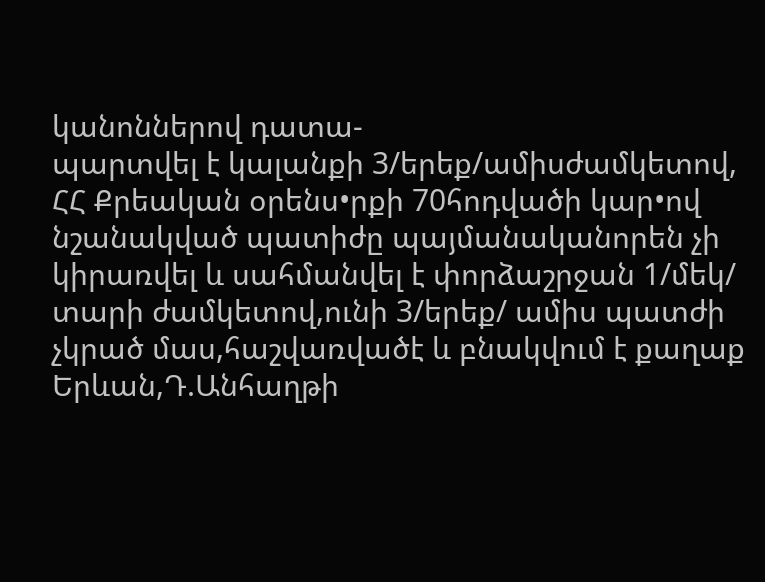կանոններով դատա-
պարտվել է կալանքի 3/երեք/ամիսժամկետով, ՀՀ Քրեական օրենս•րքի 70հոդվածի կար•ով
նշանակված պատիժը պայմանականորեն չի կիրառվել և սահմանվել է փորձաշրջան 1/մեկ/
տարի ժամկետով,ունի 3/երեք/ ամիս պատժի չկրած մաս,հաշվառվածէ և բնակվում է քաղաք
Երևան,Դ.Անհաղթի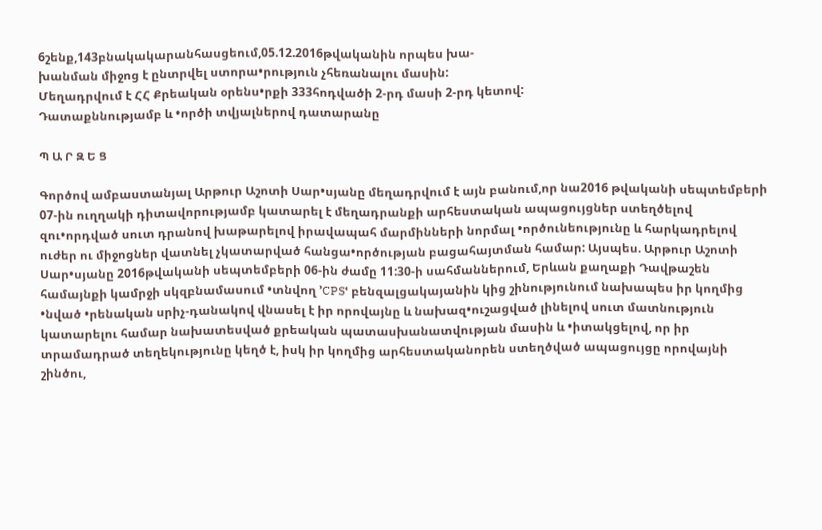6շենք,143բնակակարանհասցեում,05.12.2016թվականին որպես խա-
խանման միջոց է ընտրվել ստորա•րություն չհեռանալու մասին:
Մեղադրվում է ՀՀ Քրեական օրենս•րքի 333հոդվածի 2-րդ մասի 2-րդ կետով:
Դատաքննությամբ և •ործի տվյալներով դատարանը

Պ Ա Ր Զ Ե Ց

Գործով ամբաստանյալ Արթուր Աշոտի Սար•սյանը մեղադրվում է այն բանում,որ նա2016 թվականի սեպտեմբերի 07-ին ուղղակի դիտավորությամբ կատարել է մեղադրանքի արհեստական ապացույցներ ստեղծելով զու•որդված սուտ դրանով խաթարելով իրավապահ մարմինների նորմալ •ործունեությունը և հարկադրելով ուժեր ու միջոցներ վատնել չկատարված հանցա•ործության բացահայտման համար: Այսպես. Արթուր Աշոտի Սար•սյանը 2016թվականի սեպտեմբերի 06-ին ժամը 11:30-ի սահմաններում, Երևան քաղաքի Դավթաշեն համայնքի կամրջի սկզբնամասում •տնվող ՚CPSՙ բենզալցակայանին կից շինությունում նախապես իր կողմից •նված •րենական սրիչ-դանակով վնասել է իր որովայնը և նախազ•ուշացված լինելով սուտ մատնություն կատարելու համար նախատեսված քրեական պատասխանատվության մասին և •իտակցելով, որ իր տրամադրած տեղեկությունը կեղծ է, իսկ իր կողմից արհեստականորեն ստեղծված ապացույցը որովայնի շինծու,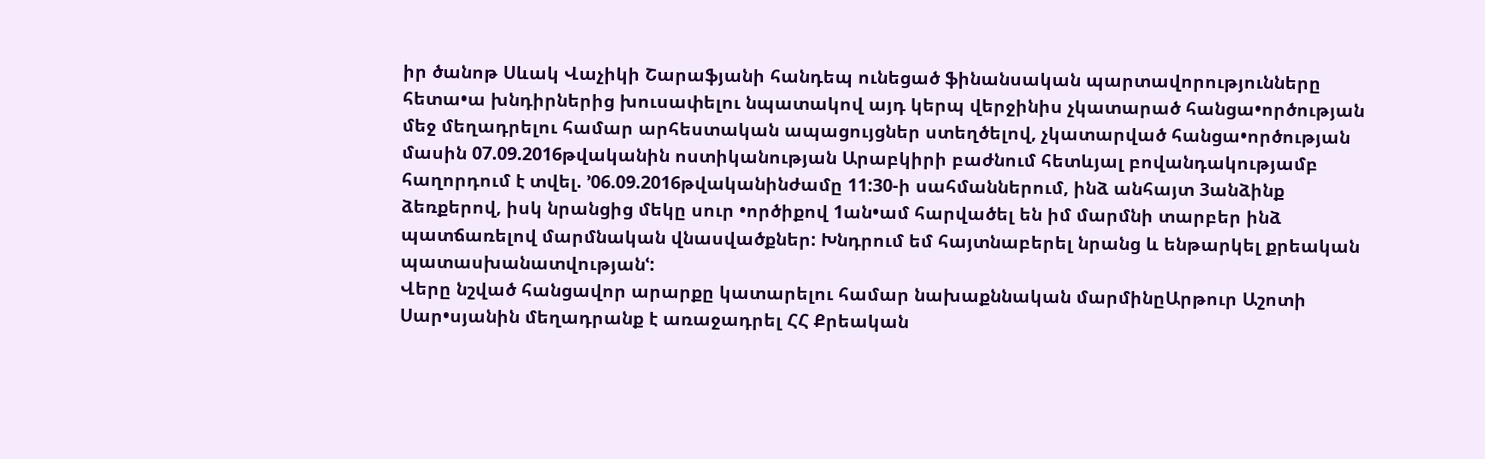իր ծանոթ Սևակ Վաչիկի Շարաֆյանի հանդեպ ունեցած ֆինանսական պարտավորությունները հետա•ա խնդիրներից խուսափելու նպատակով այդ կերպ վերջինիս չկատարած հանցա•ործության մեջ մեղադրելու համար արհեստական ապացույցներ ստեղծելով, չկատարված հանցա•ործության մասին 07.09.2016թվականին ոստիկանության Արաբկիրի բաժնում հետևյալ բովանդակությամբ հաղորդում է տվել. ՚06.09.2016թվականինժամը 11:30-ի սահմաններում, ինձ անհայտ 3անձինք ձեռքերով, իսկ նրանցից մեկը սուր •ործիքով 1ան•ամ հարվածել են իմ մարմնի տարբեր ինձ պատճառելով մարմնական վնասվածքներ: Խնդրում եմ հայտնաբերել նրանց և ենթարկել քրեական պատասխանատվությանՙ:
Վերը նշված հանցավոր արարքը կատարելու համար նախաքննական մարմինըԱրթուր Աշոտի Սար•սյանին մեղադրանք է առաջադրել ՀՀ Քրեական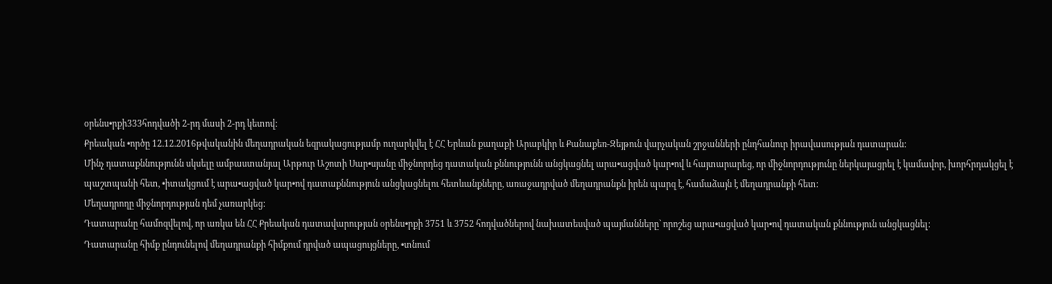օրենս•րքի333հոդվածի 2-րդ մասի 2-րդ կետով:
Քրեական •ործը 12.12.2016թվականին մեղադրական եզրակացությամբ ուղարկվել է ՀՀ Երևան քաղաքի Արաբկիր և Քանաքեռ-Զեյթուն վարչական շրջանների ընդհանուր իրավասության դատարան:
Մինչ դատաքննությունն սկսելը ամբաստանյալ Արթուր Աշոտի Սար•սյանը միջնորդեց դատական քննությունն անցկացնել արա•ացված կար•ով և հայտարարեց, որ միջնորդությունը ներկայացրել է կամավոր, խորհրդակցել է պաշտպանի հետ, •իտակցում է արա•ացված կար•ով դատաքննություն անցկացնելու հետևանքները, առաջադրված մեղադրանքն իրեն պարզ է, համաձայն է մեղադրանքի հետ:
Մեղադրողը միջնորդության դեմ չառարկեց:
Դատարանը համոզվելով, որ առկա են ՀՀ Քրեական դատավարության օրենս•րքի 3751 և 3752 հոդվածներով նախատեսված պայմանները` որոշեց արա•ացված կար•ով դատական քննություն անցկացնել:
Դատարանը հիմք ընդունելով մեղադրանքի հիմքում դրված ապացույցները, •տնում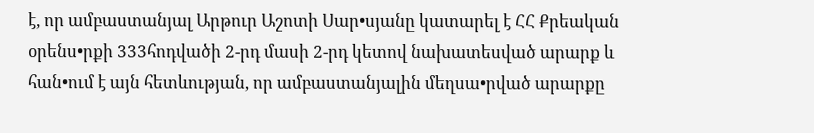է, որ ամբաստանյալ Արթուր Աշոտի Սար•սյանը կատարել է ՀՀ Քրեական օրենս•րքի 333հոդվածի 2-րդ մասի 2-րդ կետով նախատեսված արարք և հան•ում է այն հետևության, որ ամբաստանյալին մեղսա•րված արարքը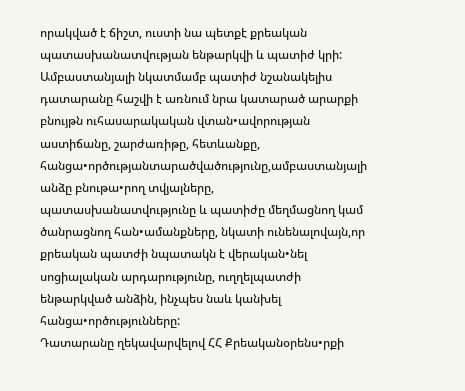որակված է ճիշտ, ուստի նա պետքէ քրեական պատասխանատվության ենթարկվի և պատիժ կրի:
Ամբաստանյալի նկատմամբ պատիժ նշանակելիս դատարանը հաշվի է առնում նրա կատարած արարքի բնույթն ուհասարակական վտան•ավորության աստիճանը, շարժառիթը, հետևանքը, հանցա•ործությանտարածվածությունը,ամբաստանյալի անձը բնութա•րող տվյալները, պատասխանատվությունը և պատիժը մեղմացնող կամ ծանրացնող հան•ամանքները, նկատի ունենալովայն,որ քրեական պատժի նպատակն է վերական•նել սոցիալական արդարությունը, ուղղելպատժի ենթարկված անձին, ինչպես նաև կանխել հանցա•ործությունները:
Դատարանը ղեկավարվելով ՀՀ Քրեականօրենս•րքի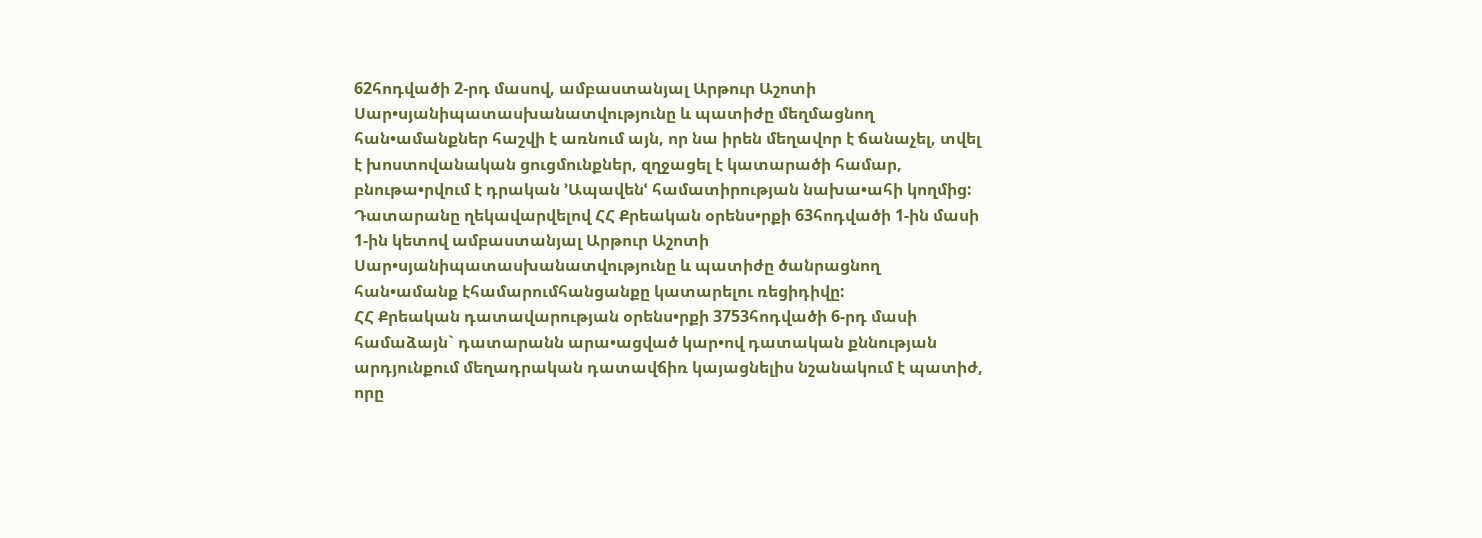62հոդվածի 2-րդ մասով, ամբաստանյալ Արթուր Աշոտի Սար•սյանիպատասխանատվությունը և պատիժը մեղմացնող հան•ամանքներ հաշվի է առնում այն, որ նա իրեն մեղավոր է ճանաչել, տվել է խոստովանական ցուցմունքներ, զղջացել է կատարածի համար, բնութա•րվում է դրական ՚Ապավենՙ համատիրության նախա•ահի կողմից:
Դատարանը ղեկավարվելով ՀՀ Քրեական օրենս•րքի 63հոդվածի 1-ին մասի 1-ին կետով ամբաստանյալ Արթուր Աշոտի Սար•սյանիպատասխանատվությունը և պատիժը ծանրացնող հան•ամանք էհամարումհանցանքը կատարելու ռեցիդիվը:
ՀՀ Քրեական դատավարության օրենս•րքի 3753հոդվածի 6-րդ մասի համաձայն` դատարանն արա•ացված կար•ով դատական քննության արդյունքում մեղադրական դատավճիռ կայացնելիս նշանակում է պատիժ, որը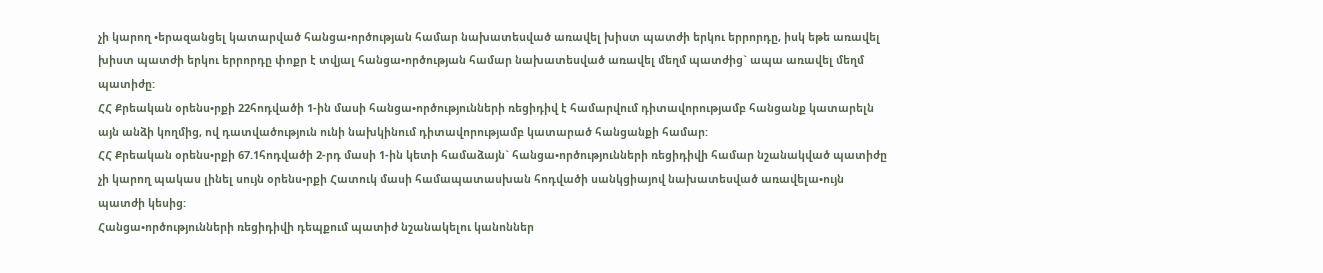չի կարող •երազանցել կատարված հանցա•ործության համար նախատեսված առավել խիստ պատժի երկու երրորդը, իսկ եթե առավել խիստ պատժի երկու երրորդը փոքր է տվյալ հանցա•ործության համար նախատեսված առավել մեղմ պատժից` ապա առավել մեղմ պատիժը:
ՀՀ Քրեական օրենս•րքի 22հոդվածի 1-ին մասի հանցա•ործությունների ռեցիդիվ է համարվում դիտավորությամբ հանցանք կատարելն այն անձի կողմից, ով դատվածություն ունի նախկինում դիտավորությամբ կատարած հանցանքի համար:
ՀՀ Քրեական օրենս•րքի 67.1հոդվածի 2-րդ մասի 1-ին կետի համաձայն` հանցա•ործությունների ռեցիդիվի համար նշանակված պատիժը չի կարող պակաս լինել սույն օրենս•րքի Հատուկ մասի համապատասխան հոդվածի սանկցիայով նախատեսված առավելա•ույն պատժի կեսից:
Հանցա•ործությունների ռեցիդիվի դեպքում պատիժ նշանակելու կանոններ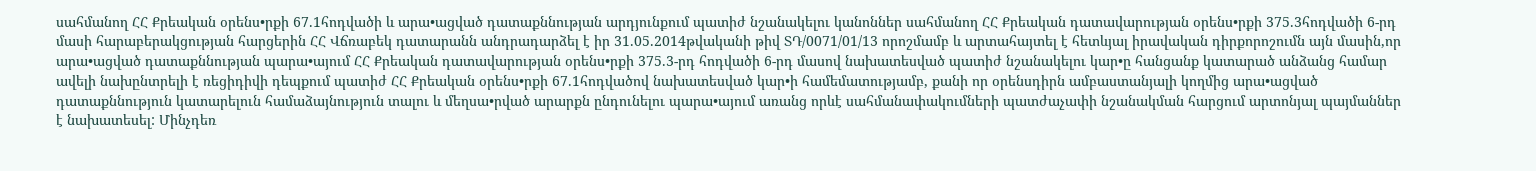սահմանող ՀՀ Քրեական օրենս•րքի 67.1հոդվածի և արա•ացված դատաքննության արդյունքում պատիժ նշանակելու կանոններ սահմանող ՀՀ Քրեական դատավարության օրենս•րքի 375.3հոդվածի 6-րդ մասի հարաբերակցության հարցերին ՀՀ Վճռաբեկ դատարանն անդրադարձել է իր 31.05.2014թվականի թիվ ՏԴ/0071/01/13 որոշմամբ և արտահայտել է հետևյալ իրավական դիրքորոշումն այն մասին,որ արա•ացված դատաքննության պարա•այում ՀՀ Քրեական դատավարության օրենս•րքի 375.3-րդ հոդվածի 6-րդ մասով նախատեսված պատիժ նշանակելու կար•ը հանցանք կատարած անձանց համար ավելի նախընտրելի է ռեցիդիվի դեպքում պատիժ ՀՀ Քրեական օրենս•րքի 67.1հոդվածով նախատեսված կար•ի համեմատությամբ, քանի որ օրենսդիրն ամբաստանյալի կողմից արա•ացված դատաքննություն կատարելուն համաձայնություն տալու և մեղսա•րված արարքն ընդունելու պարա•այում առանց որևէ սահմանափակումների պատժաչափի նշանակման հարցում արտոնյալ պայմաններ է նախատեսել: Մինչդեռ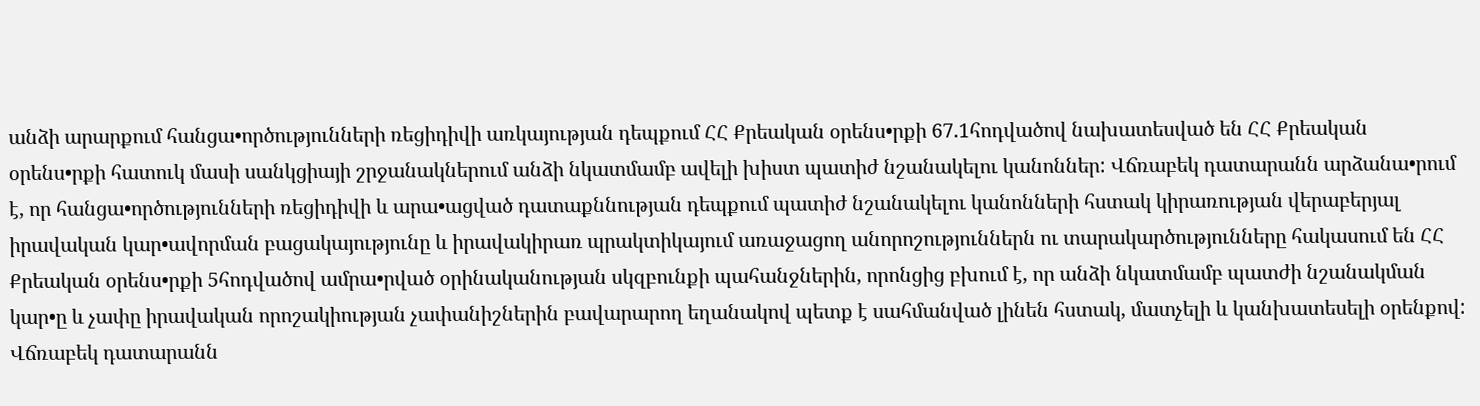անձի արարքում հանցա•ործությունների ռեցիդիվի առկայության դեպքում ՀՀ Քրեական օրենս•րքի 67.1հոդվածով նախատեսված են ՀՀ Քրեական օրենս•րքի հատուկ մասի սանկցիայի շրջանակներում անձի նկատմամբ ավելի խիստ պատիժ նշանակելու կանոններ: Վճռաբեկ դատարանն արձանա•րում է, որ հանցա•ործությունների ռեցիդիվի և արա•ացված դատաքննության դեպքում պատիժ նշանակելու կանոնների հստակ կիրառության վերաբերյալ իրավական կար•ավորման բացակայությունը և իրավակիրառ պրակտիկայում առաջացող անորոշություններն ու տարակարծությունները հակասում են ՀՀ Քրեական օրենս•րքի 5հոդվածով ամրա•րված օրինականության սկզբունքի պահանջներին, որոնցից բխում է, որ անձի նկատմամբ պատժի նշանակման կար•ը և չափը իրավական որոշակիության չափանիշներին բավարարող եղանակով պետք է սահմանված լինեն հստակ, մատչելի և կանխատեսելի օրենքով: Վճռաբեկ դատարանն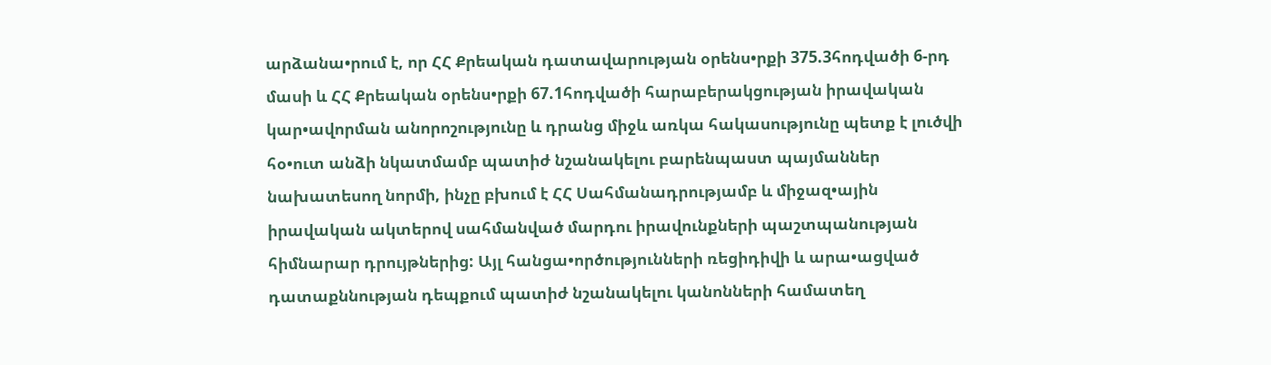արձանա•րում է, որ ՀՀ Քրեական դատավարության օրենս•րքի 375.3հոդվածի 6-րդ մասի և ՀՀ Քրեական օրենս•րքի 67.1հոդվածի հարաբերակցության իրավական կար•ավորման անորոշությունը և դրանց միջև առկա հակասությունը պետք է լուծվի հօ•ուտ անձի նկատմամբ պատիժ նշանակելու բարենպաստ պայմաններ նախատեսող նորմի, ինչը բխում է ՀՀ Սահմանադրությամբ և միջազ•ային իրավական ակտերով սահմանված մարդու իրավունքների պաշտպանության հիմնարար դրույթներից: Այլ հանցա•ործությունների ռեցիդիվի և արա•ացված դատաքննության դեպքում պատիժ նշանակելու կանոնների համատեղ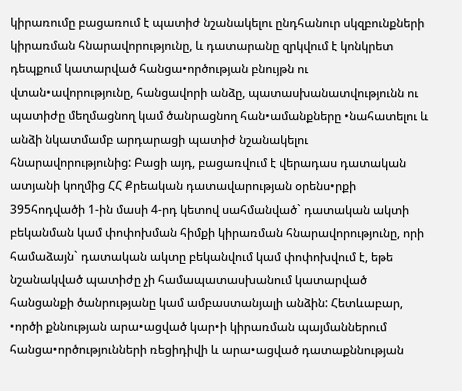կիրառումը բացառում է պատիժ նշանակելու ընդհանուր սկզբունքների կիրառման հնարավորությունը, և դատարանը զրկվում է կոնկրետ դեպքում կատարված հանցա•ործության բնույթն ու վտան•ավորությունը, հանցավորի անձը, պատասխանատվությունն ու պատիժը մեղմացնող կամ ծանրացնող հան•ամանքները •նահատելու և անձի նկատմամբ արդարացի պատիժ նշանակելու հնարավորությունից: Բացի այդ, բացառվում է վերադաս դատական ատյանի կողմից ՀՀ Քրեական դատավարության օրենս•րքի 395հոդվածի 1-ին մասի 4-րդ կետով սահմանված` դատական ակտի բեկանման կամ փոփոխման հիմքի կիրառման հնարավորությունը, որի համաձայն` դատական ակտը բեկանվում կամ փոփոխվում է, եթե նշանակված պատիժը չի համապատասխանում կատարված հանցանքի ծանրությանը կամ ամբաստանյալի անձին: Հետևաբար, •ործի քննության արա•ացված կար•ի կիրառման պայմաններում հանցա•ործությունների ռեցիդիվի և արա•ացված դատաքննության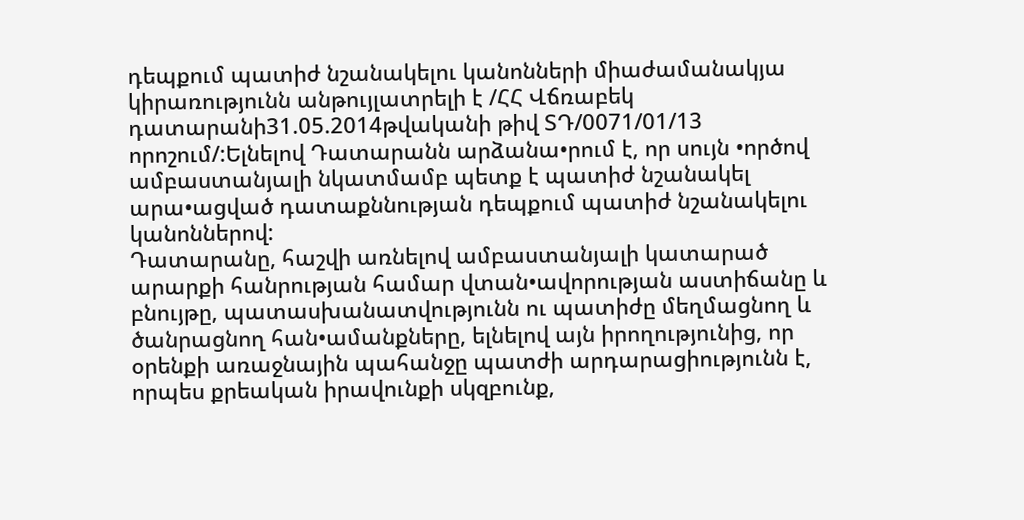դեպքում պատիժ նշանակելու կանոնների միաժամանակյա կիրառությունն անթույլատրելի է /ՀՀ Վճռաբեկ դատարանի31.05.2014թվականի թիվ ՏԴ/0071/01/13 որոշում/:Ելնելով Դատարանն արձանա•րում է, որ սույն •ործով ամբաստանյալի նկատմամբ պետք է պատիժ նշանակել արա•ացված դատաքննության դեպքում պատիժ նշանակելու կանոններով:
Դատարանը, հաշվի առնելով ամբաստանյալի կատարած արարքի հանրության համար վտան•ավորության աստիճանը և բնույթը, պատասխանատվությունն ու պատիժը մեղմացնող և ծանրացնող հան•ամանքները, ելնելով այն իրողությունից, որ օրենքի առաջնային պահանջը պատժի արդարացիությունն է, որպես քրեական իրավունքի սկզբունք,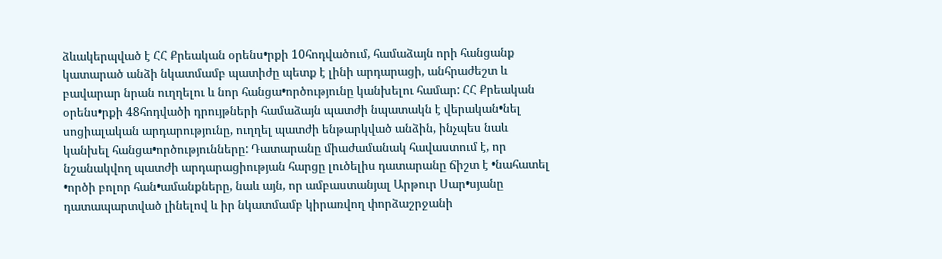ձևակերպված է ՀՀ Քրեական օրենս•րքի 10հոդվածում, համաձայն որի հանցանք կատարած անձի նկատմամբ պատիժը պետք է լինի արդարացի, անհրաժեշտ և բավարար նրան ուղղելու և նոր հանցա•ործությունը կանխելու համար: ՀՀ Քրեական օրենս•րքի 48հոդվածի դրույթների համաձայն պատժի նպատակն է վերական•նել սոցիալական արդարությունը, ուղղել պատժի ենթարկված անձին, ինչպես նաև կանխել հանցա•ործությունները: Դատարանը միաժամանակ հավաստում է, որ նշանակվող պատժի արդարացիության հարցը լուծելիս դատարանը ճիշտ է •նահատել •ործի բոլոր հան•ամանքները, նաև այն, որ ամբաստանյալ Արթուր Սար•սյանը դատապարտված լինելով և իր նկատմամբ կիրառվող փորձաշրջանի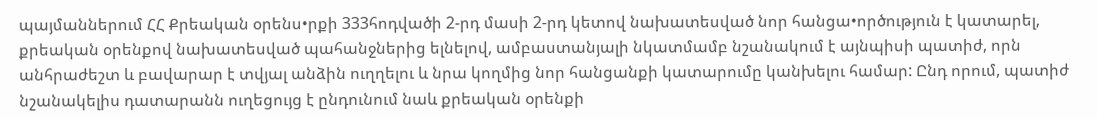պայմաններում ՀՀ Քրեական օրենս•րքի 333հոդվածի 2-րդ մասի 2-րդ կետով նախատեսված նոր հանցա•ործություն է կատարել, քրեական օրենքով նախատեսված պահանջներից ելնելով, ամբաստանյալի նկատմամբ նշանակում է այնպիսի պատիժ, որն անհրաժեշտ և բավարար է տվյալ անձին ուղղելու և նրա կողմից նոր հանցանքի կատարումը կանխելու համար: Ընդ որում, պատիժ նշանակելիս դատարանն ուղեցույց է ընդունում նաև քրեական օրենքի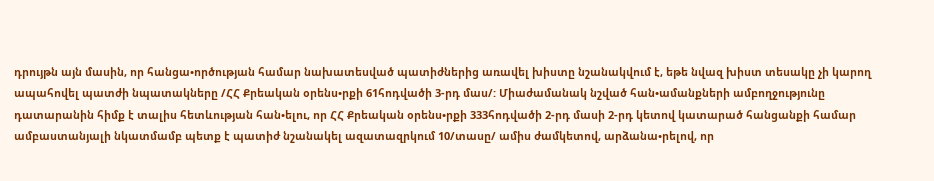դրույթն այն մասին, որ հանցա•ործության համար նախատեսված պատիժներից առավել խիստը նշանակվում է, եթե նվազ խիստ տեսակը չի կարող ապահովել պատժի նպատակները /ՀՀ Քրեական օրենս•րքի 61հոդվածի 3-րդ մաս/: Միաժամանակ նշված հան•ամանքների ամբողջությունը դատարանին հիմք է տալիս հետևության հան•ելու, որ ՀՀ Քրեական օրենս•րքի 333հոդվածի 2-րդ մասի 2-րդ կետով կատարած հանցանքի համար ամբաստանյալի նկատմամբ պետք է պատիժ նշանակել ազատազրկում 10/տասը/ ամիս ժամկետով, արձանա•րելով, որ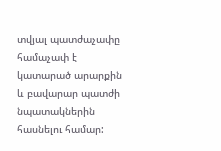տվյալ պատժաչափը համաչափ է կատարած արարքին և բավարար պատժի նպատակներին հասնելու համար: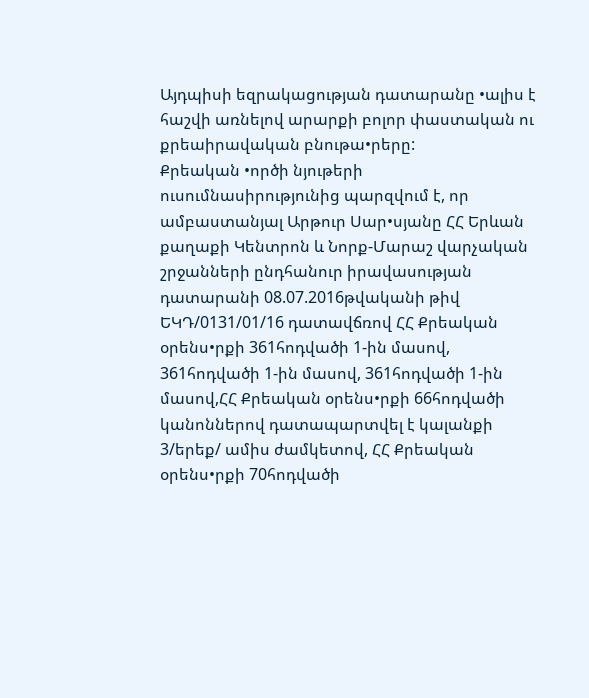Այդպիսի եզրակացության դատարանը •ալիս է հաշվի առնելով արարքի բոլոր փաստական ու քրեաիրավական բնութա•րերը:
Քրեական •ործի նյութերի ուսումնասիրությունից պարզվում է, որ ամբաստանյալ Արթուր Սար•սյանը ՀՀ Երևան քաղաքի Կենտրոն և Նորք-Մարաշ վարչական շրջանների ընդհանուր իրավասության դատարանի 08.07.2016թվականի թիվ ԵԿԴ/0131/01/16 դատավճռով ՀՀ Քրեական օրենս•րքի 361հոդվածի 1-ին մասով, 361հոդվածի 1-ին մասով, 361հոդվածի 1-ին մասով,ՀՀ Քրեական օրենս•րքի 66հոդվածի կանոններով դատապարտվել է կալանքի 3/երեք/ ամիս ժամկետով, ՀՀ Քրեական օրենս•րքի 70հոդվածի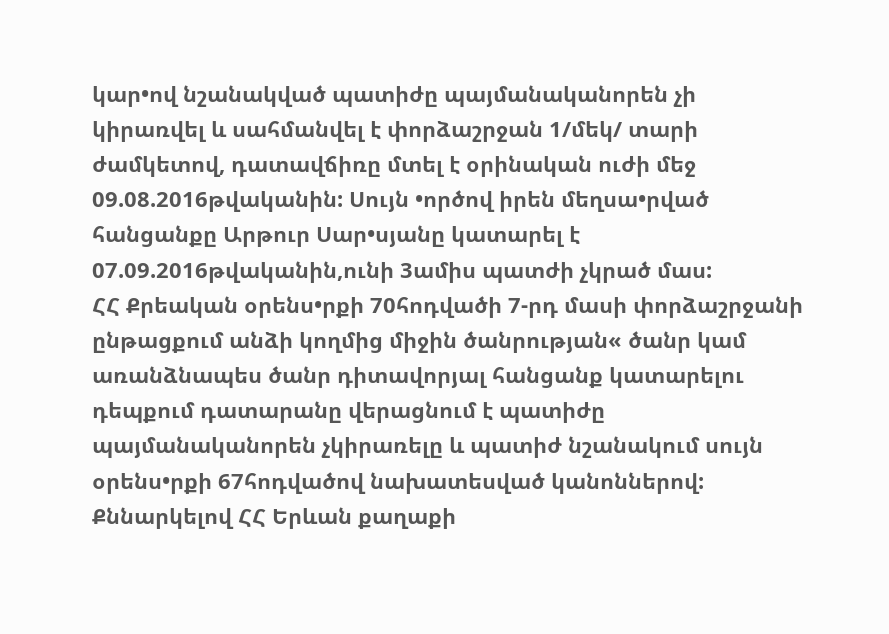կար•ով նշանակված պատիժը պայմանականորեն չի կիրառվել և սահմանվել է փորձաշրջան 1/մեկ/ տարի ժամկետով, դատավճիռը մտել է օրինական ուժի մեջ 09.08.2016թվականին: Սույն •ործով իրեն մեղսա•րված հանցանքը Արթուր Սար•սյանը կատարել է 07.09.2016թվականին,ունի 3ամիս պատժի չկրած մաս:
ՀՀ Քրեական օրենս•րքի 70հոդվածի 7-րդ մասի փորձաշրջանի ընթացքում անձի կողմից միջին ծանրության« ծանր կամ առանձնապես ծանր դիտավորյալ հանցանք կատարելու դեպքում դատարանը վերացնում է պատիժը պայմանականորեն չկիրառելը և պատիժ նշանակում սույն օրենս•րքի 67հոդվածով նախատեսված կանոններով:
Քննարկելով ՀՀ Երևան քաղաքի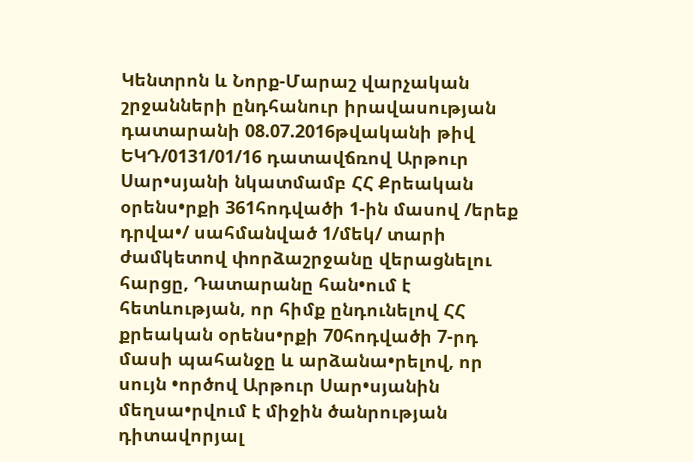Կենտրոն և Նորք-Մարաշ վարչական շրջանների ընդհանուր իրավասության դատարանի 08.07.2016թվականի թիվ ԵԿԴ/0131/01/16 դատավճռով Արթուր Սար•սյանի նկատմամբ ՀՀ Քրեական օրենս•րքի 361հոդվածի 1-ին մասով /երեք դրվա•/ սահմանված 1/մեկ/ տարի ժամկետով փորձաշրջանը վերացնելու հարցը, Դատարանը հան•ում է հետևության, որ հիմք ընդունելով ՀՀ քրեական օրենս•րքի 70հոդվածի 7-րդ մասի պահանջը և արձանա•րելով, որ սույն •ործով Արթուր Սար•սյանին մեղսա•րվում է միջին ծանրության դիտավորյալ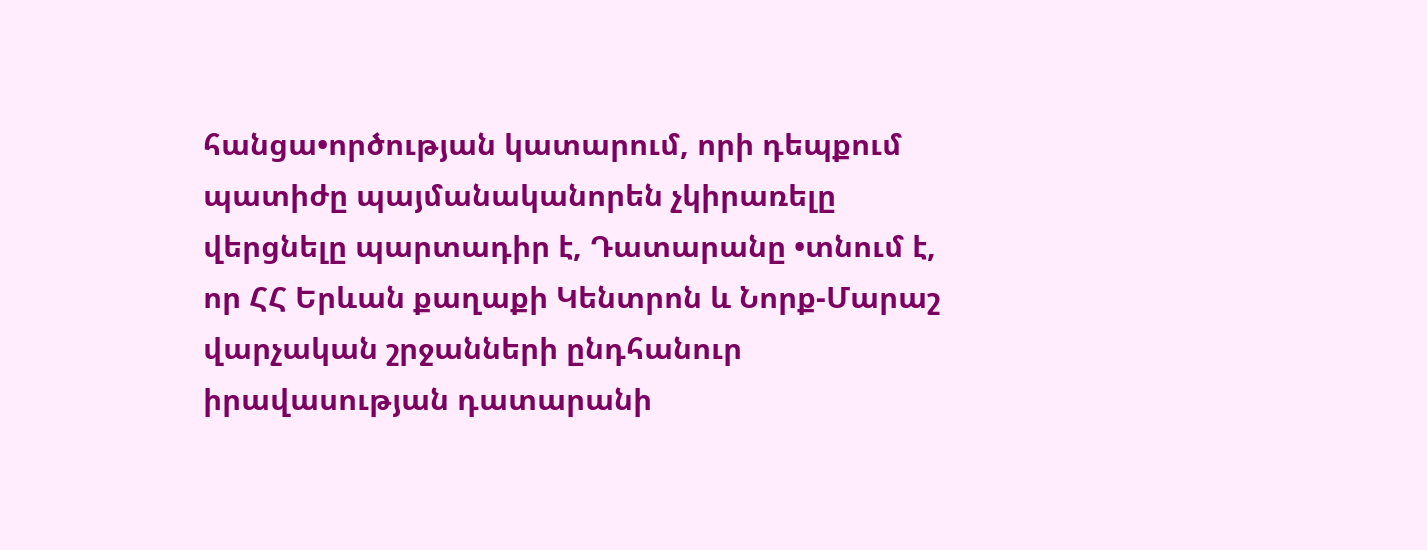հանցա•ործության կատարում, որի դեպքում պատիժը պայմանականորեն չկիրառելը վերցնելը պարտադիր է, Դատարանը •տնում է, որ ՀՀ Երևան քաղաքի Կենտրոն և Նորք-Մարաշ վարչական շրջանների ընդհանուր իրավասության դատարանի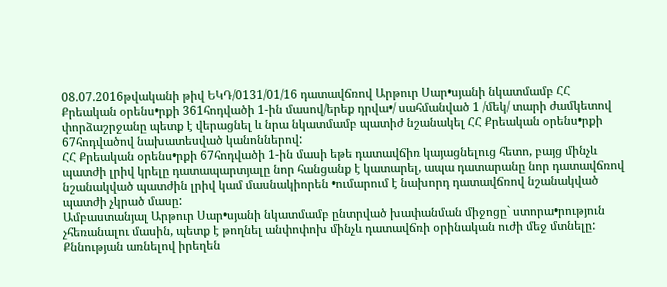08.07.2016թվականի թիվ ԵԿԴ/0131/01/16 դատավճռով Արթուր Սար•սյանի նկատմամբ ՀՀ Քրեական օրենս•րքի 361հոդվածի 1-ին մասով/երեք դրվա•/ սահմանված 1 /մեկ/ տարի ժամկետով փորձաշրջանը պետք է վերացնել և նրա նկատմամբ պատիժ նշանակել ՀՀ Քրեական օրենս•րքի 67հոդվածով նախատեսված կանոններով:
ՀՀ Քրեական օրենս•րքի 67հոդվածի 1-ին մասի եթե դատավճիռ կայացնելուց հետո, բայց մինչև պատժի լրիվ կրելը դատապարտյալը նոր հանցանք է կատարել, ապա դատարանը նոր դատավճռով նշանակված պատժին լրիվ կամ մասնակիորեն •ումարում է նախորդ դատավճռով նշանակված պատժի չկրած մասը:
Ամբաստանյալ Արթուր Սար•սյանի նկատմամբ ընտրված խափանման միջոցը` ստորա•րություն չհեռանալու մասին, պետք է թողնել անփոփոխ մինչև դատավճռի օրինական ուժի մեջ մտնելը:
Քննության առնելով իրեղեն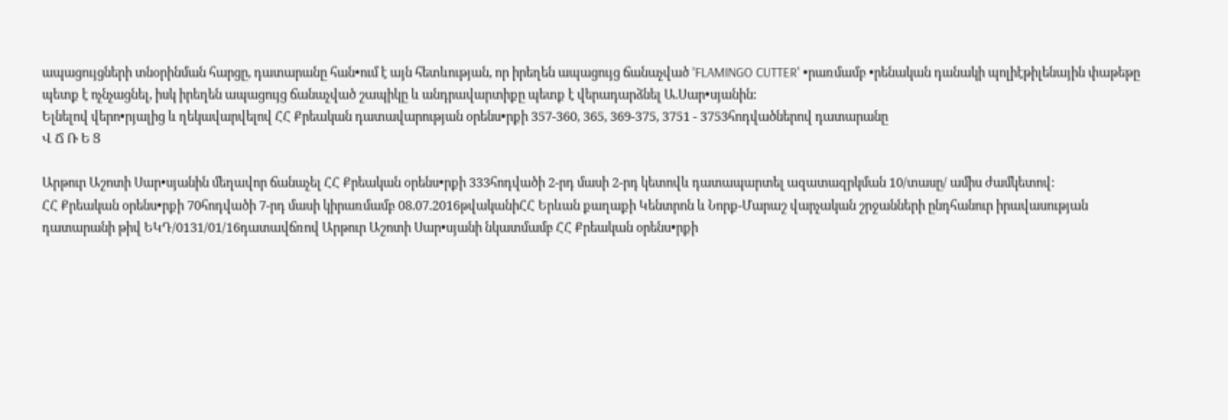ապացույցների տնօրինման հարցը, դատարանը հան•ում է այն հետևության, որ իրեղեն ապացույց ճանաչված ՚FLAMINGO CUTTERՙ •րառմամբ •րենական դանակի պոլիէթիլենային փաթեթը պետք է ոչնչացնել, իսկ իրեղեն ապացույց ճանաչված շապիկը և անդրավարտիքը պետք է վերադարձնել Ա.Սար•սյանին:
Ելնելով վերո•րյալից և ղեկավարվելով ՀՀ Քրեական դատավարության օրենս•րքի 357-360, 365, 369-375, 3751 - 3753հոդվածներով դատարանը
Վ Ճ Ռ Ե Ց

Արթուր Աշոտի Սար•սյանին մեղավոր ճանաչել ՀՀ Քրեական օրենս•րքի 333հոդվածի 2-րդ մասի 2-րդ կետովև դատապարտել ազատազրկման 10/տասը/ ամիս ժամկետով:
ՀՀ Քրեական օրենս•րքի 70հոդվածի 7-րդ մասի կիրառմամբ 08.07.2016թվականիՀՀ Երևան քաղաքի Կենտրոն և Նորք-Մարաշ վարչական շրջանների ընդհանուր իրավասության դատարանի թիվ ԵԿԴ/0131/01/16դատավճռով Արթուր Աշոտի Սար•սյանի նկատմամբ ՀՀ Քրեական օրենս•րքի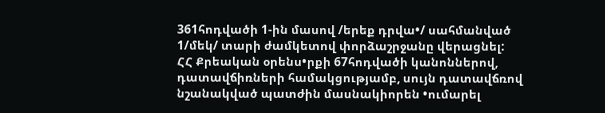361հոդվածի 1-ին մասով /երեք դրվա•/ սահմանված 1/մեկ/ տարի ժամկետով փորձաշրջանը վերացնել:
ՀՀ Քրեական օրենս•րքի 67հոդվածի կանոններով, դատավճիռների համակցությամբ, սույն դատավճռով նշանակված պատժին մասնակիորեն •ումարել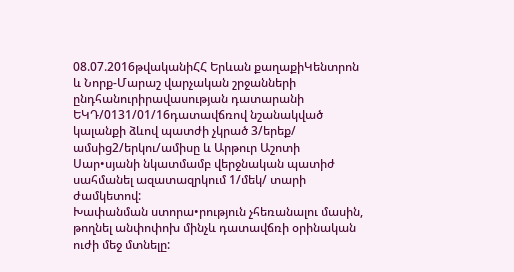08.07.2016թվականիՀՀ Երևան քաղաքիԿենտրոն և Նորք-Մարաշ վարչական շրջանների ընդհանուրիրավասության դատարանի ԵԿԴ/0131/01/16դատավճռով նշանակված կալանքի ձևով պատժի չկրած 3/երեք/ ամսից2/երկու/ամիսը և Արթուր Աշոտի Սար•սյանի նկատմամբ վերջնական պատիժ սահմանել ազատազրկում 1/մեկ/ տարի ժամկետով:
Խափանման ստորա•րություն չհեռանալու մասին, թողնել անփոփոխ մինչև դատավճռի օրինական ուժի մեջ մտնելը: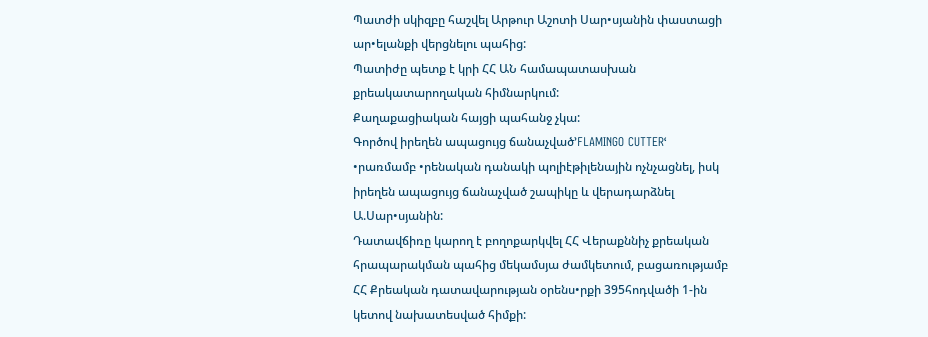Պատժի սկիզբը հաշվել Արթուր Աշոտի Սար•սյանին փաստացի ար•ելանքի վերցնելու պահից:
Պատիժը պետք է կրի ՀՀ ԱՆ համապատասխան քրեակատարողական հիմնարկում:
Քաղաքացիական հայցի պահանջ չկա:
Գործով իրեղեն ապացույց ճանաչված՚FLAMINGO CUTTERՙ •րառմամբ •րենական դանակի պոլիէթիլենային ոչնչացնել, իսկ իրեղեն ապացույց ճանաչված շապիկը և վերադարձնել Ա.Սար•սյանին:
Դատավճիռը կարող է բողոքարկվել ՀՀ Վերաքննիչ քրեական հրապարակման պահից մեկամսյա ժամկետում, բացառությամբ ՀՀ Քրեական դատավարության օրենս•րքի 395հոդվածի 1-ին կետով նախատեսված հիմքի: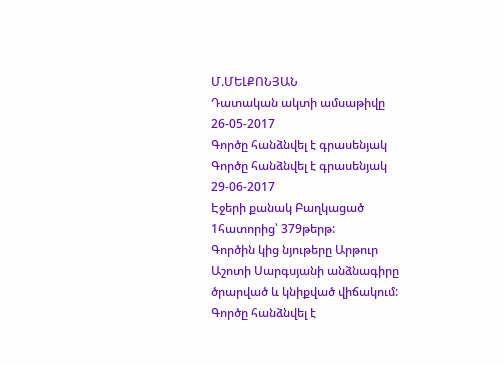Մ.ՄԵԼՔՈՆՅԱՆ
Դատական ակտի ամսաթիվը 26-05-2017
Գործը հանձնվել է գրասենյակ
Գործը հանձնվել է գրասենյակ 29-06-2017
Էջերի քանակ Բաղկացած 1հատորից՝ 379թերթ:
Գործին կից նյութերը Արթուր Աշոտի Սարգսյանի անձնագիրը ծրարված և կնիքված վիճակում:
Գործը հանձնվել է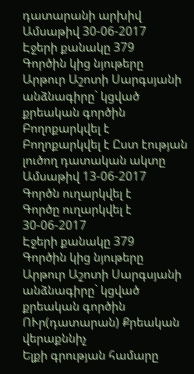դատարանի արխիվ
Ամսաթիվ 30-06-2017
Էջերի քանակը 379
Գործին կից նյութերը Արթուր Աշոտի Սարգսյանի անձնագիրը` կցված քրեական գործին
Բողոքարկվել է
Բողոքարկվել է Ըստ էության լուծող դատական ակտը
Ամսաթիվ 13-06-2017
Գործն ուղարկվել է
Գործը ուղարկվել է 30-06-2017
Էջերի քանակը 379
Գործին կից նյութերը Արթուր Աշոտի Սարգսյանի անձնագիրը` կցված քրեական գործին
ՈՒր(դատարան) Քրեական վերաքննիչ
Ելքի գրության համարը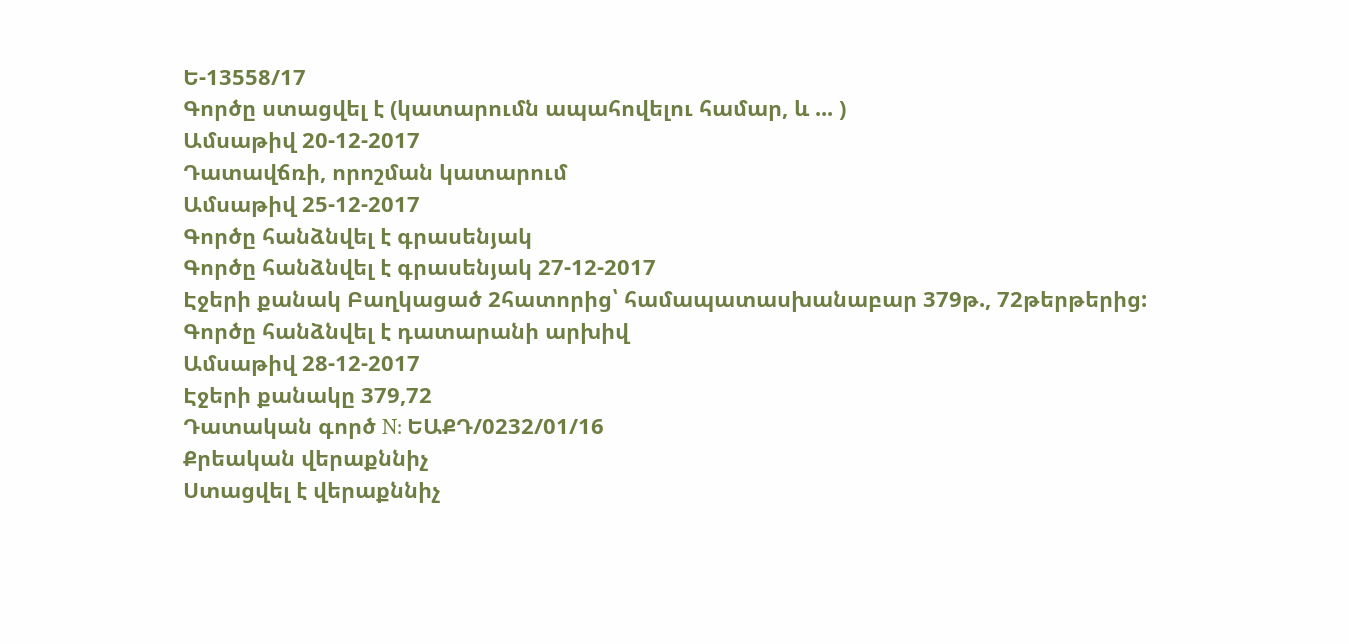Ե-13558/17
Գործը ստացվել է (կատարումն ապահովելու համար, և ... )
Ամսաթիվ 20-12-2017
Դատավճռի, որոշման կատարում
Ամսաթիվ 25-12-2017
Գործը հանձնվել է գրասենյակ
Գործը հանձնվել է գրասենյակ 27-12-2017
Էջերի քանակ Բաղկացած 2հատորից՝ համապատասխանաբար 379թ., 72թերթերից:
Գործը հանձնվել է դատարանի արխիվ
Ամսաթիվ 28-12-2017
Էջերի քանակը 379,72
Դատական գործ N: ԵԱՔԴ/0232/01/16
Քրեական վերաքննիչ
Ստացվել է վերաքննիչ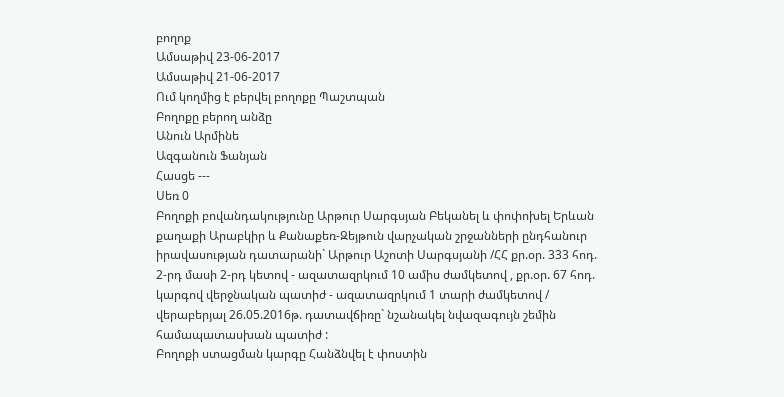բողոք
Ամսաթիվ 23-06-2017
Ամսաթիվ 21-06-2017
Ում կողմից է բերվել բողոքը Պաշտպան
Բողոքը բերող անձը
Անուն Արմինե
Ազգանուն Ֆանյան
Հասցե ---
Սեռ 0
Բողոքի բովանդակությունը Արթուր Սարգսյան Բեկանել և փոփոխել Երևան քաղաքի Արաբկիր և Քանաքեռ-Զեյթուն վարչական շրջանների ընդհանուր իրավասության դատարանի` Արթուր Աշոտի Սարգսյանի /ՀՀ քր.օր. 333 հոդ. 2-րդ մասի 2-րդ կետով - ազատազրկում 10 ամիս ժամկետով , քր.օր. 67 հոդ. կարգով վերջնական պատիժ - ազատազրկում 1 տարի ժամկետով / վերաբերյալ 26.05.2016թ. դատավճիռը` նշանակել նվազագույն շեմին համապատասխան պատիժ :
Բողոքի ստացման կարգը Հանձնվել է փոստին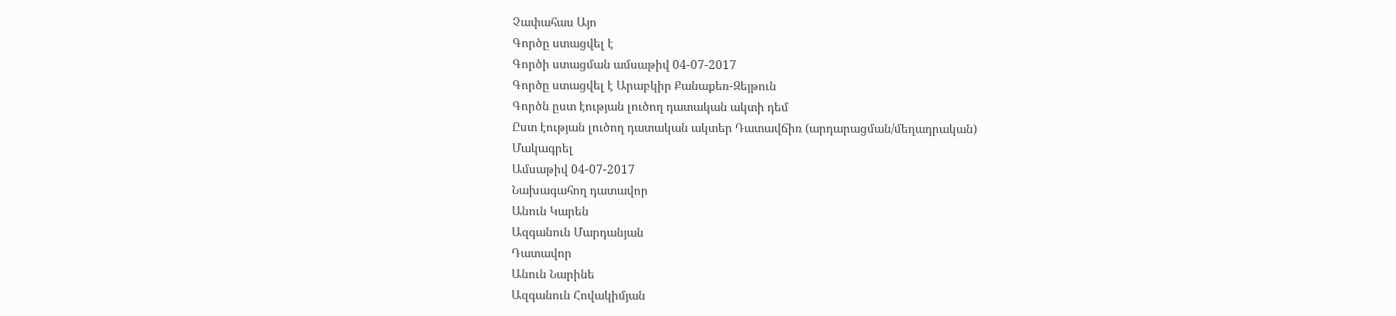Չափահաս Այո
Գործը ստացվել է
Գործի ստացման ամսաթիվ 04-07-2017
Գործը ստացվել է Արաբկիր Քանաքեռ-Զեյթուն
Գործն ըստ էության լուծող դատական ակտի դեմ
Ըստ էության լուծող դատական ակտեր Դատավճիռ (արդարացման/մեղադրական)
Մակագրել
Ամսաթիվ 04-07-2017
Նախագահող դատավոր
Անուն Կարեն
Ազգանուն Մարդանյան
Դատավոր
Անուն Նարինե
Ազգանուն Հովակիմյան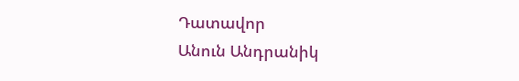Դատավոր
Անուն Անդրանիկ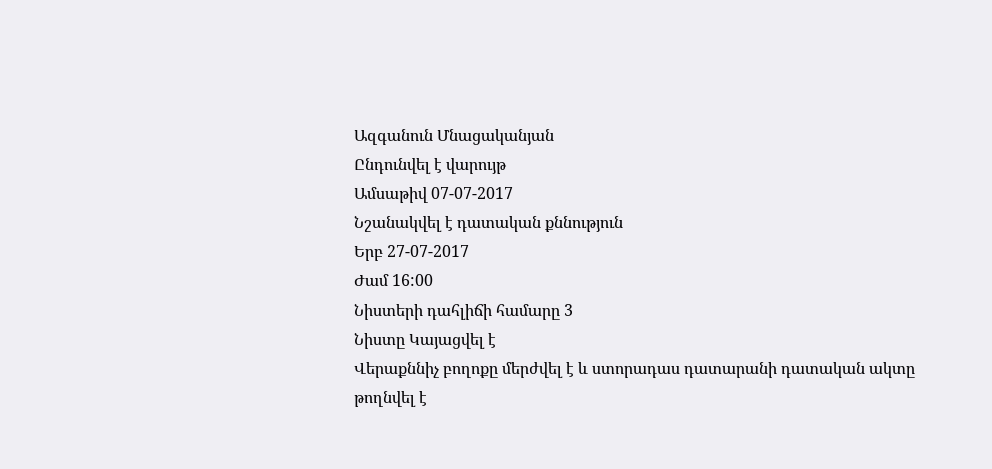Ազգանուն Մնացականյան
Ընդունվել է վարույթ
Ամսաթիվ 07-07-2017
Նշանակվել է դատական քննություն
Երբ 27-07-2017
Ժամ 16:00
Նիստերի դահլիճի համարը 3
Նիստը Կայացվել է
Վերաքննիչ բողոքը մերժվել է և ստորադաս դատարանի դատական ակտը թողնվել է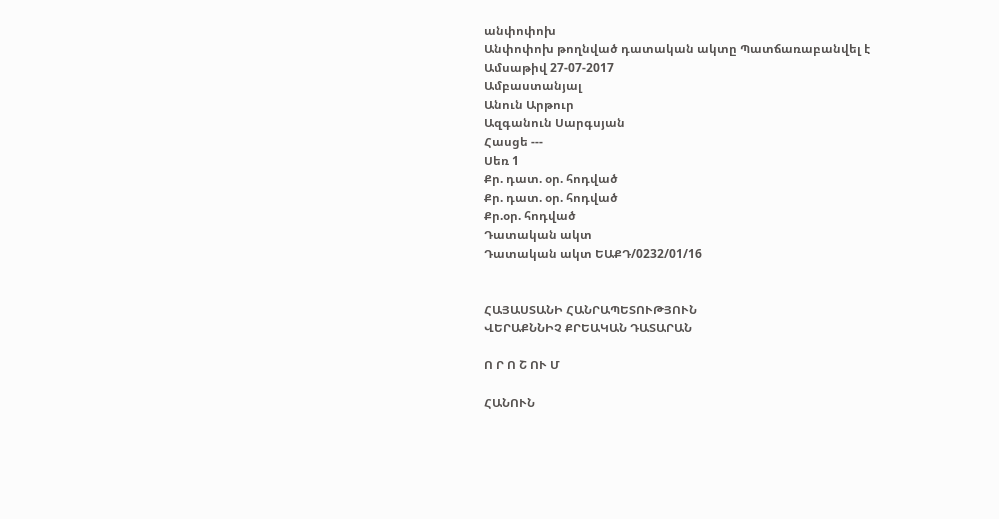անփոփոխ
Անփոփոխ թողնված դատական ակտը Պատճառաբանվել է
Ամսաթիվ 27-07-2017
Ամբաստանյալ
Անուն Արթուր
Ազգանուն Սարգսյան
Հասցե ---
Սեռ 1
Քր. դատ. օր. հոդված
Քր. դատ. օր. հոդված
Քր.օր. հոդված
Դատական ակտ
Դատական ակտ ԵԱՔԴ/0232/01/16


ՀԱՅԱՍՏԱՆԻ ՀԱՆՐԱՊԵՏՈՒԹՅՈՒՆ
ՎԵՐԱՔՆՆԻՉ ՔՐԵԱԿԱՆ ԴԱՏԱՐԱՆ

Ո Ր Ո Շ ՈՒ Մ

ՀԱՆՈՒՆ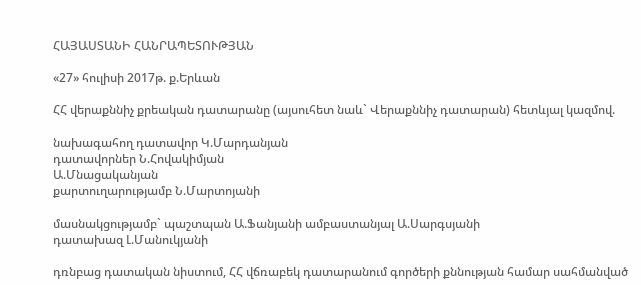ՀԱՅԱՍՏԱՆԻ ՀԱՆՐԱՊԵՏՈՒԹՅԱՆ

«27» հուլիսի 2017թ. ք.Երևան

ՀՀ վերաքննիչ քրեական դատարանը (այսուհետ նաև` Վերաքննիչ դատարան) հետևյալ կազմով.

նախագահող դատավոր Կ.Մարդանյան
դատավորներ Ն.Հովակիմյան
Ա.Մնացականյան
քարտուղարությամբ Ն.Մարտոյանի

մասնակցությամբ` պաշտպան Ա.Ֆանյանի ամբաստանյալ Ա.Սարգսյանի
դատախազ Լ.Մանուկյանի

դռնբաց դատական նիստում, ՀՀ վճռաբեկ դատարանում գործերի քննության համար սահմանված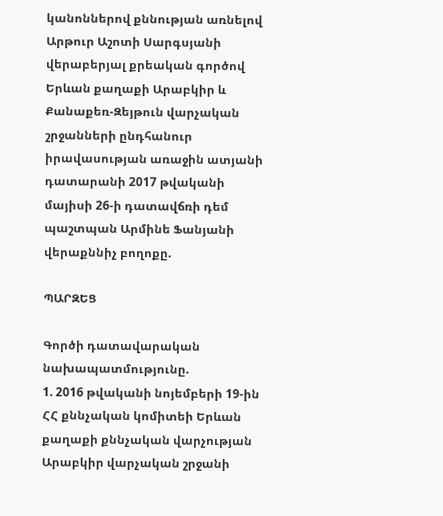կանոններով քննության առնելով Արթուր Աշոտի Սարգսյանի վերաբերյալ քրեական գործով Երևան քաղաքի Արաբկիր և Քանաքեռ-Զեյթուն վարչական շրջանների ընդհանուր իրավասության առաջին ատյանի դատարանի 2017 թվականի մայիսի 26-ի դատավճռի դեմ պաշտպան Արմինե Ֆանյանի վերաքննիչ բողոքը.

ՊԱՐԶԵՑ

Գործի դատավարական նախապատմությունը.
1. 2016 թվականի նոյեմբերի 19-ին ՀՀ քննչական կոմիտեի Երևան քաղաքի քննչական վարչության Արաբկիր վարչական շրջանի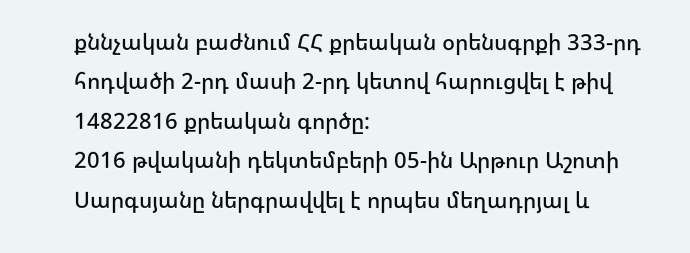քննչական բաժնում ՀՀ քրեական օրենսգրքի 333-րդ հոդվածի 2-րդ մասի 2-րդ կետով հարուցվել է թիվ 14822816 քրեական գործը:
2016 թվականի դեկտեմբերի 05-ին Արթուր Աշոտի Սարգսյանը ներգրավվել է որպես մեղադրյալ և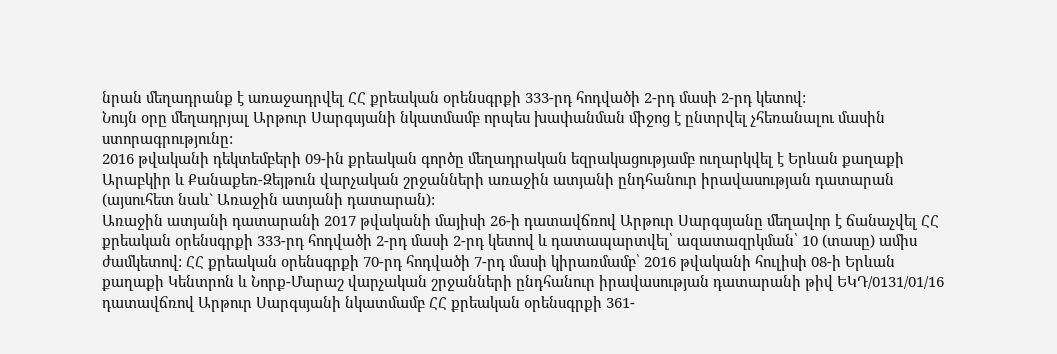նրան մեղադրանք է առաջադրվել ՀՀ քրեական օրենսգրքի 333-րդ հոդվածի 2-րդ մասի 2-րդ կետով:
Նույն օրը մեղադրյալ Արթուր Սարգսյանի նկատմամբ որպես խափանման միջոց է ընտրվել չհեռանալու մասին ստորագրությունը:
2016 թվականի դեկտեմբերի 09-ին քրեական գործը մեղադրական եզրակացությամբ ուղարկվել է Երևան քաղաքի Արաբկիր և Քանաքեռ-Զեյթուն վարչական շրջանների առաջին ատյանի ընդհանուր իրավասության դատարան (այսուհետ նաև` Առաջին ատյանի դատարան):
Առաջին ատյանի դատարանի 2017 թվականի մայիսի 26-ի դատավճռով Արթուր Սարգսյանը մեղավոր է ճանաչվել ՀՀ քրեական օրենսգրքի 333-րդ հոդվածի 2-րդ մասի 2-րդ կետով և դատապարտվել՝ ազատազրկման՝ 10 (տասը) ամիս ժամկետով: ՀՀ քրեական օրենսգրքի 70-րդ հոդվածի 7-րդ մասի կիրառմամբ՝ 2016 թվականի հուլիսի 08-ի Երևան քաղաքի Կենտրոն և Նորք-Մարաշ վարչական շրջանների ընդհանուր իրավասության դատարանի թիվ ԵԿԴ/0131/01/16 դատավճռով Արթուր Սարգսյանի նկատմամբ ՀՀ քրեական օրենսգրքի 361-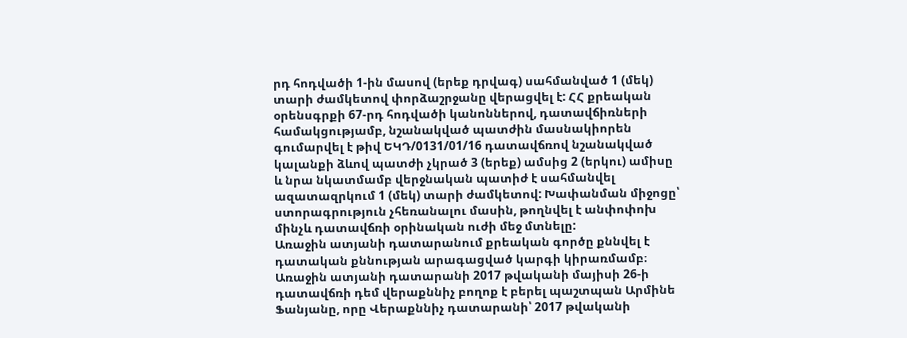րդ հոդվածի 1-ին մասով (երեք դրվագ) սահմանված 1 (մեկ) տարի ժամկետով փորձաշրջանը վերացվել է: ՀՀ քրեական օրենսգրքի 67-րդ հոդվածի կանոններով, դատավճիռների համակցությամբ, նշանակված պատժին մասնակիորեն գումարվել է թիվ ԵԿԴ/0131/01/16 դատավճռով նշանակված կալանքի ձևով պատժի չկրած 3 (երեք) ամսից 2 (երկու) ամիսը և նրա նկատմամբ վերջնական պատիժ է սահմանվել ազատազրկում 1 (մեկ) տարի ժամկետով: Խափանման միջոցը՝ ստորագրություն չհեռանալու մասին, թողնվել է անփոփոխ մինչև դատավճռի օրինական ուժի մեջ մտնելը:
Առաջին ատյանի դատարանում քրեական գործը քննվել է դատական քննության արագացված կարգի կիրառմամբ։
Առաջին ատյանի դատարանի 2017 թվականի մայիսի 26-ի դատավճռի դեմ վերաքննիչ բողոք է բերել պաշտպան Արմինե Ֆանյանը, որը Վերաքննիչ դատարանի՝ 2017 թվականի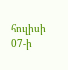հուլիսի 07-ի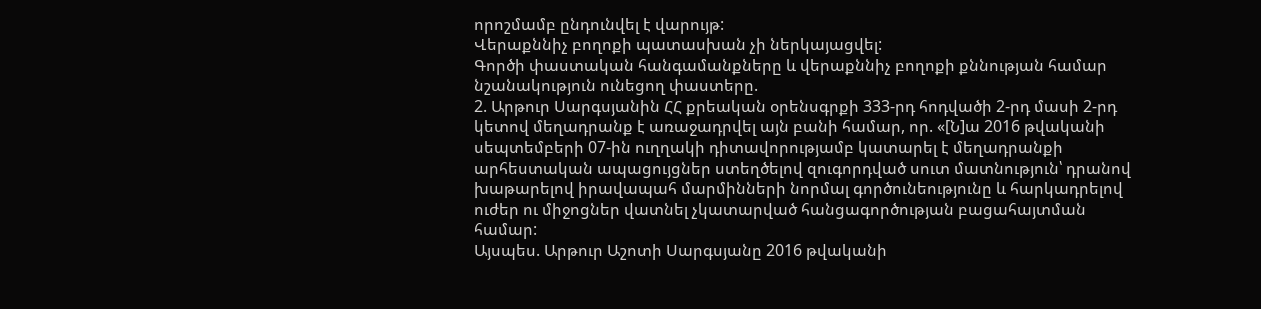որոշմամբ ընդունվել է վարույթ:
Վերաքննիչ բողոքի պատասխան չի ներկայացվել:
Գործի փաստական հանգամանքները և վերաքննիչ բողոքի քննության համար նշանակություն ունեցող փաստերը.
2. Արթուր Սարգսյանին ՀՀ քրեական օրենսգրքի 333-րդ հոդվածի 2-րդ մասի 2-րդ կետով մեղադրանք է առաջադրվել այն բանի համար, որ. «[Ն]ա 2016 թվականի սեպտեմբերի 07-ին ուղղակի դիտավորությամբ կատարել է մեղադրանքի արհեստական ապացույցներ ստեղծելով զուգորդված սուտ մատնություն՝ դրանով խաթարելով իրավապահ մարմինների նորմալ գործունեությունը և հարկադրելով ուժեր ու միջոցներ վատնել չկատարված հանցագործության բացահայտման համար:
Այսպես. Արթուր Աշոտի Սարգսյանը 2016 թվականի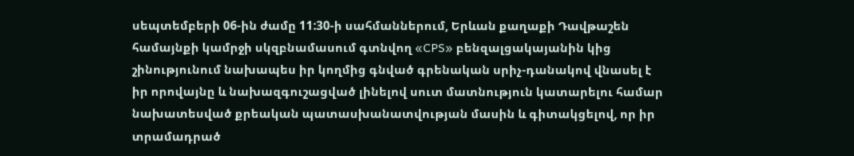սեպտեմբերի 06-ին ժամը 11:30-ի սահմաններում, Երևան քաղաքի Դավթաշեն համայնքի կամրջի սկզբնամասում գտնվող «CPS» բենզալցակայանին կից շինությունում նախապես իր կողմից գնված գրենական սրիչ-դանակով վնասել է իր որովայնը և նախազգուշացված լինելով սուտ մատնություն կատարելու համար նախատեսված քրեական պատասխանատվության մասին և գիտակցելով, որ իր տրամադրած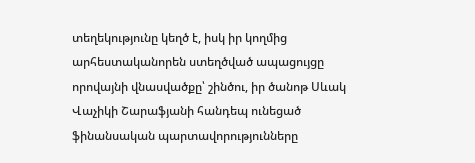տեղեկությունը կեղծ է, իսկ իր կողմից արհեստականորեն ստեղծված ապացույցը որովայնի վնասվածքը՝ շինծու, իր ծանոթ Սևակ Վաչիկի Շարաֆյանի հանդեպ ունեցած ֆինանսական պարտավորությունները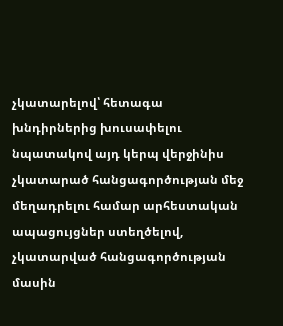չկատարելով՝ հետագա խնդիրներից խուսափելու նպատակով այդ կերպ վերջինիս չկատարած հանցագործության մեջ մեղադրելու համար արհեստական ապացույցներ ստեղծելով, չկատարված հանցագործության մասին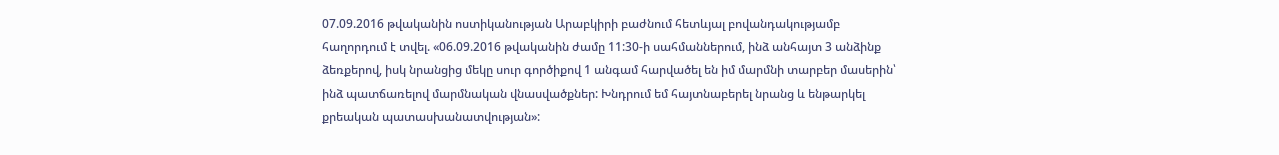07.09.2016 թվականին ոստիկանության Արաբկիրի բաժնում հետևյալ բովանդակությամբ հաղորդում է տվել. «06.09.2016 թվականին ժամը 11:30-ի սահմաններում, ինձ անհայտ 3 անձինք ձեռքերով, իսկ նրանցից մեկը սուր գործիքով 1 անգամ հարվածել են իմ մարմնի տարբեր մասերին՝ ինձ պատճառելով մարմնական վնասվածքներ: Խնդրում եմ հայտնաբերել նրանց և ենթարկել քրեական պատասխանատվության»: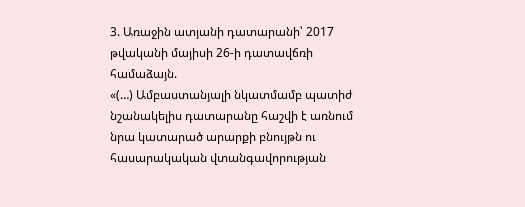3. Առաջին ատյանի դատարանի՝ 2017 թվականի մայիսի 26-ի դատավճռի համաձայն.
«(…) Ամբաստանյալի նկատմամբ պատիժ նշանակելիս դատարանը հաշվի է առնում նրա կատարած արարքի բնույթն ու հասարակական վտանգավորության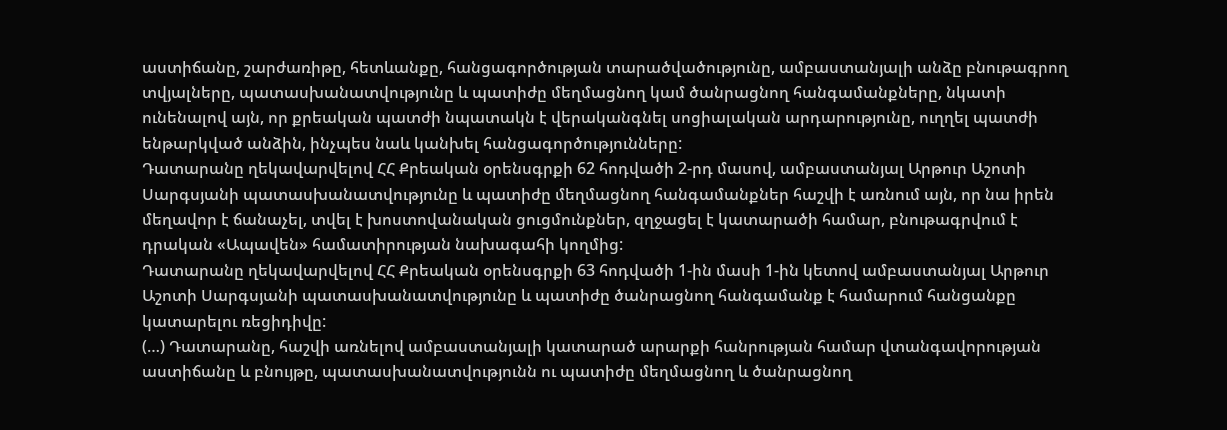աստիճանը, շարժառիթը, հետևանքը, հանցագործության տարածվածությունը, ամբաստանյալի անձը բնութագրող տվյալները, պատասխանատվությունը և պատիժը մեղմացնող կամ ծանրացնող հանգամանքները, նկատի ունենալով այն, որ քրեական պատժի նպատակն է վերականգնել սոցիալական արդարությունը, ուղղել պատժի ենթարկված անձին, ինչպես նաև կանխել հանցագործությունները:
Դատարանը ղեկավարվելով ՀՀ Քրեական օրենսգրքի 62 հոդվածի 2-րդ մասով, ամբաստանյալ Արթուր Աշոտի Սարգսյանի պատասխանատվությունը և պատիժը մեղմացնող հանգամանքներ հաշվի է առնում այն, որ նա իրեն մեղավոր է ճանաչել, տվել է խոստովանական ցուցմունքներ, զղջացել է կատարածի համար, բնութագրվում է դրական «Ապավեն» համատիրության նախագահի կողմից:
Դատարանը ղեկավարվելով ՀՀ Քրեական օրենսգրքի 63 հոդվածի 1-ին մասի 1-ին կետով ամբաստանյալ Արթուր Աշոտի Սարգսյանի պատասխանատվությունը և պատիժը ծանրացնող հանգամանք է համարում հանցանքը կատարելու ռեցիդիվը:
(…) Դատարանը, հաշվի առնելով ամբաստանյալի կատարած արարքի հանրության համար վտանգավորության աստիճանը և բնույթը, պատասխանատվությունն ու պատիժը մեղմացնող և ծանրացնող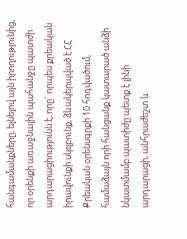հանգամանքները, ելնելով այն իրողությունից, որ օրենքի առաջնային պահանջը պատժի արդարացիությունն է, որը` որպես քրեական իրավունքի սկզբունք, ձևակերպված է ՀՀ Քրեական օրենսգրքի 10 հոդվածում, համաձայն որի հանցանք կատարած անձի նկատմամբ պատիժը պետք է լինի արդարացի, անհրաժեշտ և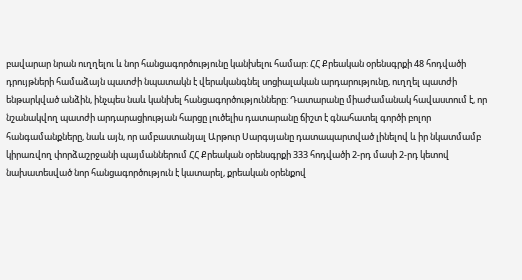բավարար նրան ուղղելու և նոր հանցագործությունը կանխելու համար: ՀՀ Քրեական օրենսգրքի 48 հոդվածի դրույթների համաձայն պատժի նպատակն է վերականգնել սոցիալական արդարությունը, ուղղել պատժի ենթարկված անձին, ինչպես նաև կանխել հանցագործությունները: Դատարանը միաժամանակ հավաստում է, որ նշանակվող պատժի արդարացիության հարցը լուծելիս դատարանը ճիշտ է գնահատել գործի բոլոր հանգամանքները, նաև այն, որ ամբաստանյալ Արթուր Սարգսյանը դատապարտված լինելով և իր նկատմամբ կիրառվող փորձաշրջանի պայմաններում ՀՀ Քրեական օրենսգրքի 333 հոդվածի 2-րդ մասի 2-րդ կետով նախատեսված նոր հանցագործություն է կատարել, քրեական օրենքով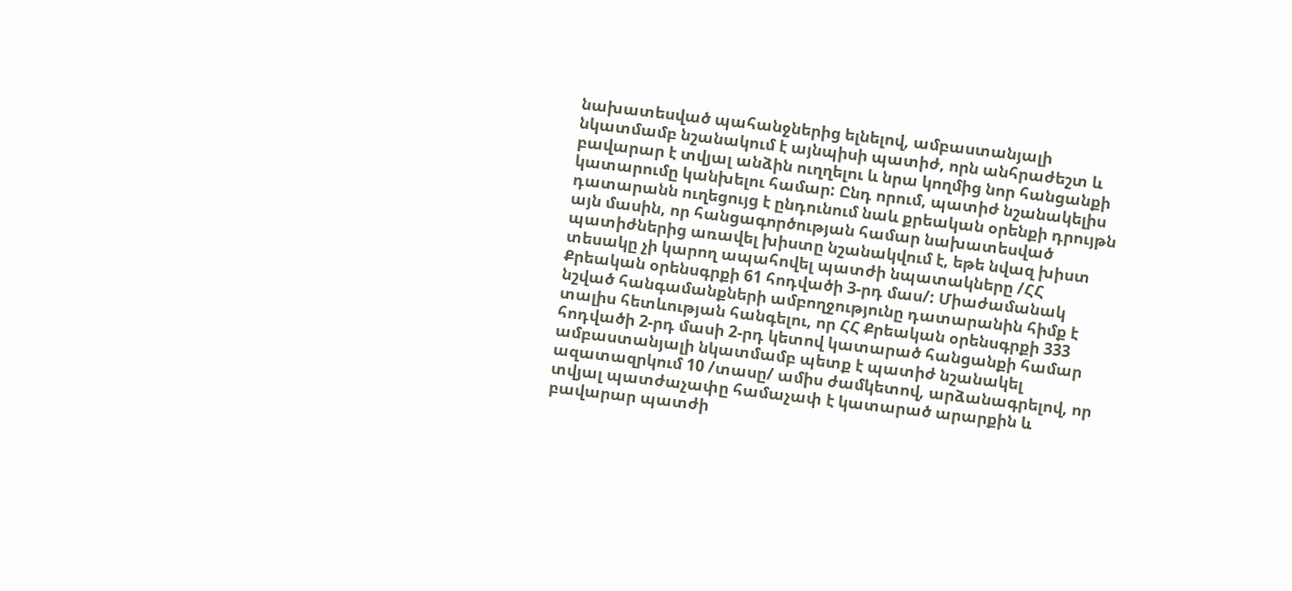նախատեսված պահանջներից ելնելով, ամբաստանյալի նկատմամբ նշանակում է այնպիսի պատիժ, որն անհրաժեշտ և բավարար է տվյալ անձին ուղղելու և նրա կողմից նոր հանցանքի կատարումը կանխելու համար: Ընդ որում, պատիժ նշանակելիս դատարանն ուղեցույց է ընդունում նաև քրեական օրենքի դրույթն այն մասին, որ հանցագործության համար նախատեսված պատիժներից առավել խիստը նշանակվում է, եթե նվազ խիստ տեսակը չի կարող ապահովել պատժի նպատակները /ՀՀ Քրեական օրենսգրքի 61 հոդվածի 3-րդ մաս/: Միաժամանակ նշված հանգամանքների ամբողջությունը դատարանին հիմք է տալիս հետևության հանգելու, որ ՀՀ Քրեական օրենսգրքի 333 հոդվածի 2-րդ մասի 2-րդ կետով կատարած հանցանքի համար ամբաստանյալի նկատմամբ պետք է պատիժ նշանակել ազատազրկում 10 /տասը/ ամիս ժամկետով, արձանագրելով, որ տվյալ պատժաչափը համաչափ է կատարած արարքին և բավարար պատժի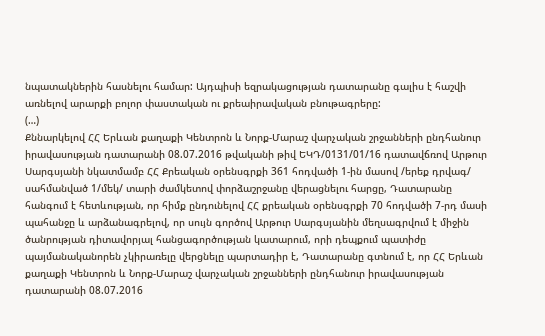նպատակներին հասնելու համար: Այդպիսի եզրակացության դատարանը գալիս է հաշվի առնելով արարքի բոլոր փաստական ու քրեաիրավական բնութագրերը:
(…)
Քննարկելով ՀՀ Երևան քաղաքի Կենտրոն և Նորք-Մարաշ վարչական շրջանների ընդհանուր իրավասության դատարանի 08.07.2016 թվականի թիվ ԵԿԴ/0131/01/16 դատավճռով Արթուր Սարգսյանի նկատմամբ ՀՀ Քրեական օրենսգրքի 361 հոդվածի 1-ին մասով /երեք դրվագ/ սահմանված 1/մեկ/ տարի ժամկետով փորձաշրջանը վերացնելու հարցը, Դատարանը հանգում է հետևության, որ հիմք ընդունելով ՀՀ քրեական օրենսգրքի 70 հոդվածի 7-րդ մասի պահանջը և արձանագրելով, որ սույն գործով Արթուր Սարգսյանին մեղսագրվում է միջին ծանրության դիտավորյալ հանցագործության կատարում, որի դեպքում պատիժը պայմանականորեն չկիրառելը վերցնելը պարտադիր է, Դատարանը գտնում է, որ ՀՀ Երևան քաղաքի Կենտրոն և Նորք-Մարաշ վարչական շրջանների ընդհանուր իրավասության դատարանի 08.07.2016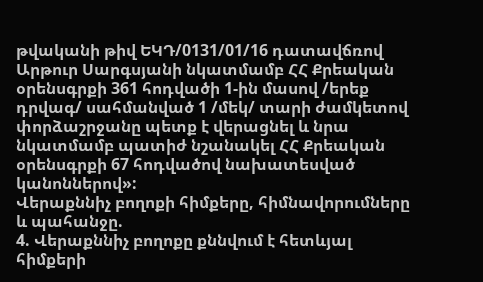թվականի թիվ ԵԿԴ/0131/01/16 դատավճռով Արթուր Սարգսյանի նկատմամբ ՀՀ Քրեական օրենսգրքի 361 հոդվածի 1-ին մասով /երեք դրվագ/ սահմանված 1 /մեկ/ տարի ժամկետով փորձաշրջանը պետք է վերացնել և նրա նկատմամբ պատիժ նշանակել ՀՀ Քրեական օրենսգրքի 67 հոդվածով նախատեսված կանոններով»:
Վերաքննիչ բողոքի հիմքերը, հիմնավորումները և պահանջը.
4. Վերաքննիչ բողոքը քննվում է հետևյալ հիմքերի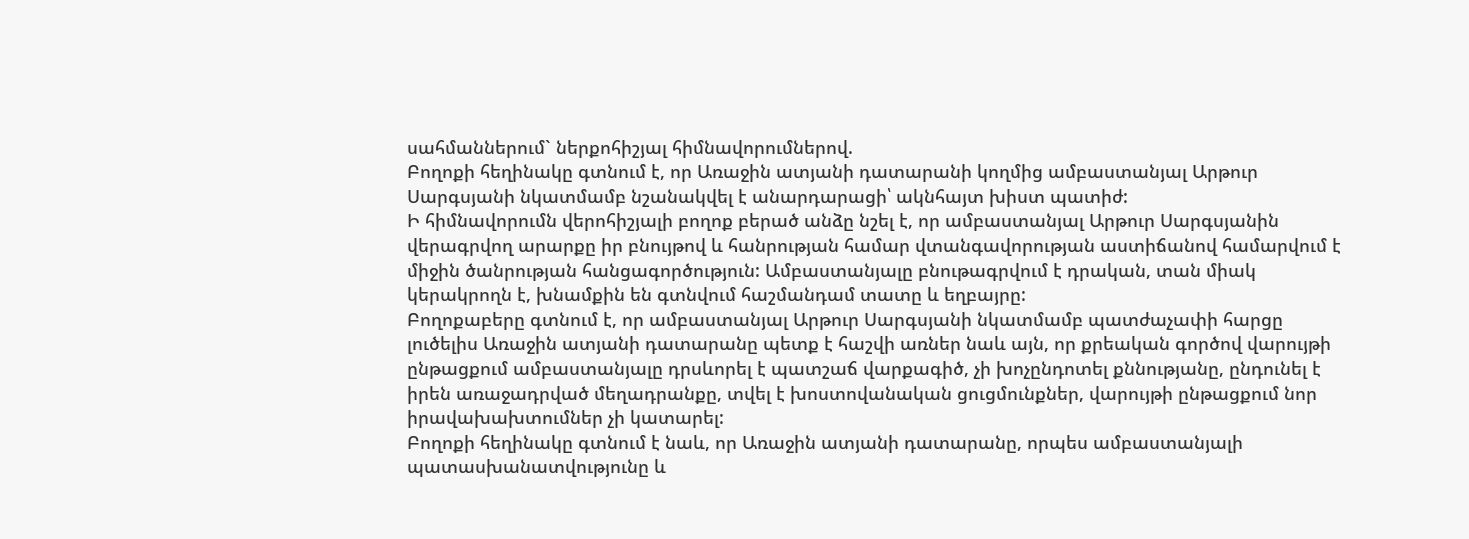սահմաններում` ներքոհիշյալ հիմնավորումներով.
Բողոքի հեղինակը գտնում է, որ Առաջին ատյանի դատարանի կողմից ամբաստանյալ Արթուր Սարգսյանի նկատմամբ նշանակվել է անարդարացի՝ ակնհայտ խիստ պատիժ:
Ի հիմնավորումն վերոհիշյալի բողոք բերած անձը նշել է, որ ամբաստանյալ Արթուր Սարգսյանին վերագրվող արարքը իր բնույթով և հանրության համար վտանգավորության աստիճանով համարվում է միջին ծանրության հանցագործություն: Ամբաստանյալը բնութագրվում է դրական, տան միակ կերակրողն է, խնամքին են գտնվում հաշմանդամ տատը և եղբայրը:
Բողոքաբերը գտնում է, որ ամբաստանյալ Արթուր Սարգսյանի նկատմամբ պատժաչափի հարցը լուծելիս Առաջին ատյանի դատարանը պետք է հաշվի առներ նաև այն, որ քրեական գործով վարույթի ընթացքում ամբաստանյալը դրսևորել է պատշաճ վարքագիծ, չի խոչընդոտել քննությանը, ընդունել է իրեն առաջադրված մեղադրանքը, տվել է խոստովանական ցուցմունքներ, վարույթի ընթացքում նոր իրավախախտումներ չի կատարել:
Բողոքի հեղինակը գտնում է նաև, որ Առաջին ատյանի դատարանը, որպես ամբաստանյալի պատասխանատվությունը և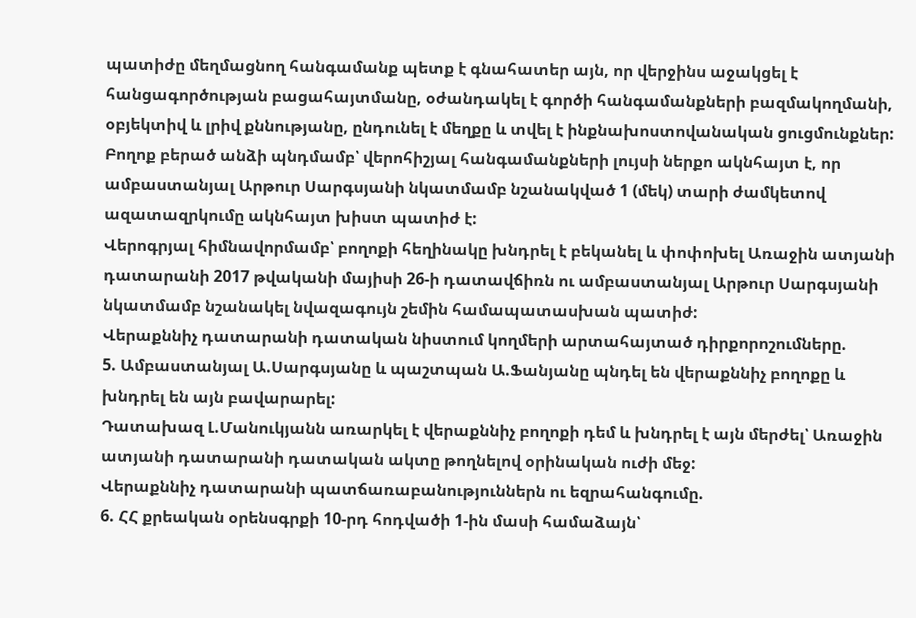պատիժը մեղմացնող հանգամանք պետք է գնահատեր այն, որ վերջինս աջակցել է հանցագործության բացահայտմանը, օժանդակել է գործի հանգամանքների բազմակողմանի, օբյեկտիվ և լրիվ քննությանը, ընդունել է մեղքը և տվել է ինքնախոստովանական ցուցմունքներ:
Բողոք բերած անձի պնդմամբ՝ վերոհիշյալ հանգամանքների լույսի ներքո ակնհայտ է, որ ամբաստանյալ Արթուր Սարգսյանի նկատմամբ նշանակված 1 (մեկ) տարի ժամկետով ազատազրկումը ակնհայտ խիստ պատիժ է:
Վերոգրյալ հիմնավորմամբ՝ բողոքի հեղինակը խնդրել է բեկանել և փոփոխել Առաջին ատյանի դատարանի 2017 թվականի մայիսի 26-ի դատավճիռն ու ամբաստանյալ Արթուր Սարգսյանի նկատմամբ նշանակել նվազագույն շեմին համապատասխան պատիժ:
Վերաքննիչ դատարանի դատական նիստում կողմերի արտահայտած դիրքորոշումները.
5. Ամբաստանյալ Ա.Սարգսյանը և պաշտպան Ա.Ֆանյանը պնդել են վերաքննիչ բողոքը և խնդրել են այն բավարարել:
Դատախազ Լ.Մանուկյանն առարկել է վերաքննիչ բողոքի դեմ և խնդրել է այն մերժել՝ Առաջին ատյանի դատարանի դատական ակտը թողնելով օրինական ուժի մեջ:
Վերաքննիչ դատարանի պատճառաբանություններն ու եզրահանգումը.
6. ՀՀ քրեական օրենսգրքի 10-րդ հոդվածի 1-ին մասի համաձայն՝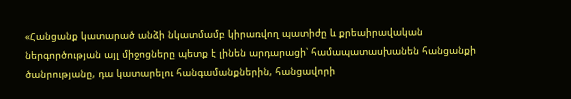«Հանցանք կատարած անձի նկատմամբ կիրառվող պատիժը և քրեաիրավական ներգործության այլ միջոցները պետք է լինեն արդարացի՝ համապատասխանեն հանցանքի ծանրությանը, դա կատարելու հանգամանքներին, հանցավորի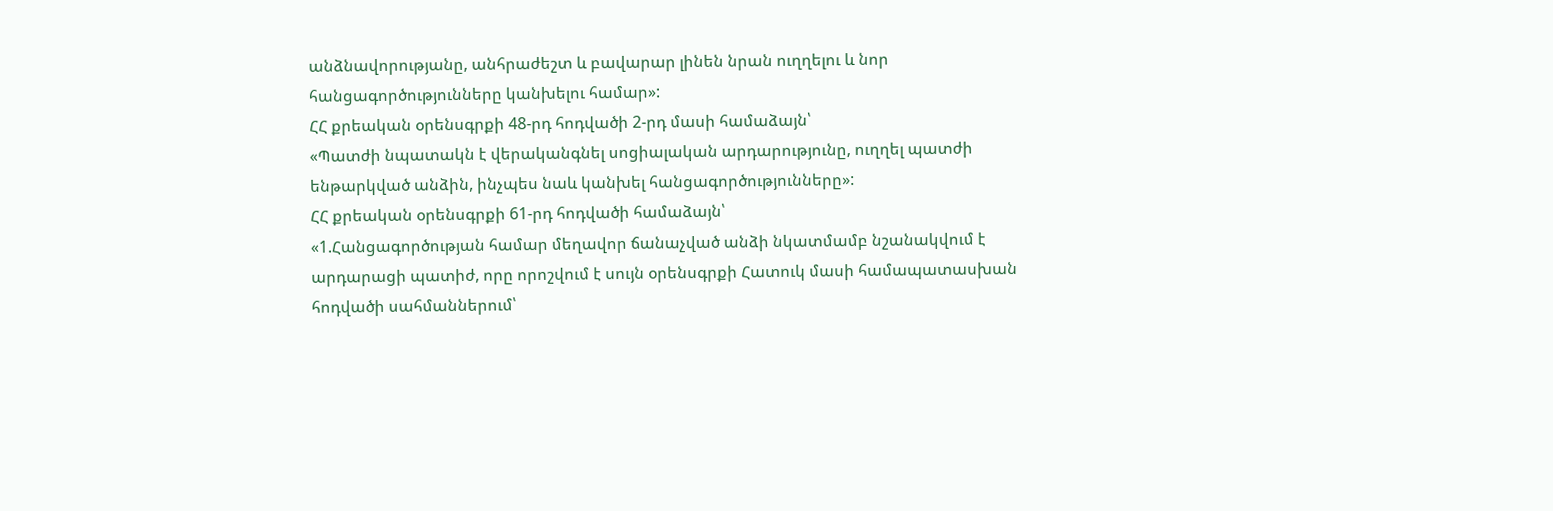անձնավորությանը, անհրաժեշտ և բավարար լինեն նրան ուղղելու և նոր հանցագործությունները կանխելու համար»:
ՀՀ քրեական օրենսգրքի 48-րդ հոդվածի 2-րդ մասի համաձայն՝
«Պատժի նպատակն է վերականգնել սոցիալական արդարությունը, ուղղել պատժի ենթարկված անձին, ինչպես նաև կանխել հանցագործությունները»:
ՀՀ քրեական օրենսգրքի 61-րդ հոդվածի համաձայն՝
«1.Հանցագործության համար մեղավոր ճանաչված անձի նկատմամբ նշանակվում է արդարացի պատիժ, որը որոշվում է սույն օրենսգրքի Հատուկ մասի համապատասխան հոդվածի սահմաններում՝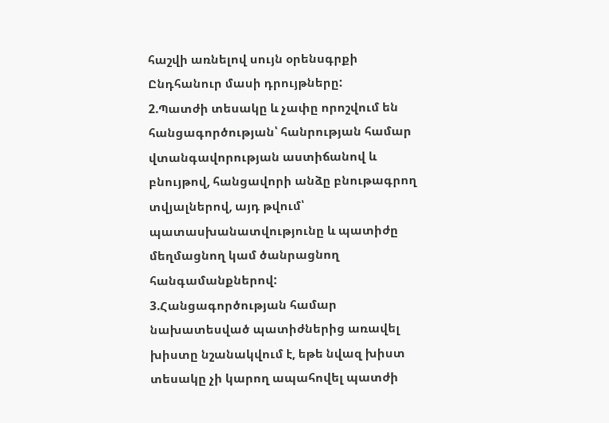հաշվի առնելով սույն օրենսգրքի Ընդհանուր մասի դրույթները:
2.Պատժի տեսակը և չափը որոշվում են հանցագործության՝ հանրության համար վտանգավորության աստիճանով և բնույթով, հանցավորի անձը բնութագրող տվյալներով, այդ թվում՝ պատասխանատվությունը և պատիժը մեղմացնող կամ ծանրացնող հանգամանքներով:
3.Հանցագործության համար նախատեսված պատիժներից առավել խիստը նշանակվում է, եթե նվազ խիստ տեսակը չի կարող ապահովել պատժի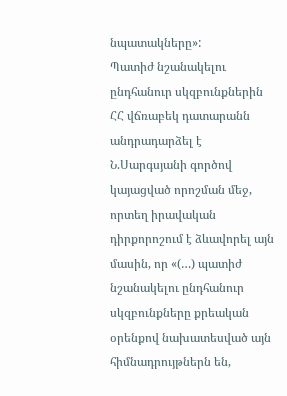նպատակները»:
Պատիժ նշանակելու ընդհանուր սկզբունքներին ՀՀ վճռաբեկ դատարանն անդրադարձել է Ն.Սարգսյանի գործով կայացված որոշման մեջ, որտեղ իրավական դիրքորոշում է ձևավորել այն մասին, որ «(…) պատիժ նշանակելու ընդհանուր սկզբունքները քրեական օրենքով նախատեսված այն հիմնադրույթներն են,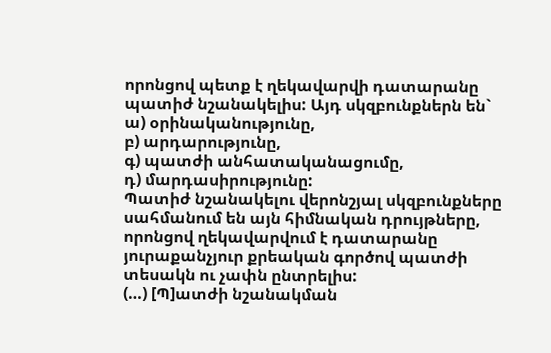որոնցով պետք է ղեկավարվի դատարանը պատիժ նշանակելիս: Այդ սկզբունքներն են`
ա) օրինականությունը,
բ) արդարությունը,
գ) պատժի անհատականացումը,
դ) մարդասիրությունը:
Պատիժ նշանակելու վերոնշյալ սկզբունքները սահմանում են այն հիմնական դրույթները, որոնցով ղեկավարվում է դատարանը յուրաքանչյուր քրեական գործով պատժի տեսակն ու չափն ընտրելիս:
(…) [Պ]ատժի նշանակման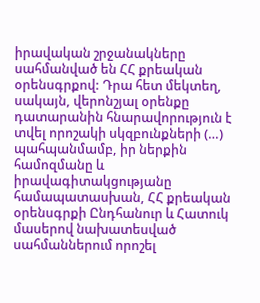իրավական շրջանակները սահմանված են ՀՀ քրեական օրենսգրքով: Դրա հետ մեկտեղ, սակայն, վերոնշյալ օրենքը դատարանին հնարավորություն է տվել որոշակի սկզբունքների (…) պահպանմամբ, իր ներքին համոզմանը և իրավագիտակցությանը համապատասխան, ՀՀ քրեական օրենսգրքի Ընդհանուր և Հատուկ մասերով նախատեսված սահմաններում որոշել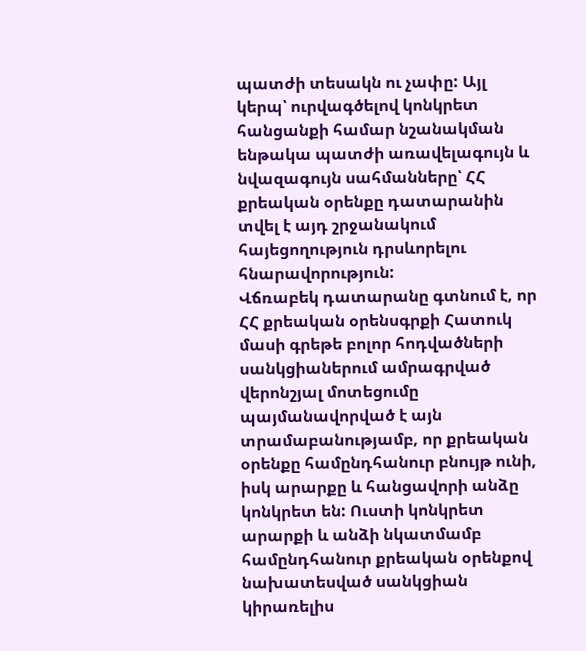պատժի տեսակն ու չափը: Այլ կերպ՝ ուրվագծելով կոնկրետ հանցանքի համար նշանակման ենթակա պատժի առավելագույն և նվազագույն սահմանները՝ ՀՀ քրեական օրենքը դատարանին տվել է այդ շրջանակում հայեցողություն դրսևորելու հնարավորություն:
Վճռաբեկ դատարանը գտնում է, որ ՀՀ քրեական օրենսգրքի Հատուկ մասի գրեթե բոլոր հոդվածների սանկցիաներում ամրագրված վերոնշյալ մոտեցումը պայմանավորված է այն տրամաբանությամբ, որ քրեական օրենքը համընդհանուր բնույթ ունի, իսկ արարքը և հանցավորի անձը կոնկրետ են: Ուստի կոնկրետ արարքի և անձի նկատմամբ համընդհանուր քրեական օրենքով նախատեսված սանկցիան կիրառելիս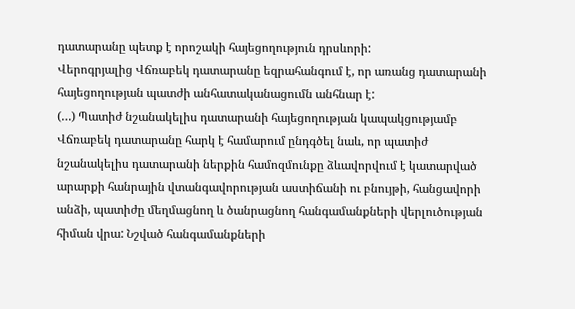դատարանը պետք է որոշակի հայեցողություն դրսևորի:
Վերոգրյալից Վճռաբեկ դատարանը եզրահանգում է, որ առանց դատարանի հայեցողության պատժի անհատականացումն անհնար է:
(…) Պատիժ նշանակելիս դատարանի հայեցողության կապակցությամբ Վճռաբեկ դատարանը հարկ է համարում ընդգծել նաև, որ պատիժ նշանակելիս դատարանի ներքին համոզմունքը ձևավորվում է կատարված արարքի հանրային վտանգավորության աստիճանի ու բնույթի, հանցավորի անձի, պատիժը մեղմացնող և ծանրացնող հանգամանքների վերլուծության հիման վրա: Նշված հանգամանքների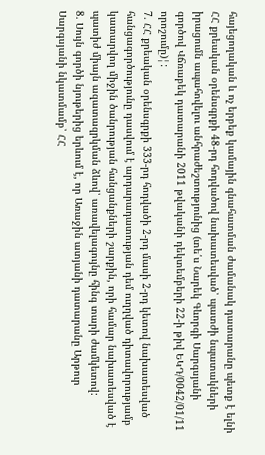հայեցողական և ոչ երբեք կամային գնահատման ժամանակ դատարանը պետք է ելնի ՀՀ քրեական օրենսգրքի 48-րդ հոդվածով նախատեսված՝ պատժի նպատակների իրացումն ապահովելու անհրաժեշտությունից (տե՛ս Նարեկ Գևորգի Սարգսյանի գործով Վճռաբեկ դատարանի 2011 թվականի դեկտեմբերի 22-ի թիվ ԵԿԴ/0042/01/11 որոշումը)¦:
7. ՀՀ քրեական օրենսգրքի 333-րդ հոդվածի 2-րդ մասի 2-րդ կետով նախատեսված հանցագործությունը դասվում է արդարադատության դեմ ուղղված դիտավորությամբ կատարվող միջին ծանրության հանցանքների շարքին, որի համար նախատեսված է պատիժ միայն ազատազրկման ձևով՝ առավելագույնը հինգ տարի ժամկետով:
8. Սույն գործի նյութերից երևում է, որ Առաջին ատյանի դատարանը Արթուր Սարգսյանի նկատմամբ՝ ՀՀ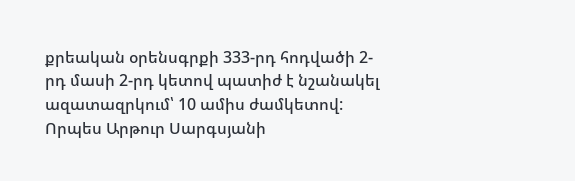քրեական օրենսգրքի 333-րդ հոդվածի 2-րդ մասի 2-րդ կետով պատիժ է նշանակել ազատազրկում՝ 10 ամիս ժամկետով: Որպես Արթուր Սարգսյանի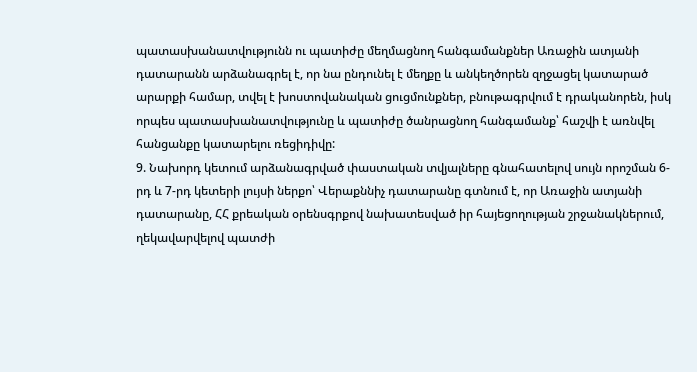պատասխանատվությունն ու պատիժը մեղմացնող հանգամանքներ Առաջին ատյանի դատարանն արձանագրել է, որ նա ընդունել է մեղքը և անկեղծորեն զղջացել կատարած արարքի համար, տվել է խոստովանական ցուցմունքներ, բնութագրվում է դրականորեն, իսկ որպես պատասխանատվությունը և պատիժը ծանրացնող հանգամանք՝ հաշվի է առնվել հանցանքը կատարելու ռեցիդիվը:
9. Նախորդ կետում արձանագրված փաստական տվյալները գնահատելով սույն որոշման 6-րդ և 7-րդ կետերի լույսի ներքո՝ Վերաքննիչ դատարանը գտնում է, որ Առաջին ատյանի դատարանը, ՀՀ քրեական օրենսգրքով նախատեսված իր հայեցողության շրջանակներում, ղեկավարվելով պատժի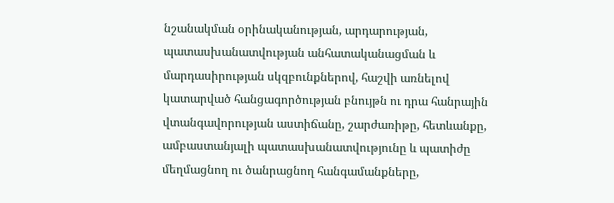նշանակման օրինականության, արդարության, պատասխանատվության անհատականացման և մարդասիրության սկզբունքներով, հաշվի առնելով կատարված հանցագործության բնույթն ու դրա հանրային վտանգավորության աստիճանը, շարժառիթը, հետևանքը, ամբաստանյալի պատասխանատվությունը և պատիժը մեղմացնող ու ծանրացնող հանգամանքները,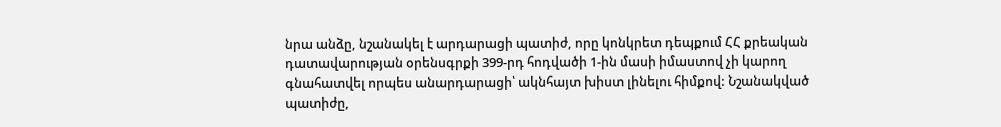նրա անձը, նշանակել է արդարացի պատիժ, որը կոնկրետ դեպքում ՀՀ քրեական դատավարության օրենսգրքի 399-րդ հոդվածի 1-ին մասի իմաստով չի կարող գնահատվել որպես անարդարացի՝ ակնհայտ խիստ լինելու հիմքով: Նշանակված պատիժը,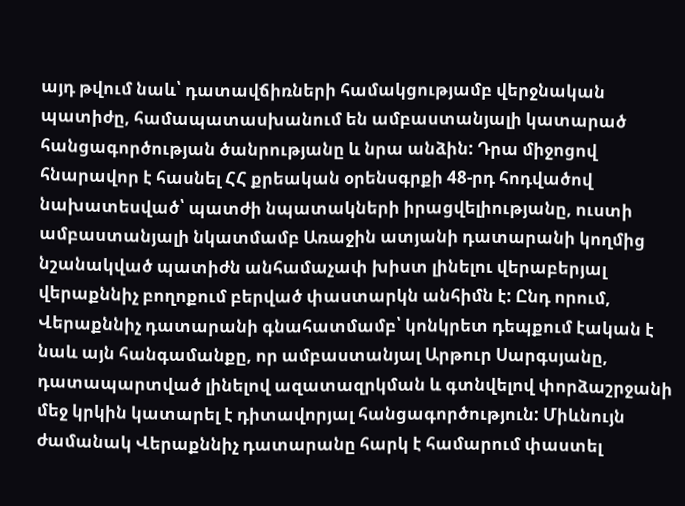այդ թվում նաև՝ դատավճիռների համակցությամբ վերջնական պատիժը, համապատասխանում են ամբաստանյալի կատարած հանցագործության ծանրությանը և նրա անձին: Դրա միջոցով հնարավոր է հասնել ՀՀ քրեական օրենսգրքի 48-րդ հոդվածով նախատեսված՝ պատժի նպատակների իրացվելիությանը, ուստի ամբաստանյալի նկատմամբ Առաջին ատյանի դատարանի կողմից նշանակված պատիժն անհամաչափ խիստ լինելու վերաբերյալ վերաքննիչ բողոքում բերված փաստարկն անհիմն է: Ընդ որում, Վերաքննիչ դատարանի գնահատմամբ՝ կոնկրետ դեպքում էական է նաև այն հանգամանքը, որ ամբաստանյալ Արթուր Սարգսյանը, դատապարտված լինելով ազատազրկման և գտնվելով փորձաշրջանի մեջ կրկին կատարել է դիտավորյալ հանցագործություն: Միևնույն ժամանակ Վերաքննիչ դատարանը հարկ է համարում փաստել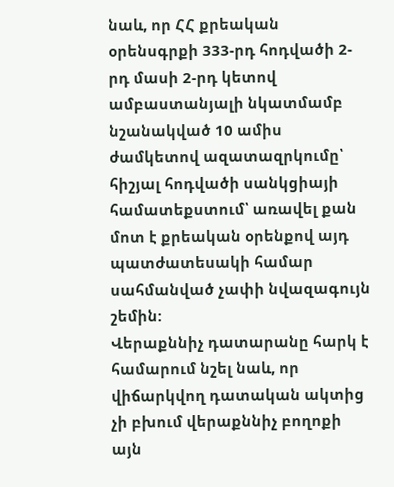նաև, որ ՀՀ քրեական օրենսգրքի 333-րդ հոդվածի 2-րդ մասի 2-րդ կետով ամբաստանյալի նկատմամբ նշանակված 10 ամիս ժամկետով ազատազրկումը՝ հիշյալ հոդվածի սանկցիայի համատեքստում՝ առավել քան մոտ է քրեական օրենքով այդ պատժատեսակի համար սահմանված չափի նվազագույն շեմին:
Վերաքննիչ դատարանը հարկ է համարում նշել նաև, որ վիճարկվող դատական ակտից չի բխում վերաքննիչ բողոքի այն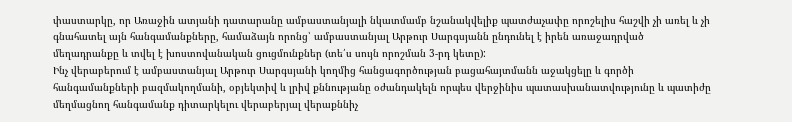փաստարկը, որ Առաջին ատյանի դատարանը ամբաստանյալի նկատմամբ նշանակվելիք պատժաչափը որոշելիս հաշվի չի առել և չի գնահատել այն հանգամանքները, համաձայն որոնց՝ ամբաստանյալ Արթուր Սարգսյանն ընդունել է իրեն առաջադրված մեղադրանքը և տվել է խոստովանական ցուցմունքներ (տե՛ս սույն որոշման 3-րդ կետը):
Ինչ վերաբերում է ամբաստանյալ Արթուր Սարգսյանի կողմից հանցագործության բացահայտմանն աջակցելը և գործի հանգամանքների բազմակողմանի, օբյեկտիվ և լրիվ քննությանը օժանդակելն որպես վերջինիս պատասխանատվությունը և պատիժը մեղմացնող հանգամանք դիտարկելու վերաբերյալ վերաքննիչ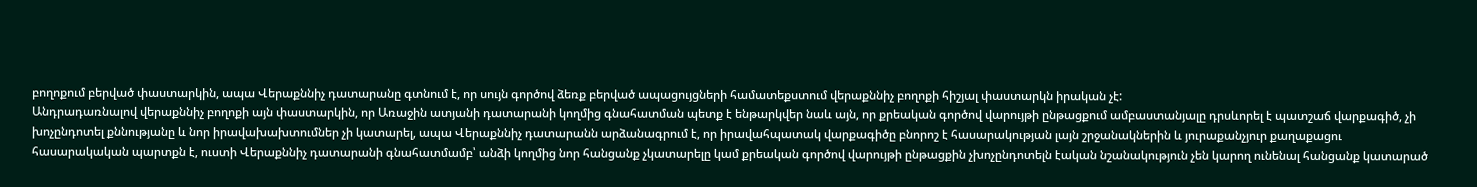բողոքում բերված փաստարկին, ապա Վերաքննիչ դատարանը գտնում է, որ սույն գործով ձեռք բերված ապացույցների համատեքստում վերաքննիչ բողոքի հիշյալ փաստարկն իրական չէ:
Անդրադառնալով վերաքննիչ բողոքի այն փաստարկին, որ Առաջին ատյանի դատարանի կողմից գնահատման պետք է ենթարկվեր նաև այն, որ քրեական գործով վարույթի ընթացքում ամբաստանյալը դրսևորել է պատշաճ վարքագիծ, չի խոչընդոտել քննությանը և նոր իրավախախտումներ չի կատարել, ապա Վերաքննիչ դատարանն արձանագրում է, որ իրավահպատակ վարքագիծը բնորոշ է հասարակության լայն շրջանակներին և յուրաքանչյուր քաղաքացու հասարակական պարտքն է, ուստի Վերաքննիչ դատարանի գնահատմամբ՝ անձի կողմից նոր հանցանք չկատարելը կամ քրեական գործով վարույթի ընթացքին չխոչընդոտելն էական նշանակություն չեն կարող ունենալ հանցանք կատարած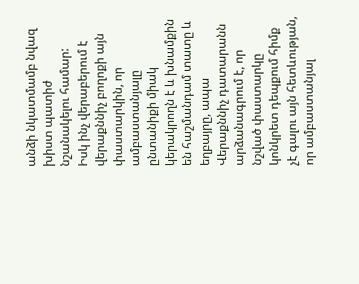անձի նկատմամբ նվազ խիստ պատիժ նշանակելու համար:
Իսկ ինչ վերաբերում է վերաքննիչ բողոքի այն փաստարկին, որ ամբաստանյալը ընտանիքի միակ կերակրողն է և խնամքին են հաշմանդամ տատը և եղբայրը, ապա Վերաքննիչ դատարանն արձանագրում է, որ նշված փաստարկը կոնկրետ դեպքում հիմք չէ գալու այն հետևության, որ ամբաստանյալ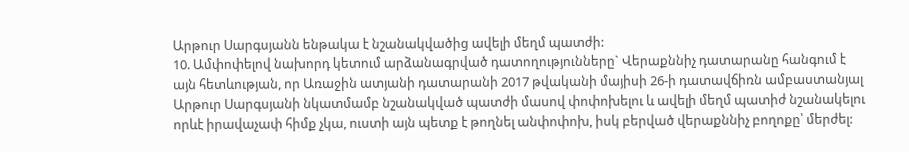Արթուր Սարգսյանն ենթակա է նշանակվածից ավելի մեղմ պատժի:
10. Ամփոփելով նախորդ կետում արձանագրված դատողությունները` Վերաքննիչ դատարանը հանգում է այն հետևության, որ Առաջին ատյանի դատարանի 2017 թվականի մայիսի 26-ի դատավճիռն ամբաստանյալ Արթուր Սարգսյանի նկատմամբ նշանակված պատժի մասով փոփոխելու և ավելի մեղմ պատիժ նշանակելու որևէ իրավաչափ հիմք չկա, ուստի այն պետք է թողնել անփոփոխ, իսկ բերված վերաքննիչ բողոքը՝ մերժել: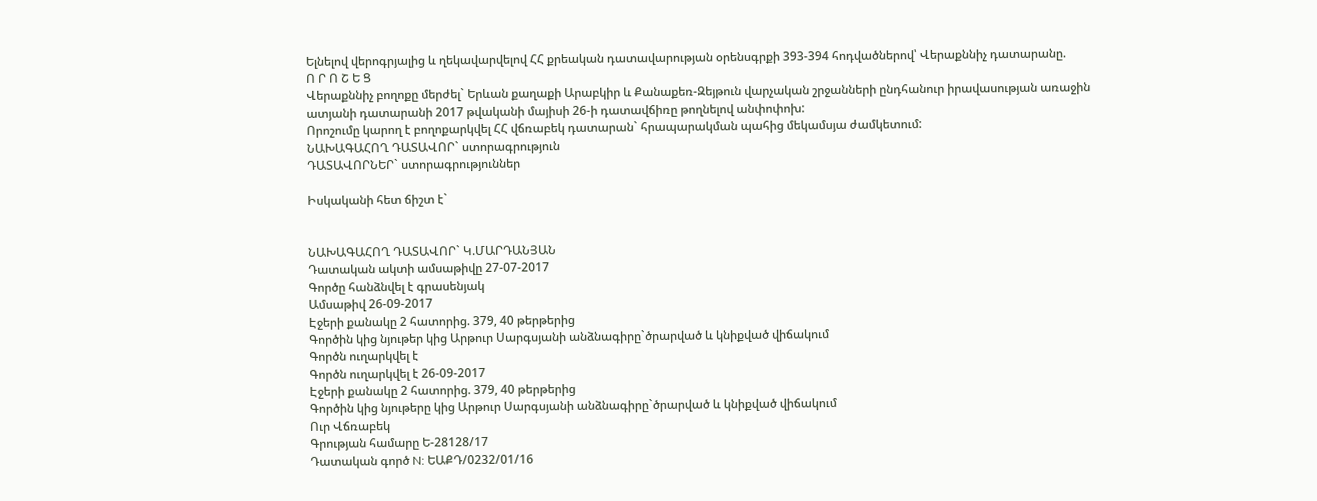Ելնելով վերոգրյալից և ղեկավարվելով ՀՀ քրեական դատավարության օրենսգրքի 393-394 հոդվածներով՝ Վերաքննիչ դատարանը.
Ո Ր Ո Շ Ե Ց
Վերաքննիչ բողոքը մերժել` Երևան քաղաքի Արաբկիր և Քանաքեռ-Զեյթուն վարչական շրջանների ընդհանուր իրավասության առաջին ատյանի դատարանի 2017 թվականի մայիսի 26-ի դատավճիռը թողնելով անփոփոխ:
Որոշումը կարող է բողոքարկվել ՀՀ վճռաբեկ դատարան` հրապարակման պահից մեկամսյա ժամկետում:
ՆԱԽԱԳԱՀՈՂ ԴԱՏԱՎՈՐ` ստորագրություն
ԴԱՏԱՎՈՐՆԵՐ` ստորագրություններ

Իսկականի հետ ճիշտ է`


ՆԱԽԱԳԱՀՈՂ ԴԱՏԱՎՈՐ` Կ.ՄԱՐԴԱՆՅԱՆ
Դատական ակտի ամսաթիվը 27-07-2017
Գործը հանձնվել է գրասենյակ
Ամսաթիվ 26-09-2017
Էջերի քանակը 2 հատորից. 379, 40 թերթերից
Գործին կից նյութեր կից Արթուր Սարգսյանի անձնագիրը`ծրարված և կնիքված վիճակում
Գործն ուղարկվել է
Գործն ուղարկվել է 26-09-2017
Էջերի քանակը 2 հատորից. 379, 40 թերթերից
Գործին կից նյութերը կից Արթուր Սարգսյանի անձնագիրը`ծրարված և կնիքված վիճակում
Ուր Վճռաբեկ
Գրության համարը Ե-28128/17
Դատական գործ N: ԵԱՔԴ/0232/01/16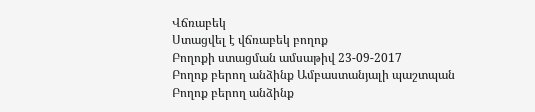Վճռաբեկ
Ստացվել է վճռաբեկ բողոք
Բողոքի ստացման ամսաթիվ 23-09-2017
Բողոք բերող անձինք Ամբաստանյալի պաշտպան
Բողոք բերող անձինք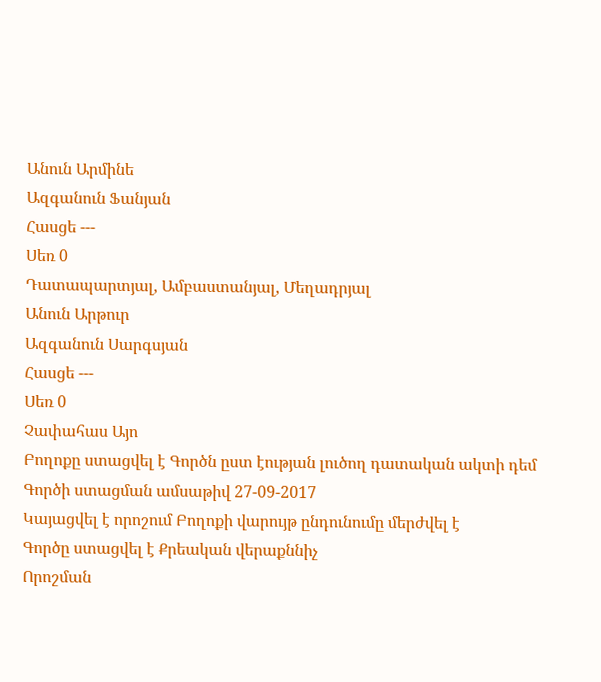Անուն Արմինե
Ազգանուն Ֆանյան
Հասցե ---
Սեռ 0
Դատապարտյալ, Ամբաստանյալ, Մեղադրյալ
Անուն Արթուր
Ազգանուն Սարգսյան
Հասցե ---
Սեռ 0
Չափահաս Այո
Բողոքը ստացվել է Գործն ըստ էության լուծող դատական ակտի դեմ
Գործի ստացման ամսաթիվ 27-09-2017
Կայացվել է որոշում Բողոքի վարույթ ընդունումը մերժվել է
Գործը ստացվել է Քրեական վերաքննիչ
Որոշման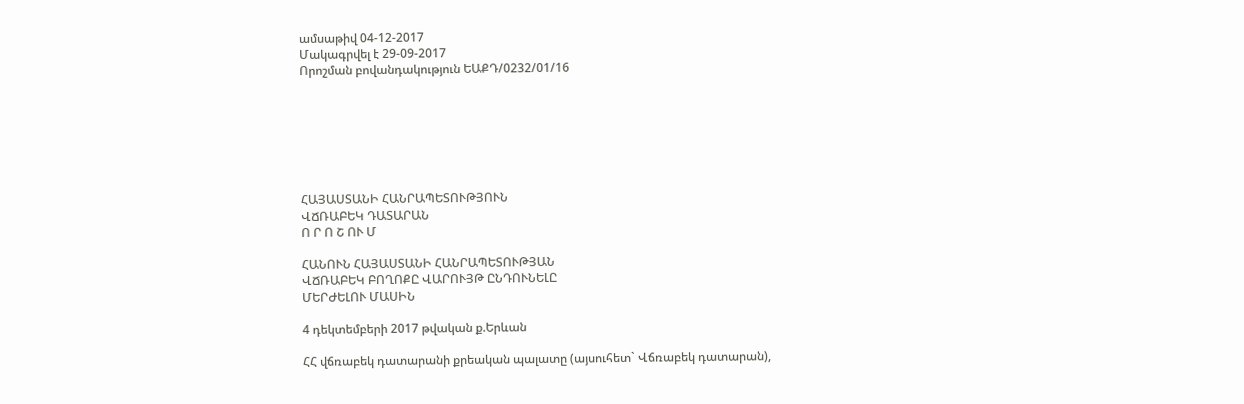ամսաթիվ 04-12-2017
Մակագրվել է 29-09-2017
Որոշման բովանդակություն ԵԱՔԴ/0232/01/16







ՀԱՅԱՍՏԱՆԻ ՀԱՆՐԱՊԵՏՈՒԹՅՈՒՆ
ՎՃՌԱԲԵԿ ԴԱՏԱՐԱՆ
Ո Ր Ո Շ ՈՒ Մ

ՀԱՆՈՒՆ ՀԱՅԱՍՏԱՆԻ ՀԱՆՐԱՊԵՏՈՒԹՅԱՆ
ՎՃՌԱԲԵԿ ԲՈՂՈՔԸ ՎԱՐՈՒՅԹ ԸՆԴՈՒՆԵԼԸ
ՄԵՐԺԵԼՈՒ ՄԱՍԻՆ

4 դեկտեմբերի 2017 թվական ք.Երևան

ՀՀ վճռաբեկ դատարանի քրեական պալատը (այսուհետ` Վճռաբեկ դատարան),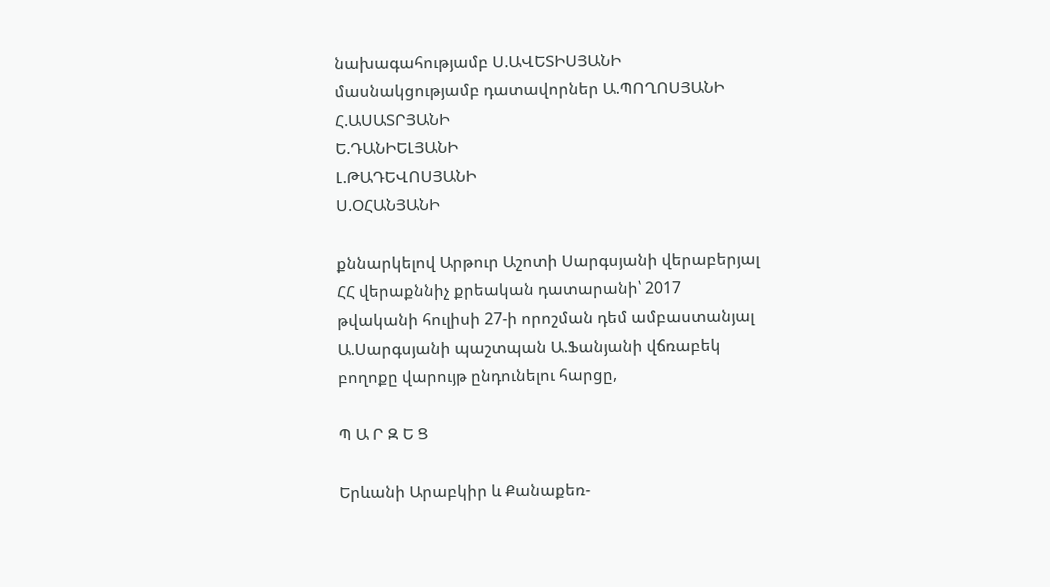նախագահությամբ Ս.ԱՎԵՏԻՍՅԱՆԻ
մասնակցությամբ դատավորներ Ա.ՊՈՂՈՍՅԱՆԻ
Հ.ԱՍԱՏՐՅԱՆԻ
Ե.ԴԱՆԻԵԼՅԱՆԻ
Լ.ԹԱԴԵՎՈՍՅԱՆԻ
Ս.ՕՀԱՆՅԱՆԻ

քննարկելով Արթուր Աշոտի Սարգսյանի վերաբերյալ ՀՀ վերաքննիչ քրեական դատարանի՝ 2017 թվականի հուլիսի 27-ի որոշման դեմ ամբաստանյալ Ա.Սարգսյանի պաշտպան Ա.Ֆանյանի վճռաբեկ բողոքը վարույթ ընդունելու հարցը,

Պ Ա Ր Զ Ե Ց

Երևանի Արաբկիր և Քանաքեռ-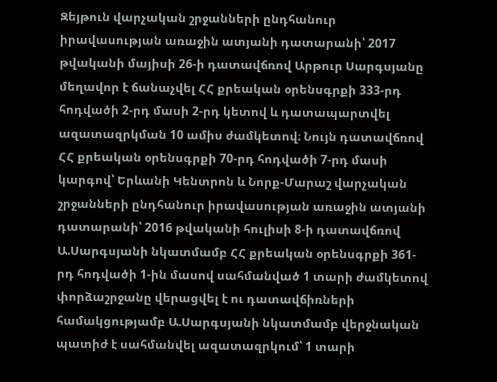Զեյթուն վարչական շրջանների ընդհանուր իրավասության առաջին ատյանի դատարանի՝ 2017 թվականի մայիսի 26-ի դատավճռով Արթուր Սարգսյանը մեղավոր է ճանաչվել ՀՀ քրեական օրենսգրքի 333-րդ հոդվածի 2-րդ մասի 2-րդ կետով և դատապարտվել ազատազրկման 10 ամիս ժամկետով։ Նույն դատավճռով ՀՀ քրեական օրենսգրքի 70-րդ հոդվածի 7-րդ մասի կարգով՝ Երևանի Կենտրոն և Նորք-Մարաշ վարչական շրջանների ընդհանուր իրավասության առաջին ատյանի դատարանի՝ 2016 թվականի հուլիսի 8-ի դատավճռով Ա.Սարգսյանի նկատմամբ ՀՀ քրեական օրենսգրքի 361-րդ հոդվածի 1-ին մասով սահմանված 1 տարի ժամկետով փորձաշրջանը վերացվել է ու դատավճիռների համակցությամբ Ա.Սարգսյանի նկատմամբ վերջնական պատիժ է սահմանվել ազատազրկում՝ 1 տարի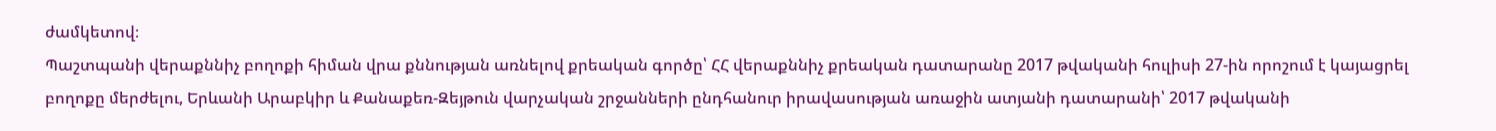ժամկետով։
Պաշտպանի վերաքննիչ բողոքի հիման վրա քննության առնելով քրեական գործը՝ ՀՀ վերաքննիչ քրեական դատարանը 2017 թվականի հուլիսի 27-ին որոշում է կայացրել բողոքը մերժելու, Երևանի Արաբկիր և Քանաքեռ-Զեյթուն վարչական շրջանների ընդհանուր իրավասության առաջին ատյանի դատարանի՝ 2017 թվականի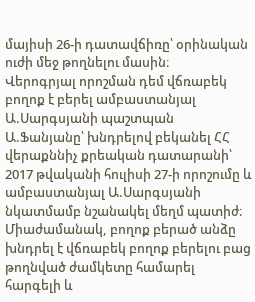մայիսի 26-ի դատավճիռը՝ օրինական ուժի մեջ թողնելու մասին։
Վերոգրյալ որոշման դեմ վճռաբեկ բողոք է բերել ամբաստանյալ Ա.Սարգսյանի պաշտպան Ա.Ֆանյանը՝ խնդրելով բեկանել ՀՀ վերաքննիչ քրեական դատարանի՝ 2017 թվականի հուլիսի 27-ի որոշումը և ամբաստանյալ Ա.Սարգսյանի նկատմամբ նշանակել մեղմ պատիժ։
Միաժամանակ, բողոք բերած անձը խնդրել է վճռաբեկ բողոք բերելու բաց թողնված ժամկետը համարել հարգելի և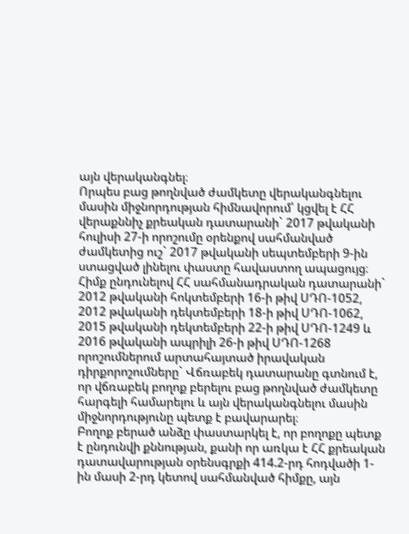այն վերականգնել։
Որպես բաց թողնված ժամկետը վերականգնելու մասին միջնորդության հիմնավորում՝ կցվել է ՀՀ վերաքննիչ քրեական դատարանի` 2017 թվականի հուլիսի 27-ի որոշումը օրենքով սահմանված ժամկետից ուշ` 2017 թվականի սեպտեմբերի 9-ին ստացված լինելու փաստը հավաստող ապացույց։
Հիմք ընդունելով ՀՀ սահմանադրական դատարանի` 2012 թվականի հոկտեմբերի 16-ի թիվ ՍԴՈ-1052, 2012 թվականի դեկտեմբերի 18-ի թիվ ՍԴՈ-1062, 2015 թվականի դեկտեմբերի 22-ի թիվ ՍԴՈ-1249 և 2016 թվականի ապրիլի 26-ի թիվ ՍԴՈ-1268 որոշումներում արտահայտած իրավական դիրքորոշումները` Վճռաբեկ դատարանը գտնում է, որ վճռաբեկ բողոք բերելու բաց թողնված ժամկետը հարգելի համարելու և այն վերականգնելու մասին միջնորդությունը պետք է բավարարել։
Բողոք բերած անձը փաստարկել է, որ բողոքը պետք է ընդունվի քննության, քանի որ առկա է ՀՀ քրեական դատավարության օրենսգրքի 414.2-րդ հոդվածի 1-ին մասի 2-րդ կետով սահմանված հիմքը, այն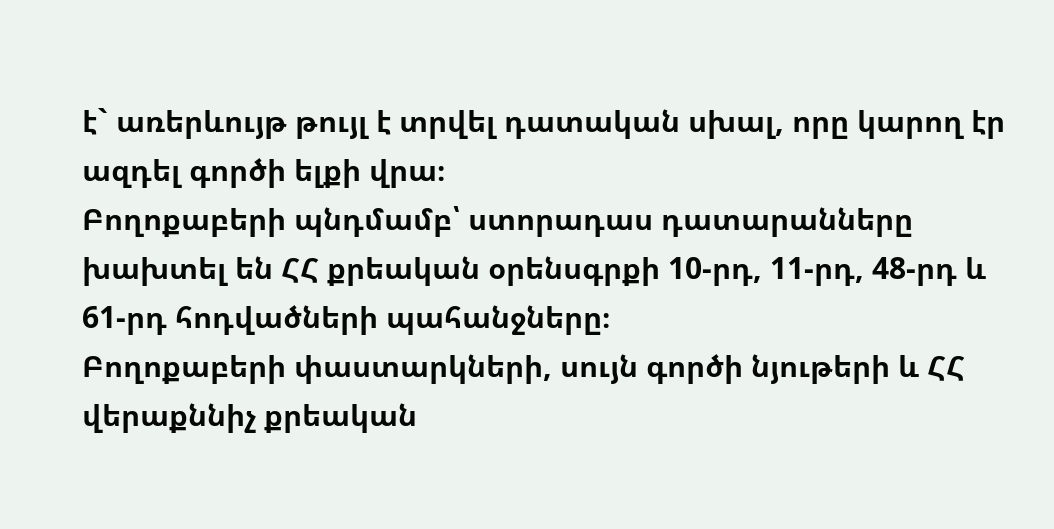է` առերևույթ թույլ է տրվել դատական սխալ, որը կարող էր ազդել գործի ելքի վրա։
Բողոքաբերի պնդմամբ՝ ստորադաս դատարանները խախտել են ՀՀ քրեական օրենսգրքի 10-րդ, 11-րդ, 48-րդ և 61-րդ հոդվածների պահանջները։
Բողոքաբերի փաստարկների, սույն գործի նյութերի և ՀՀ վերաքննիչ քրեական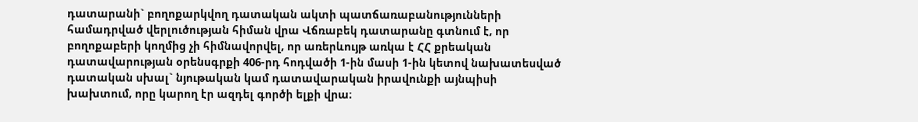դատարանի` բողոքարկվող դատական ակտի պատճառաբանությունների համադրված վերլուծության հիման վրա Վճռաբեկ դատարանը գտնում է, որ բողոքաբերի կողմից չի հիմնավորվել, որ առերևույթ առկա է ՀՀ քրեական դատավարության օրենսգրքի 406-րդ հոդվածի 1-ին մասի 1-ին կետով նախատեսված դատական սխալ` նյութական կամ դատավարական իրավունքի այնպիսի խախտում, որը կարող էր ազդել գործի ելքի վրա։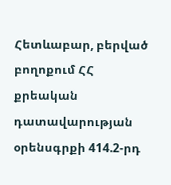Հետևաբար, բերված բողոքում ՀՀ քրեական դատավարության օրենսգրքի 414.2-րդ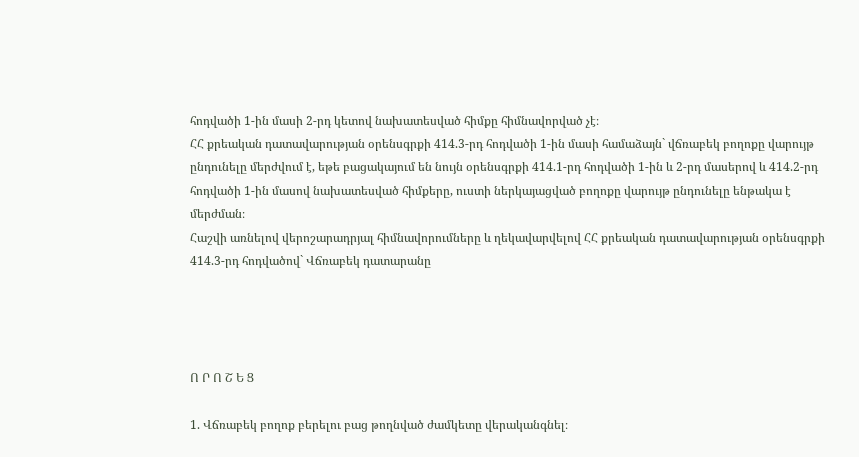հոդվածի 1-ին մասի 2-րդ կետով նախատեսված հիմքը հիմնավորված չէ։
ՀՀ քրեական դատավարության օրենսգրքի 414.3-րդ հոդվածի 1-ին մասի համաձայն` վճռաբեկ բողոքը վարույթ ընդունելը մերժվում է, եթե բացակայում են նույն օրենսգրքի 414.1-րդ հոդվածի 1-ին և 2-րդ մասերով և 414.2-րդ հոդվածի 1-ին մասով նախատեսված հիմքերը, ուստի ներկայացված բողոքը վարույթ ընդունելը ենթակա է մերժման։
Հաշվի առնելով վերոշարադրյալ հիմնավորումները և ղեկավարվելով ՀՀ քրեական դատավարության օրենսգրքի 414.3-րդ հոդվածով` Վճռաբեկ դատարանը




Ո Ր Ո Շ Ե Ց

1. Վճռաբեկ բողոք բերելու բաց թողնված ժամկետը վերականգնել։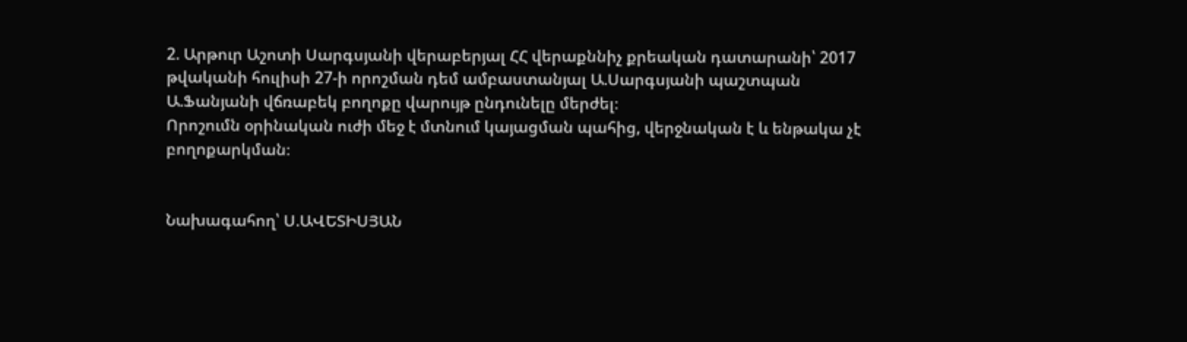2. Արթուր Աշոտի Սարգսյանի վերաբերյալ ՀՀ վերաքննիչ քրեական դատարանի՝ 2017 թվականի հուլիսի 27-ի որոշման դեմ ամբաստանյալ Ա.Սարգսյանի պաշտպան Ա.Ֆանյանի վճռաբեկ բողոքը վարույթ ընդունելը մերժել։
Որոշումն օրինական ուժի մեջ է մտնում կայացման պահից, վերջնական է և ենթակա չէ բողոքարկման։


Նախագահող՝ Ս.ԱՎԵՏԻՍՅԱՆ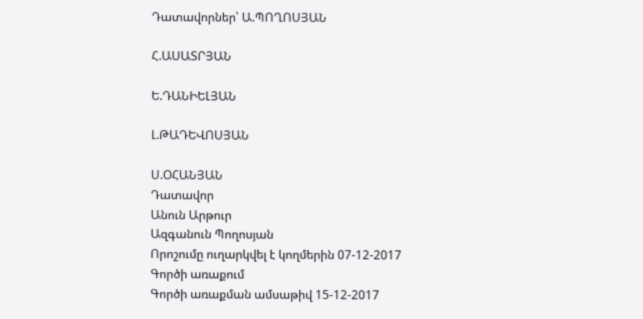Դատավորներ՝ Ա.ՊՈՂՈՍՅԱՆ

Հ.ԱՍԱՏՐՅԱՆ

Ե.ԴԱՆԻԵԼՅԱՆ

Լ.ԹԱԴԵՎՈՍՅԱՆ

Ս.ՕՀԱՆՅԱՆ
Դատավոր
Անուն Արթուր
Ազգանուն Պողոսյան
Որոշումը ուղարկվել է կողմերին 07-12-2017
Գործի առաքում
Գործի առաքման ամսաթիվ 15-12-2017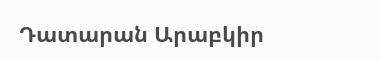Դատարան Արաբկիր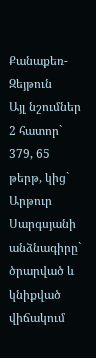Քանաքեռ-Զեյթուն
Այլ նշումներ 2 հատոր` 379, 65 թերթ, կից` Արթուր Սարգսյանի անձնագիրը` ծրարված և կնիքված վիճակում